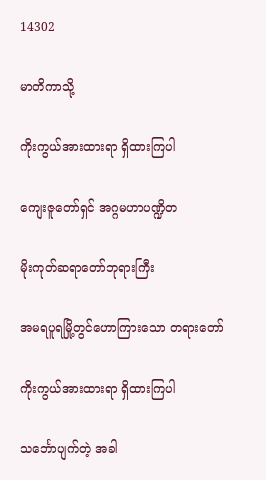14302

မာတိကာသို့

ကိုးကွယ်အားထားရာ ရှိထားကြပါ

ကျေးဇူတော်ရှင် အဂ္ဂမဟာပဏ္ဍိတ

မိုးကုတ်ဆရာတော်ဘုရားကြီး

အမရပူရမြို့တွင်ဟောကြားသော တရားတော်

ကိုးကွယ်အားထားရာ ရှိထားကြပါ

သင်္ဘောပျက်တဲ့ အခါ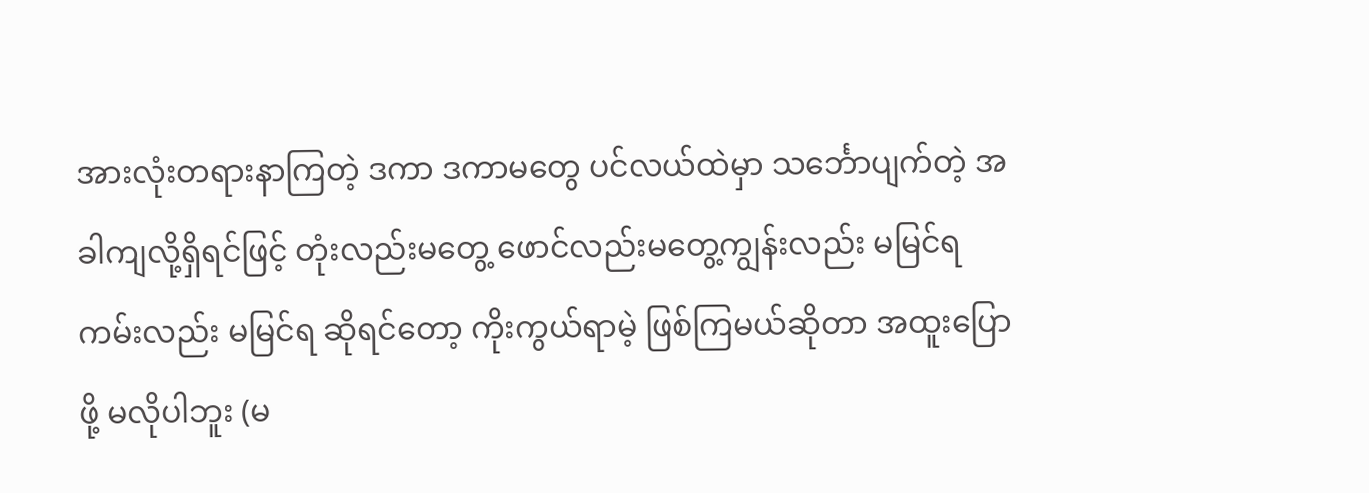အားလုံးတရားနာကြတဲ့ ဒကာ ဒကာမတွေ ပင်လယ်ထဲမှာ သင်္ဘောပျက်တဲ့ အခါကျလို့ရှိရင်ဖြင့် တုံးလည်းမတွေ့ ဖောင်လည်းမတွေ့ကျွန်းလည်း မမြင်ရ ကမ်းလည်း မမြင်ရ ဆိုရင်တော့ ကိုးကွယ်ရာမဲ့ ဖြစ်ကြမယ်ဆိုတာ အထူးပြောဖို့ မလိုပါဘူး (မ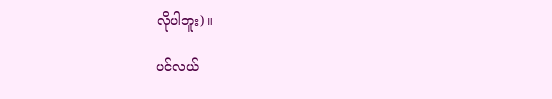လိုပါဘူး)။

ပင်လယ်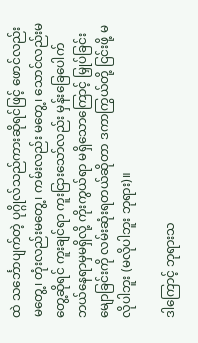ထဲ သင်္ဘောပျက်တဲ့ ပုဂ္ဂိုလ်သည်ကားဆိုရင်ဖြင့် ဖောင်လည်းမတွေ့၊ တုံးလည်းမတွေ့၊ ကမ်းလည်း မတွေ့၊ သောင်လည်းမတွေ့ဆိုရင် ကူးချင်ရာ ကူးငြားသော်လည်း မှန်းခြေပေါက် ဘယ်နေရာမှမရှိလို့ ကိုးကွယ်ရာ မရှိသောကြောင့် မြှုပ်ခြင်း မျောခြင်းကို လမ်းဆုံးရတယ်ဆိုတာ ဒကာကြွယ်တို့ ငြင်းဖို့ မလိုပါဘူး (မလိုပါဘူး ဘုရား)။

ဒါကြောင့် ဘုရားသ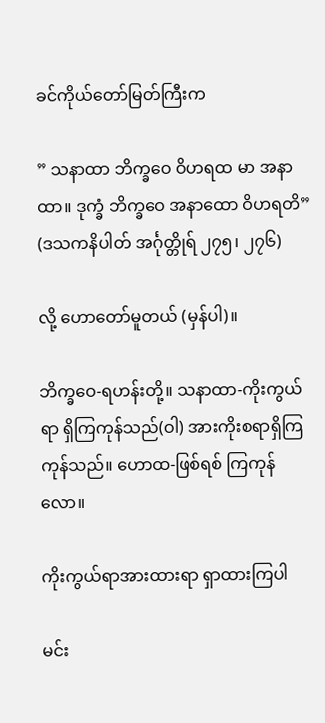ခင်ကိုယ်တော်မြတ်ကြီးက

” သနာထာ ဘိက္ခဝေ ဝိဟရထ မာ အနာထာ။ ဒုက္ခံ ဘိက္ခဝေ အနာထော ဝိဟရတိ” (ဒသကနိပါတ် အင်္ဂုတ္တိုရ် ၂၇၅၊ ၂၇၆)

လို့ ဟောတော်မူတယ် (မှန်ပါ)။

ဘိက္ခဝေ-ရဟန်းတို့။ သနာထာ-ကိုးကွယ်ရာ ရှိကြကုန်သည်(ဝါ) အားကိုးစရာရှိကြကုန်သည်။ ဟောထ-ဖြစ်ရစ် ကြကုန်လော။

ကိုးကွယ်ရာအားထားရာ ရှာထားကြပါ

မင်း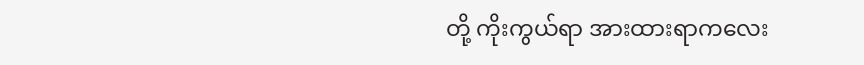တို့ ကိုးကွယ်ရာ အားထားရာကလေး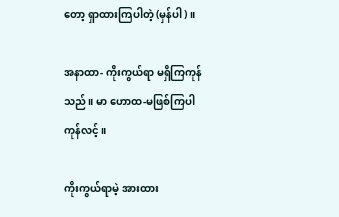တော့ ရှာထားကြပါတဲ့ (မှန်ပါ)။

အနာထာ- ကိုးကွယ်ရာ မရှိကြကုန်သည်။ မာ ဟောထ-မဖြစ်ကြပါကုန်လင့်။

ကိုးကွယ်ရာမဲ့ အားထား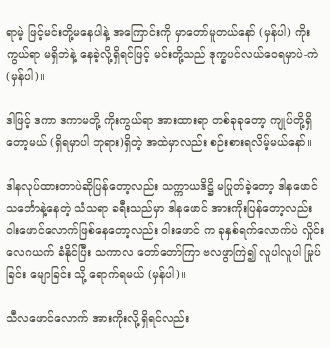ရာမဲ့ ဖြင့်မင်းတို့မနေပါနဲ့ အကြောင်းကို မှာတော်မူတယ်နော် (မှန်ပါ) ကိုးကွယ်ရာ မရှိဘဲနဲ့ နေခဲ့လို့ရှိရင်ဖြင့် မင်းတို့သည် ဒုက္ခပင်လယ်ဝေရမှာပဲ-ကဲ (မှန်ပါ)။

ဒါဖြင့် ဒကာ ဒကာမတို့ ကိုးကွယ်ရာ အားထားရာ တစ်ခုခုတော့ ကျုပ်တို့ရှိတော့မယ် (ရှိရမှာပါ ဘုရား)ရှိတဲ့ အထဲမှာလည်း စဉ်းစားရလိမ့်မယ်နော်။

ဒါနလုပ်ထားတာပဲဆိုပြန်တော့လည်း သက္ကာယဒိဋ္ဌိ မပြုတ်ခဲ့တော့ ဒါနဖောင် သင်္ဘောနဲ့နေတဲ့ သံသရာ ခရီးသည်မှာ ဒါနဖောင် အားကိုးပြန်တော့လည်း ဝါးဖောင်လောက်ဖြစ်နေတော့လည်း ဝါးဖောင် က ခုနှစ်ရက်လောက်ပဲ လှိုင်းလေဂယက် ခံနိုင်ပြီး သကာလ တော်တော်ကြာ ဗလဖွာကြဲ၍ လူပါလူပါ မြုပ်ခြင်း မျောခြင်း သို့ ရောက်ရမယ် (မှန်ပါ)။

သီလဖောင်လောက် အားကိုးလို့ရှိရင်လည်း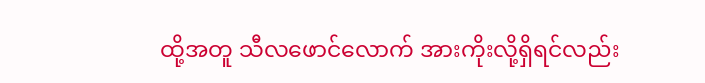ထို့အတူ သီလဖောင်လောက် အားကိုးလို့ရှိရင်လည်း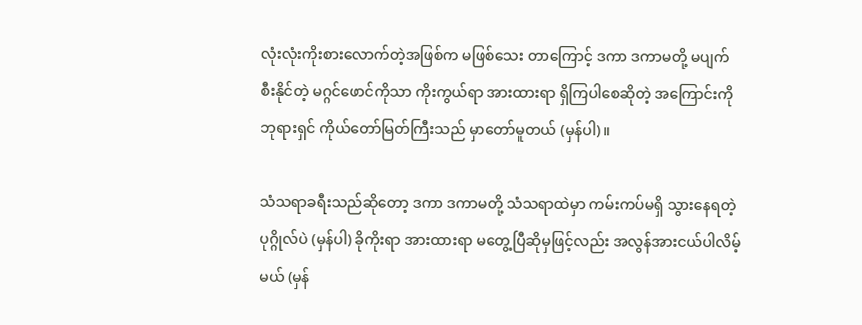လုံးလုံးကိုးစားလောက်တဲ့အဖြစ်က မဖြစ်သေး တာကြောင့် ဒကာ ဒကာမတို့ မပျက်စီးနိုင်တဲ့ မဂ္ဂင်ဖောင်ကိုသာ ကိုးကွယ်ရာ အားထားရာ ရှိကြပါစေဆိုတဲ့ အကြောင်းကို ဘုရားရှင် ကိုယ်တော်မြတ်ကြီးသည် မှာတော်မူတယ် (မှန်ပါ)။

သံသရာခရီးသည်ဆိုတော့ ဒကာ ဒကာမတို့ သံသရာထဲမှာ ကမ်းကပ်မရှိ သွားနေရတဲ့ ပုဂ္ဂိုလ်ပဲ (မှန်ပါ) ခိုကိုးရာ အားထားရာ မတွေ့ပြီဆိုမှဖြင့်လည်း အလွန်အားငယ်ပါလိမ့်မယ် (မှန်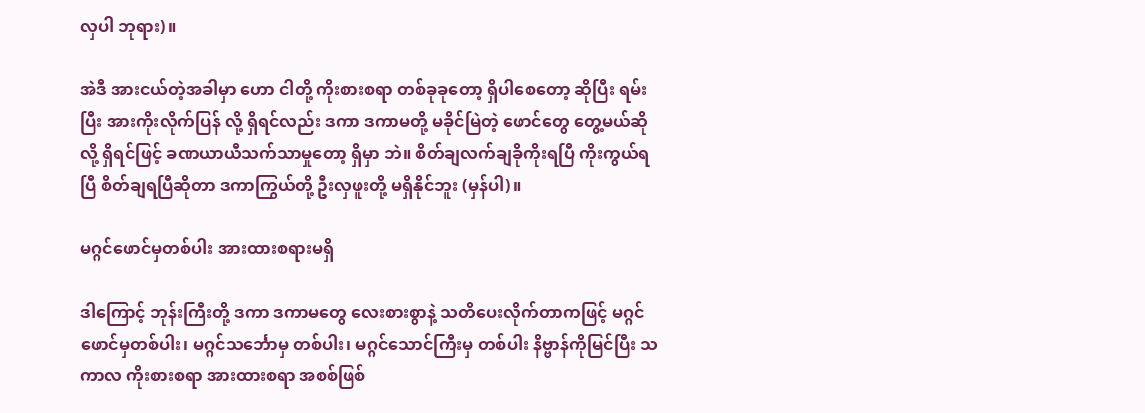လှပါ ဘုရား)။

အဲဒီ အားငယ်တဲ့အခါမှာ ဟော ငါတို့ ကိုးစားစရာ တစ်ခုခုတော့ ရှိပါစေတော့ ဆိုပြီး ရမ်းပြီး အားကိုးလိုက်ပြန် လို့ ရှိရင်လည်း ဒကာ ဒကာမတို့ မခိုင်မြဲတဲ့ ဖောင်တွေ တွေ့မယ်ဆိုလို့ ရှိရင်ဖြင့် ခဏယာယီသက်သာမှုတော့ ရှိမှာ ဘဲ။ စိတ်ချလက်ချခိုကိုးရပြီ ကိုးကွယ်ရပြီ စိတ်ချရပြီဆိုတာ ဒကာကြွယ်တို့ ဦးလှဖူးတို့ မရှိနိုင်ဘူး (မှန်ပါ)။

မဂ္ဂင်ဖောင်မှတစ်ပါး အားထားစရားမရှိ

ဒါကြောင့် ဘုန်းကြီးတို့ ဒကာ ဒကာမတွေ လေးစားစွာနဲ့ သတိပေးလိုက်တာကဖြင့် မဂ္ဂင်ဖောင်မှတစ်ပါး၊ မဂ္ဂင်သင်္ဘောမှ တစ်ပါး၊ မဂ္ဂင်သောင်ကြီးမှ တစ်ပါး နိဗ္ဗာန်ကိုမြင်ပြီး သကာလ ကိုးစားစရာ အားထားစရာ အစစ်ဖြစ်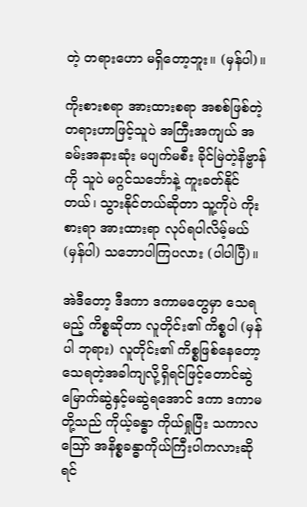တဲ့ တရားဟော မရှိတော့ဘူး။ (မှန်ပါ)။

ကိုးစားစရာ အားထားစရာ အစစ်ဖြစ်တဲ့ တရားဟာဖြင့်သူပဲ အကြီးအကျယ် အခမ်းအနားဆုံး မပျက်မစီး ခိုင်မြဲတဲ့နိဗ္ဗာန်ကို သူပဲ မဂ္ဂင်သင်္ဘောနဲ့ ကူးခတ်နိုင်တယ်၊ သွားနိုင်တယ်ဆိုတာ သူ့ကိုပဲ ကိုးစားရာ အားထားရာ လုပ်ရပါလိမ့်မယ် (မှန်ပါ) သဘောပါကြပလား (ပါပါပြီ)။

အဲဒီတော့ ဒီဒကာ ဒကာမတွေမှာ သေရမည့် ကိစ္စဆိုတာ လူတိုင်း၏ ကိစ္စပါ (မှန်ပါ ဘုရား) လူတိုင်း၏ ကိစ္စဖြစ်နေတော့ သေရတဲ့အခါကျလို့ရှိရင်ဖြင့်တောင်ဆွဲ မြောက်ဆွဲနှင့်မဆွဲရအောင် ဒကာ ဒကာမတို့သည် ကိုယ့်ခန္ဓာ ကိုယ်ရှုပြီး သကာလ ဪ အနိစ္စခန္ဓာကိုယ်ကြီးပါကလားဆိုရင်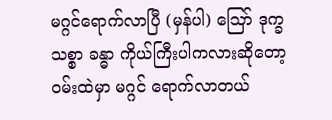မဂ္ဂင်ရောက်လာပြီ (မှန်ပါ) ဪ ဒုက္ခသစ္စာ ခန္ဓာ ကိုယ်ကြီးပါကလားဆိုတော့ ဝမ်းထဲမှာ မဂ္ဂင် ရောက်လာတယ်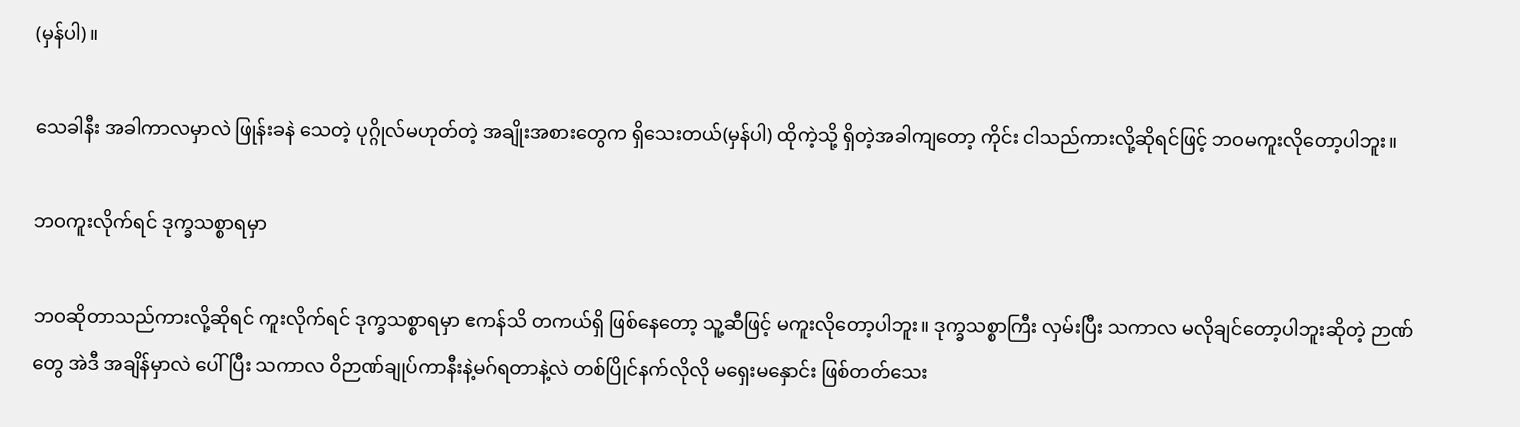(မှန်ပါ)။

သေခါနီး အခါကာလမှာလဲ ဖြုန်းခနဲ သေတဲ့ ပုဂ္ဂိုလ်မဟုတ်တဲ့ အချိုးအစားတွေက ရှိသေးတယ်(မှန်ပါ) ထိုကဲ့သို့ ရှိတဲ့အခါကျတော့ ကိုင်း ငါသည်ကားလို့ဆိုရင်ဖြင့် ဘဝမကူးလိုတော့ပါဘူး။

ဘဝကူးလိုက်ရင် ဒုက္ခသစ္စာရမှာ

ဘဝဆိုတာသည်ကားလို့ဆိုရင် ကူးလိုက်ရင် ဒုက္ခသစ္စာရမှာ ဧကန်သိ တကယ်ရှိ ဖြစ်နေတော့ သူ့ဆီဖြင့် မကူးလိုတော့ပါဘူး။ ဒုက္ခသစ္စာကြီး လှမ်းပြီး သကာလ မလိုချင်တော့ပါဘူးဆိုတဲ့ ဉာဏ်တွေ အဲဒီ အချိန်မှာလဲ ပေါ်ပြီး သကာလ ဝိဉာဏ်ချုပ်ကာနီးနဲ့မဂ်ရတာနဲ့လဲ တစ်ပြိုင်နက်လိုလို မရှေးမနှောင်း ဖြစ်တတ်သေး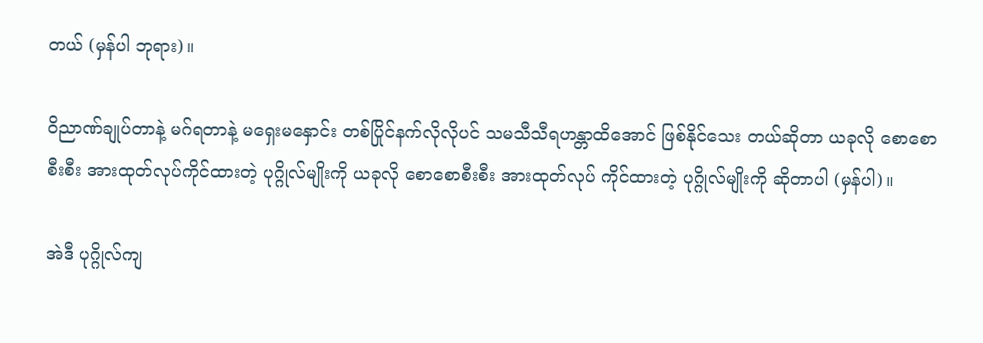တယ် (မှန်ပါ ဘုရား)။

ဝိညာဏ်ချုပ်တာနဲ့ မဂ်ရတာနဲ့ မရှေးမနှောင်း တစ်ပြိုင်နက်လိုလိုပင် သမသီသီရဟန္တာထိအောင် ဖြစ်နိုင်သေး တယ်ဆိုတာ ယခုလို စောစောစီးစီး အားထုတ်လုပ်ကိုင်ထားတဲ့ ပုဂ္ဂိုလ်မျိုးကို ယခုလို စောစောစီးစီး အားထုတ်လုပ် ကိုင်ထားတဲ့ ပုဂ္ဂိုလ်မျိုးကို ဆိုတာပါ (မှန်ပါ)။

အဲဒီ ပုဂ္ဂိုလ်ကျ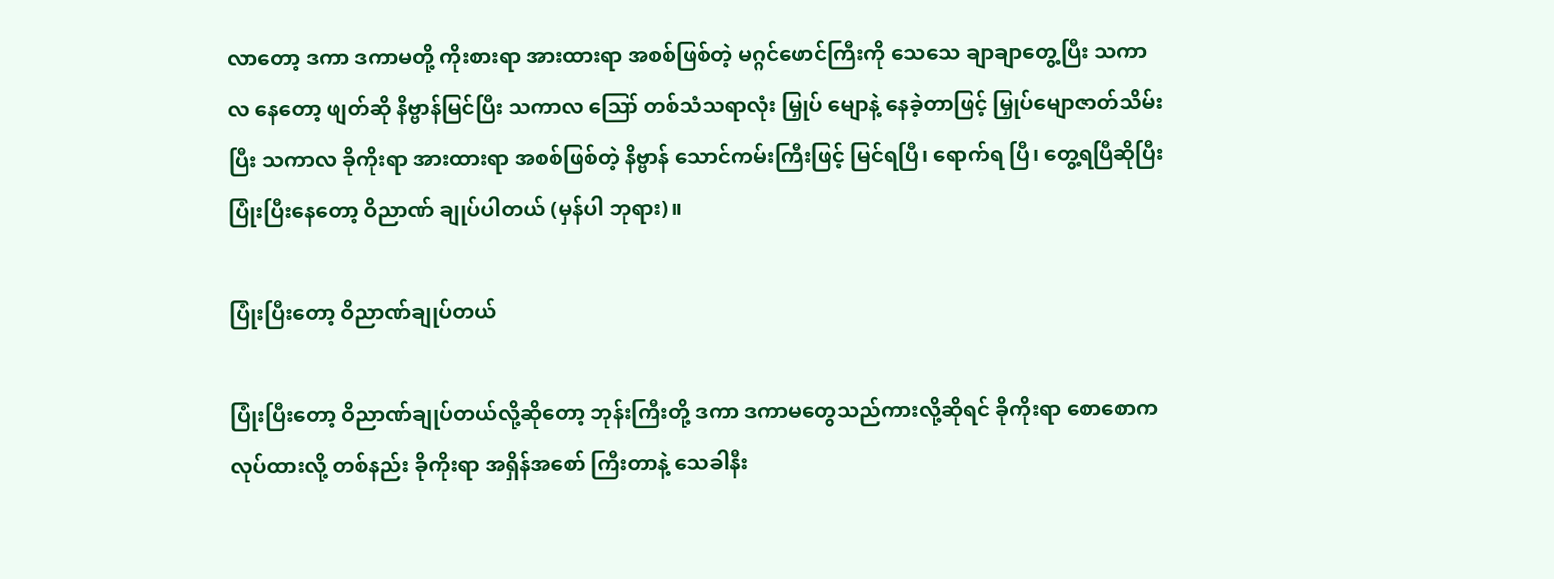လာတော့ ဒကာ ဒကာမတို့ ကိုးစားရာ အားထားရာ အစစ်ဖြစ်တဲ့ မဂ္ဂင်ဖောင်ကြီးကို သေသေ ချာချာတွေ့ပြီး သကာလ နေတော့ ဖျတ်ဆို နိဗ္ဗာန်မြင်ပြီး သကာလ ဪ တစ်သံသရာလုံး မြှုပ် မျောနဲ့ နေခဲ့တာဖြင့် မြှုပ်မျောဇာတ်သိမ်းပြီး သကာလ ခိုကိုးရာ အားထားရာ အစစ်ဖြစ်တဲ့ နိဗ္ဗာန် သောင်ကမ်းကြီးဖြင့် မြင်ရပြီ၊ ရောက်ရ ပြီ၊ တွေ့ရပြီဆိုပြီး ပြုံးပြီးနေတော့ ဝိညာဏ် ချုပ်ပါတယ် (မှန်ပါ ဘုရား)။

ပြုံးပြီးတော့ ဝိညာဏ်ချုပ်တယ်

ပြုံးပြီးတော့ ဝိညာဏ်ချုပ်တယ်လို့ဆိုတော့ ဘုန်းကြီးတို့ ဒကာ ဒကာမတွေသည်ကားလို့ဆိုရင် ခိုကိုးရာ စောစောက လုပ်ထားလို့ တစ်နည်း ခိုကိုးရာ အရှိန်အစော် ကြီးတာနဲ့ သေခါနီး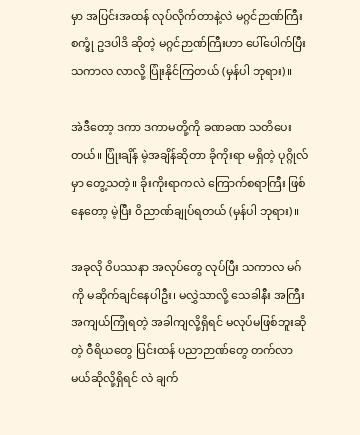မှာ အပြင်းအထန် လုပ်လိုက်တာနဲ့လဲ မဂ္ဂင်ဉာဏ်ကြီး စက္ခုံ ဥဒပါဒိ ဆိုတဲ့ မဂ္ဂင်ဉာဏ်ကြီးဟာ ပေါ်ပေါက်ပြီး သကာလ လာလို့ ပြုံးနိုင်ကြတယ် (မှန်ပါ ဘုရား)။

အဲဒီတော့ ဒကာ ဒကာမတို့ကို ခဏခဏ သတိပေးတယ်။ ပြုံးချိန် မဲ့အချိန်ဆိုတာ ခိုကိုးရာ မရှိတဲ့ ပုဂ္ဂိုလ်မှာ တွေ့သတဲ့။ ခိုးကိုးရာကလဲ ကြောက်စရာကြီး ဖြစ်နေတော့ မဲ့ပြီး ဝိညာဏ်ချုပ်ရတယ် (မှန်ပါ ဘုရား)။

အခုလို ဝိပဿနာ အလုပ်တွေ လုပ်ပြီး သကာလ မဂ်ကို မဆိုက်ချင်နေပါဦး၊ မလွှဲသာလို့ သေခါနီး အကြီး အကျယ်ကြုံရတဲ့ အခါကျလို့ရှိရင် မလုပ်မဖြစ်ဘူးဆိုတဲ့ ဝီရိယတွေ ပြင်းထန် ပညာဉာဏ်တွေ တက်လာမယ်ဆိုလို့ရှိရင် လဲ ချက်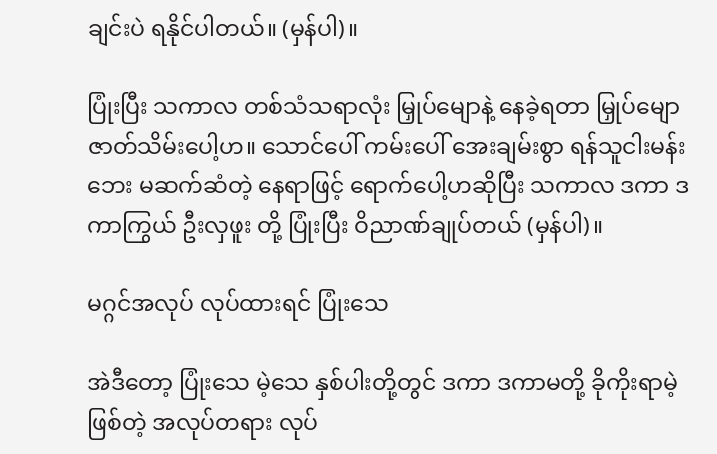ချင်းပဲ ရနိုင်ပါတယ်။ (မှန်ပါ)။

ပြုံးပြီး သကာလ တစ်သံသရာလုံး မြှုပ်မျောနဲ့ နေခဲ့ရတာ မြှုပ်မျော ဇာတ်သိမ်းပေါ့ဟ။ သောင်ပေါ် ကမ်းပေါ် အေးချမ်းစွာ ရန်သူငါးမန်းဘေး မဆက်ဆံတဲ့ နေရာဖြင့် ရောက်ပေါ့ဟဆိုပြီး သကာလ ဒကာ ဒကာကြွယ် ဦးလှဖူး တို့ ပြုံးပြီး ဝိညာဏ်ချုပ်တယ် (မှန်ပါ)။

မဂ္ဂင်အလုပ် လုပ်ထားရင် ပြုံးသေ

အဲဒီတော့ ပြုံးသေ မဲ့သေ နှစ်ပါးတို့တွင် ဒကာ ဒကာမတို့ ခိုကိုးရာမဲ့ဖြစ်တဲ့ အလုပ်တရား လုပ်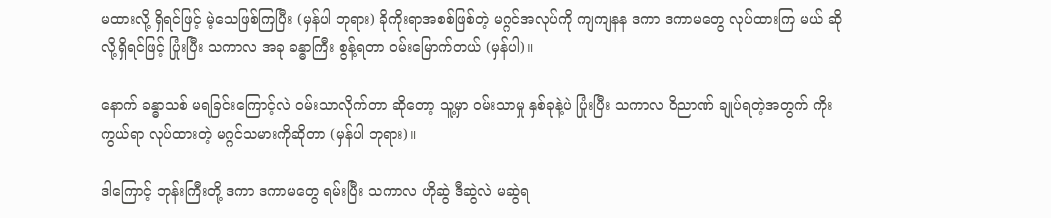မထားလို့ ရှိရင်ဖြင့် မဲ့သေဖြစ်ကြပြီး (မှန်ပါ ဘုရား) ခိုကိုးရာအစစ်ဖြစ်တဲ့ မဂ္ဂင်အလုပ်ကို ကျကျနန ဒကာ ဒကာမတွေ လုပ်ထားကြ မယ် ဆိုလို့ရှိရင်ဖြင့် ပြုံးပြီး သကာလ အခု ခန္ဓာကြီး စွန့်ရတာ ဝမ်းမြောက်တယ် (မှန်ပါ)။

နောက် ခန္ဓာသစ် မရခြင်းကြောင့်လဲ ဝမ်းသာလိုက်တာ ဆိုတော့ သူ့မှာ ဝမ်းသာမှု နှစ်ခုနဲ့ပဲ ပြုံးပြီး သကာလ ဝိညာဏ် ချုပ်ရတဲ့အတွက် ကိုးကွယ်ရာ လုပ်ထားတဲ့ မဂ္ဂင်သမားကိုဆိုတာ (မှန်ပါ ဘုရား)။

ဒါကြောင့် ဘုန်းကြီးတို့ ဒကာ ဒကာမတွေ ရမ်းပြီး သကာလ ဟိုဆွဲ ဒီဆွဲလဲ မဆွဲရ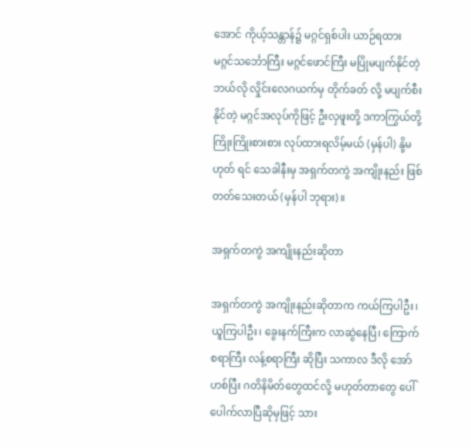အောင် ကိုယ့်သန္တာန်၌ မဂ္ဂင်ရှစ်ပါး ယာဉ်ရထား မဂ္ဂင်သင်္ဘောကြီး မဂ္ဂင်ဖောင်ကြီး မပြိုမပျက်နိုင်တဲ့ ဘယ်လို လှိုင်းလေဂယက်မှ တိုက်ခတ် လို့ မပျက်စီးနိုင်တဲ့ မဂ္ဂင်အလုပ်ကိုဖြင့် ဦးလှဖူးတို့ ဒကာကြွယ်တို့ကြိုးကြိုးစားစား လုပ်ထားရလိမ့်မယ် (မှန်ပါ) နို့မဟုတ် ရင် သေခါနီးမှ အရှက်တကွဲ အကျိုးနည်း ဖြစ်တတ်သေးတယ် (မှန်ပါ ဘုရား)။

အရှက်တကွဲ အကျိုးနည်းဆိုတာ

အရှက်တကွဲ အကျိုးနည်းဆိုတာက ကယ်ကြပါဦး၊ ယူကြပါဦး၊ ခွေးနက်ကြီးက လာဆွဲနေပြီ၊ ကြောက်စရာကြီး လန့်စရာကြီး ဆိုပြီး သကာလ ဒီလို အော်ဟစ်ပြီး ဂတိနိမိတ်တွေထင်လို့ မဟုတ်တာတွေ ပေါ်ပေါက်လာပြီဆိုမှဖြင့် သား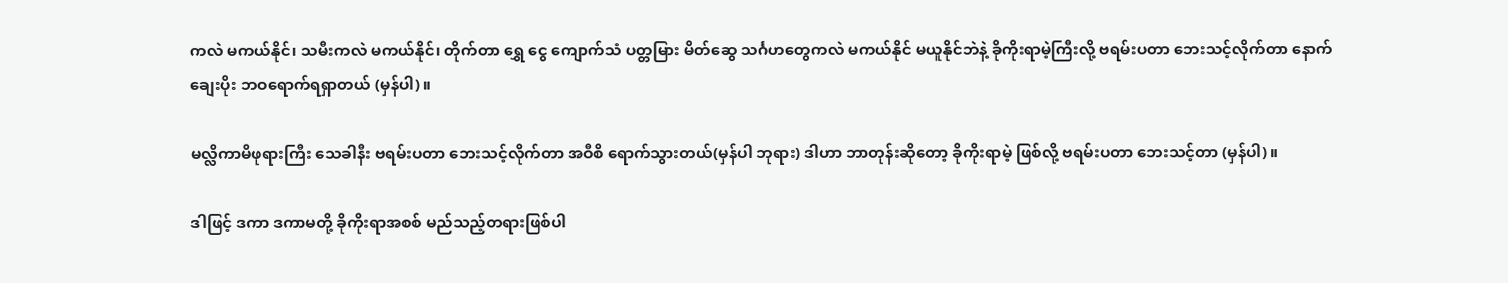ကလဲ မကယ်နိုင်၊ သမီးကလဲ မကယ်နိုင်၊ တိုက်တာ ရွှေ ငွေ ကျောက်သံ ပတ္တမြား မိတ်ဆွေ သင်္ဂဟတွေကလဲ မကယ်နိုင် မယူနိုင်ဘဲနဲ့ ခိုကိုးရာမဲ့ကြီးလို့ ဗရမ်းပတာ ဘေးသင့်လိုက်တာ နောက်ချေးပိုး ဘဝရောက်ရရှာတယ် (မှန်ပါ)။

မလ္လိကာမိဖုရားကြီး သေခါနီး ဗရမ်းပတာ ဘေးသင့်လိုက်တာ အဝီစိ ရောက်သွားတယ်(မှန်ပါ ဘုရား) ဒါဟာ ဘာတုန်းဆိုတော့ ခိုကိုးရာမဲ့ ဖြစ်လို့ ဗရမ်းပတာ ဘေးသင့်တာ (မှန်ပါ)။

ဒါဖြင့် ဒကာ ဒကာမတို့ ခိုကိုးရာအစစ် မည်သည့်တရားဖြစ်ပါ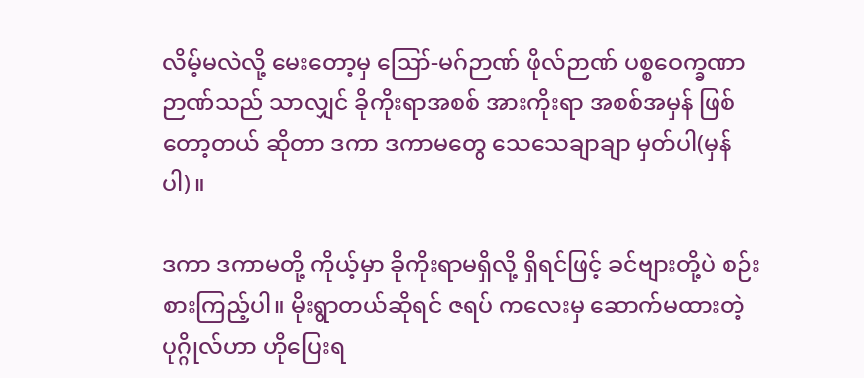လိမ့်မလဲလို့ မေးတော့မှ ဪ-မဂ်ဉာဏ် ဖိုလ်ဉာဏ် ပစ္စဝေက္ခဏာဉာဏ်သည် သာလျှင် ခိုကိုးရာအစစ် အားကိုးရာ အစစ်အမှန် ဖြစ်တော့တယ် ဆိုတာ ဒကာ ဒကာမတွေ သေသေချာချာ မှတ်ပါ(မှန်ပါ)။

ဒကာ ဒကာမတို့ ကိုယ့်မှာ ခိုကိုးရာမရှိလို့ ရှိရင်ဖြင့် ခင်ဗျားတို့ပဲ စဉ်းစားကြည့်ပါ။ မိုးရွာတယ်ဆိုရင် ဇရပ် ကလေးမှ ဆောက်မထားတဲ့ ပုဂ္ဂိုလ်ဟာ ဟိုပြေးရ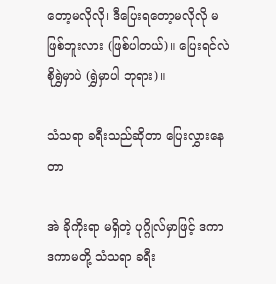တော့မလိုလို၊ ဒီပြေးရတော့မလိုလို မဖြစ်ဘူးလား (ဖြစ်ပါတယ်)။ ပြေးရင်လဲ စိုရွှဲမှာပဲ (ရွှဲမှာပါ ဘုရား)။

သံသရာ ခရီးသည်ဆိုတာ ပြေးလွှားနေတာ

အဲ ခိုကိုးရာ မရှိတဲ့ ပုဂ္ဂိုလ်မှာဖြင့် ဒကာ ဒကာမတို့ သံသရာ ခရီး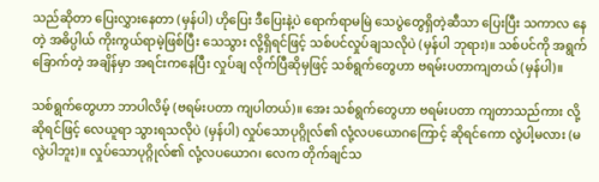သည်ဆိုတာ ပြေးလွှားနေတာ (မှန်ပါ) ဟိုပြေး ဒီပြေးနဲ့ပဲ ရောက်ရာမမြဲ သေပွဲတွေရှိတဲ့ဆီသာ ပြေးပြီး သကာလ နေတဲ့ အဓိပ္ပါယ် ကိုးကွယ်ရာမဲ့ဖြစ်ပြီး သေသွား လို့ရှိရင်ဖြင့် သစ်ပင်လှုပ်ချသလိုပဲ (မှန်ပါ ဘုရား)။ သစ်ပင်ကို အရွက်ခြောက်တဲ့ အချိန်မှာ အရင်းကနေပြီး လှုပ်ချ လိုက်ပြီဆိုမှဖြင့် သစ်ရွက်တွေဟာ ဗရမ်းပတာကျတယ် (မှန်ပါ)။

သစ်ရွက်တွေဟာ ဘာပါလိမ့် (ဗရမ်းပတာ ကျပါတယ်)။ အေး သစ်ရွက်တွေဟာ ဗရမ်းပတာ ကျတာသည်ကား လို့ဆိုရင်ဖြင့် လေယူရာ သွားရသလိုပဲ (မှန်ပါ) လှုပ်သောပုဂ္ဂိုလ်၏ လုံ့လပယောဂကြောင့် ဆိုရင်ကော လွဲပါ့မလား (မလွဲပါဘူး)။ လှုပ်သောပုဂ္ဂိုလ်၏ လုံ့လပယောဂ၊ လေက တိုက်ချင်သ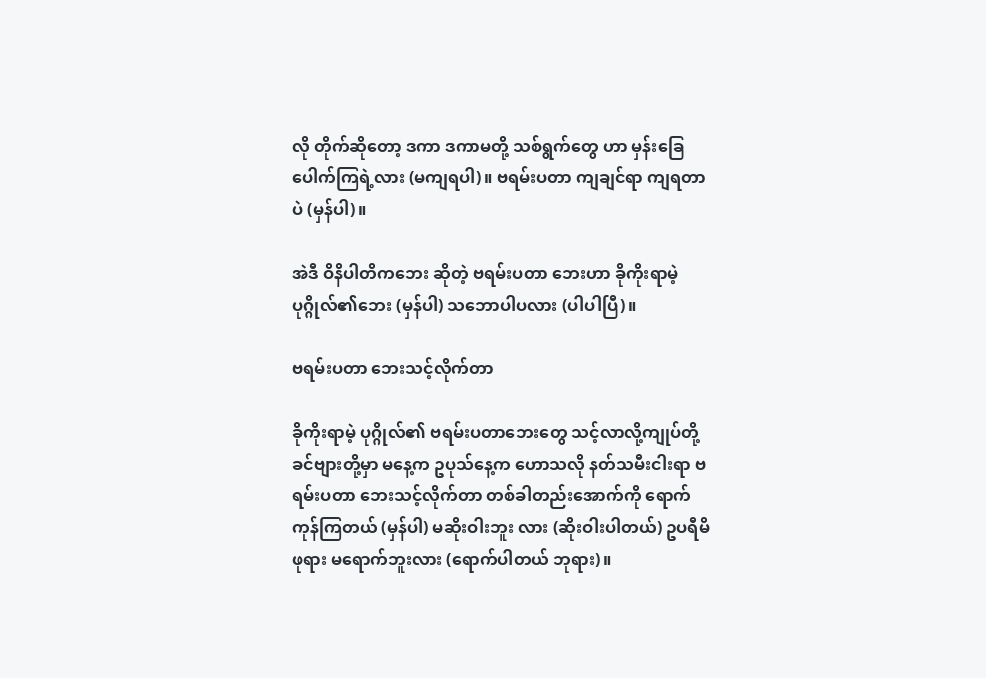လို တိုက်ဆိုတော့ ဒကာ ဒကာမတို့ သစ်ရွက်တွေ ဟာ မှန်းခြေပေါက်ကြရဲ့လား (မကျရပါ)။ ဗရမ်းပတာ ကျချင်ရာ ကျရတာပဲ (မှန်ပါ)။

အဲဒီ ဝိနိပါတိကဘေး ဆိုတဲ့ ဗရမ်းပတာ ဘေးဟာ ခိုကိုးရာမဲ့ ပုဂ္ဂိုလ်၏ဘေး (မှန်ပါ) သဘောပါပလား (ပါပါပြီ)။

ဗရမ်းပတာ ဘေးသင့်လိုက်တာ

ခိုကိုးရာမဲ့ ပုဂ္ဂိုလ်၏ ဗရမ်းပတာဘေးတွေ သင့်လာလို့ကျုပ်တို့ ခင်ဗျားတို့မှာ မနေ့က ဥပုသ်နေ့က ဟောသလို နတ်သမီးငါးရာ ဗရမ်းပတာ ဘေးသင့်လိုက်တာ တစ်ခါတည်းအောက်ကို ရောက်ကုန်ကြတယ် (မှန်ပါ) မဆိုးဝါးဘူး လား (ဆိုးဝါးပါတယ်) ဥပရီမိဖုရား မရောက်ဘူးလား (ရောက်ပါတယ် ဘုရား)။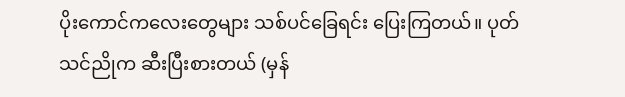ပိုးကောင်ကလေးတွေများ သစ်ပင်ခြေရင်း ပြေးကြတယ်။ ပုတ်သင်ညိုက ဆီးပြီးစားတယ် (မှန်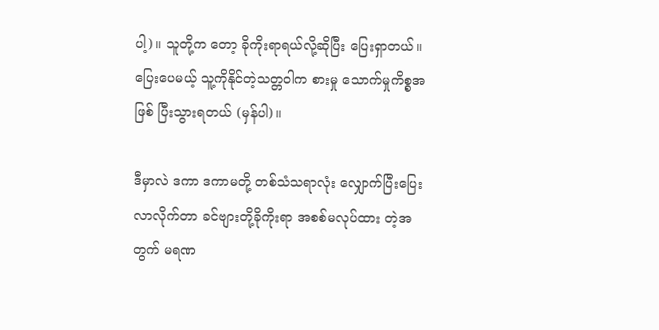ပါ့)။ သူတို့က တော့ ခိုကိုးရာရယ်လို့ဆိုပြီး ပြေးရှာတယ်။ ပြေးပေမယ့် သူ့ကိုနိုင်တဲ့သတ္တဝါက စားမှု သောက်မှုကိစ္စအဖြစ် ပြီးသွားရတယ် (မှန်ပါ)။

ဒီမှာလဲ ဒကာ ဒကာမတို့ တစ်သံသရာလုံး လျှောက်ပြီးပြေးလာလိုက်တာ ခင်ဗျားတို့ခိုကိုးရာ အစစ်မလုပ်ထား တဲ့အတွက် မရဏ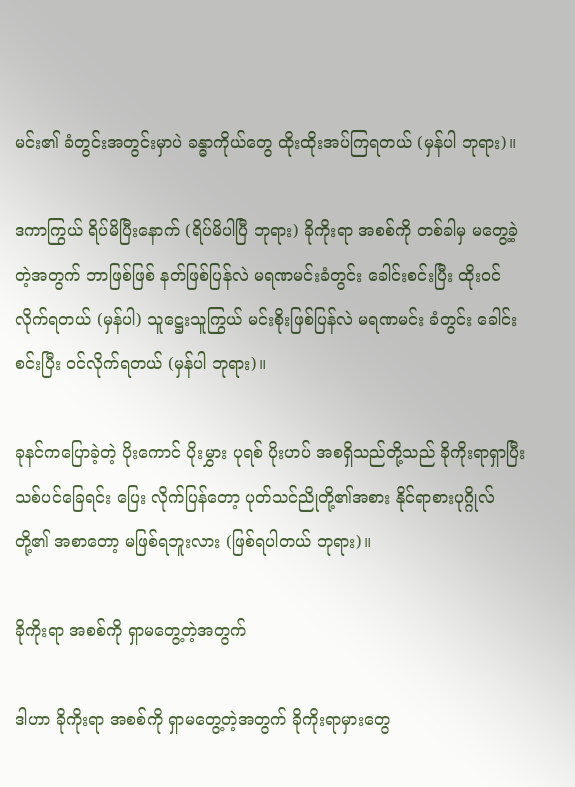မင်း၏ ခံတွင်းအတွင်းမှာပဲ ခန္ဓာကိုယ်တွေ ထိုးထိုးအပ်ကြရတယ် (မှန်ပါ ဘုရား)။

ဒကာကြွယ် ရိပ်မိပြီးနောက် (ရိပ်မိပါပြီ ဘုရား) ခိုကိုးရာ အစစ်ကို တစ်ခါမှ မတွေ့ခဲ့တဲ့အတွက် ဘာဖြစ်ဖြစ် နတ်ဖြစ်ပြန်လဲ မရဏမင်းခံတွင်း ခေါင်းစင်းပြီး ထိုးဝင်လိုက်ရတယ် (မှန်ပါ) သူဋ္ဌေးသူကြွယ် မင်းစိုးဖြစ်ပြန်လဲ မရဏမင်း ခံတွင်း ခေါင်းစင်းပြီး ဝင်လိုက်ရတယ် (မှန်ပါ ဘုရား)။

ခုနင်ကပြောခဲ့တဲ့ ပိုးကောင် ပိုးမွှား ပုရစ် ပိုးဟပ် အစရှိသည်တို့သည် ခိုကိုးရာရှာပြီး သစ်ပင်ခြေရင်း ပြေး လိုက်ပြန်တော့ ပုတ်သင်ညိုတို့၏အစား နိုင်ရာစားပုဂ္ဂိုလ်တို့၏ အစာတော့ မဖြစ်ရဘူးလား (ဖြစ်ရပါတယ် ဘုရား)။

ခိုကိုးရာ အစစ်ကို ရှာမတွေ့တဲ့အတွက်

ဒါဟာ ခိုကိုးရာ အစစ်ကို ရှာမတွေ့တဲ့အတွက် ခိုကိုးရာမှားတွေ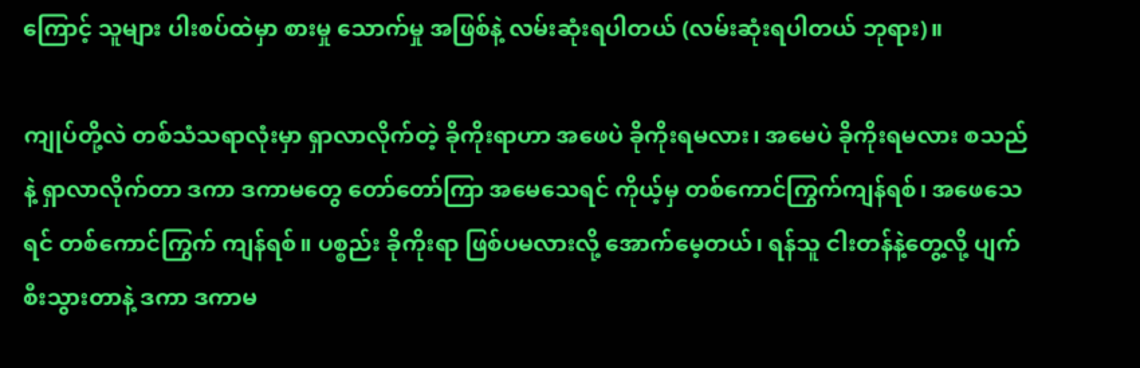ကြောင့် သူများ ပါးစပ်ထဲမှာ စားမှု သောက်မှု အဖြစ်နဲ့ လမ်းဆုံးရပါတယ် (လမ်းဆုံးရပါတယ် ဘုရား)။

ကျုပ်တို့လဲ တစ်သံသရာလုံးမှာ ရှာလာလိုက်တဲ့ ခိုကိုးရာဟာ အဖေပဲ ခိုကိုးရမလား၊ အမေပဲ ခိုကိုးရမလား စသည်နဲ့ ရှာလာလိုက်တာ ဒကာ ဒကာမတွေ တော်တော်ကြာ အမေသေရင် ကိုယ့်မှ တစ်ကောင်ကြွက်ကျန်ရစ်၊ အဖေသေရင် တစ်ကောင်ကြွက် ကျန်ရစ်။ ပစ္စည်း ခိုကိုးရာ ဖြစ်ပမလားလို့ အောက်မေ့တယ်၊ ရန်သူ ငါးတန်နဲ့တွေ့လို့ ပျက်စီးသွားတာနဲ့ ဒကာ ဒကာမ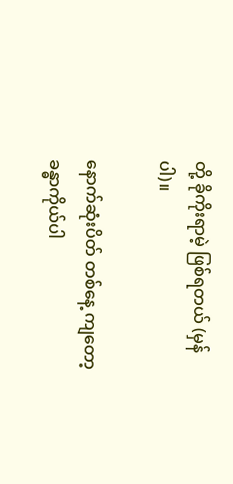တို့ ခိုကိုးရာမဲ့ ဖြစ်ရတယ် (မှန်ပါ)။

နောက်ဆုံးပိတ် တစ်နေ့ ကျတော့ ခန္ဓာကိုယ်ပါ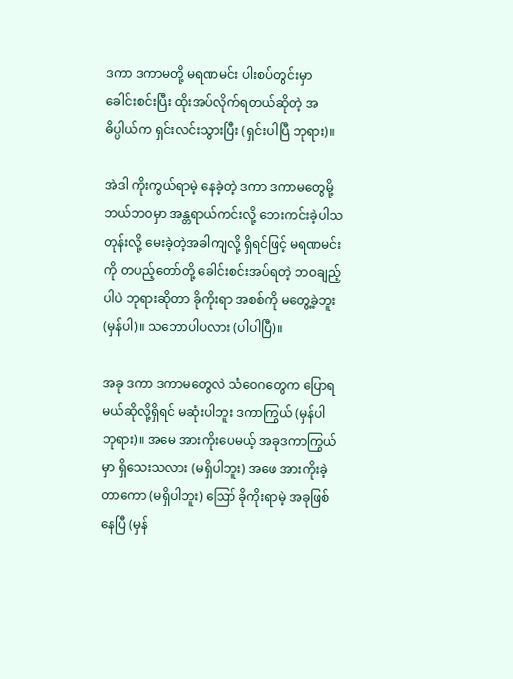ဒကာ ဒကာမတို့ မရဏမင်း ပါးစပ်တွင်းမှာ ခေါင်းစင်းပြီး ထိုးအပ်လိုက်ရတယ်ဆိုတဲ့ အဓိပ္ပါယ်က ရှင်းလင်းသွားပြီး (ရှင်းပါပြီ ဘုရား)။

အဲဒါ ကိုးကွယ်ရာမဲ့ နေခဲ့တဲ့ ဒကာ ဒကာမတွေမို့ ဘယ်ဘဝမှာ အန္တရာယ်ကင်းလို့ ဘေးကင်းခဲ့ပါသတုန်းလို့ မေးခဲ့တဲ့အခါကျလို့ ရှိရင်ဖြင့် မရဏမင်းကို တပည့်တော်တို့ ခေါင်းစင်းအပ်ရတဲ့ ဘဝချည့်ပါပဲ ဘုရားဆိုတာ ခိုကိုးရာ အစစ်ကို မတွေ့ခဲ့ဘူး (မှန်ပါ)။ သဘောပါပလား (ပါပါပြီ)။

အခု ဒကာ ဒကာမတွေလဲ သံဝေဂတွေက ပြောရမယ်ဆိုလို့ရှိရင် မဆုံးပါဘူး ဒကာကြွယ် (မှန်ပါ ဘုရား)။ အမေ အားကိုးပေမယ့် အခုဒကာကြွယ်မှာ ရှိသေးသလား (မရှိပါဘူး) အဖေ အားကိုးခဲ့တာကော (မရှိပါဘူး) ဪ ခိုကိုးရာမဲ့ အခုဖြစ်နေပြီ (မှန်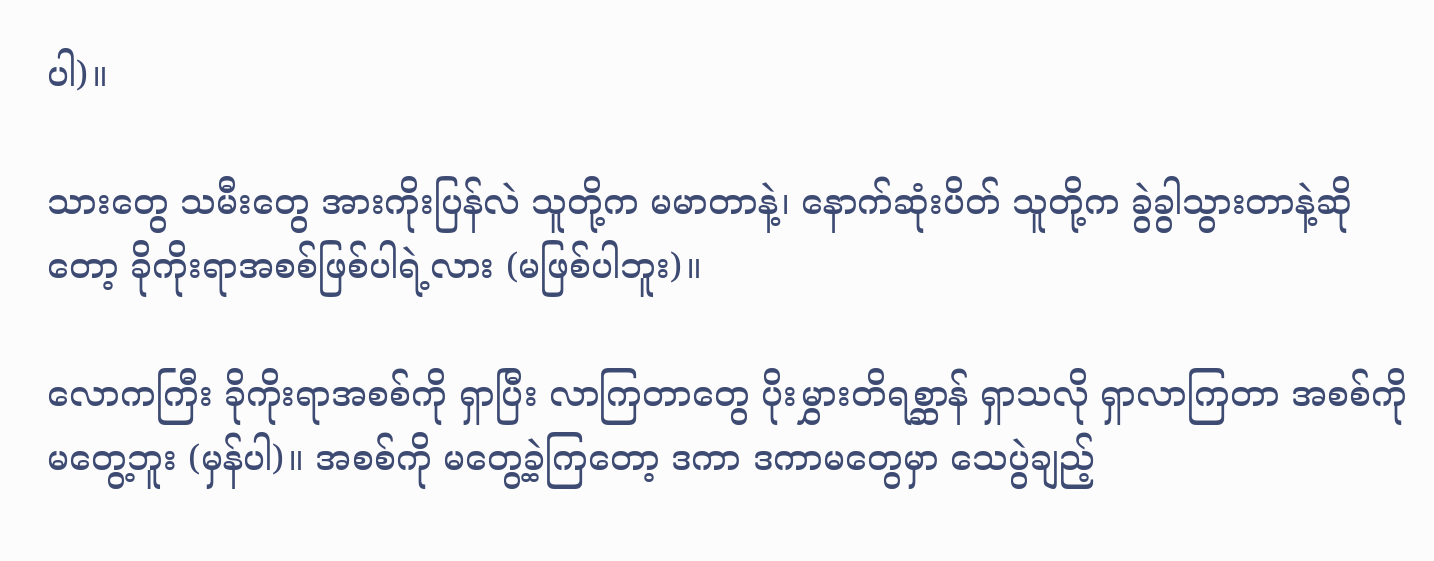ပါ)။

သားတွေ သမီးတွေ အားကိုးပြန်လဲ သူတို့က မမာတာနဲ့၊ နောက်ဆုံးပိတ် သူတို့က ခွဲခွါသွားတာနဲ့ဆိုတော့ ခိုကိုးရာအစစ်ဖြစ်ပါရဲ့လား (မဖြစ်ပါဘူး)။

လောကကြီး ခိုကိုးရာအစစ်ကို ရှာပြီး လာကြတာတွေ ပိုးမွှားတိရစ္ဆာန် ရှာသလို ရှာလာကြတာ အစစ်ကို မတွေ့ဘူး (မှန်ပါ)။ အစစ်ကို မတွေ့ခဲ့ကြတော့ ဒကာ ဒကာမတွေမှာ သေပွဲချည့်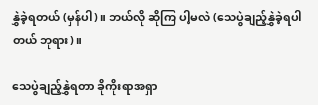နွှဲခဲ့ရတယ် (မှန်ပါ)။ ဘယ်လို ဆိုကြ ပါ့မလဲ (သေပွဲချည့်နွှဲခဲ့ရပါတယ် ဘုရား)။

သေပွဲချည့်နွှဲရတာ ခိုကိုးရာအရှာ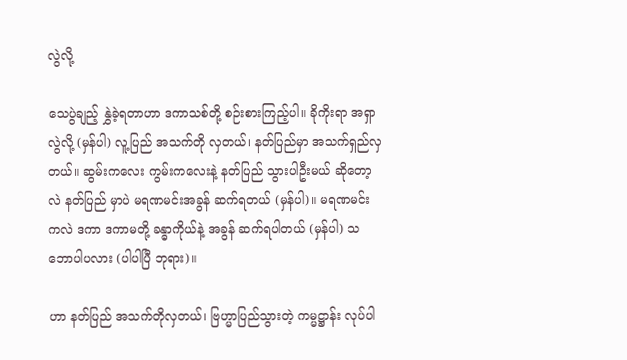လွဲလို့

သေပွဲချည့် နွှဲခဲ့ရတာဟာ ဒကာသစ်တို့ စဉ်းစားကြည့်ပါ။ ခိုကိုးရာ အရှာလွဲလို့ (မှန်ပါ) လူ့ပြည် အသက်တို လှတယ်၊ နတ်ပြည်မှာ အသက်ရှည်လှတယ်။ ဆွမ်းကလေး ကွမ်းကလေးနဲ့ နတ်ပြည် သွားပါဦးမယ် ဆိုတော့လဲ နတ်ပြည် မှာပဲ မရဏမင်းအခွန် ဆက်ရတယ် (မှန်ပါ)။ မရဏမင်းကလဲ ဒကာ ဒကာမတို့ ခန္ဓာကိုယ်နဲ့ အခွန် ဆက်ရပါတယ် (မှန်ပါ) သဘောပါပလား (ပါပါပြီ ဘုရား)။

ဟာ နတ်ပြည် အသက်တိုလှတယ်၊ ဗြဟ္မာပြည်သွားတဲ့ ကမ္မဋ္ဌာန်း လုပ်ပါ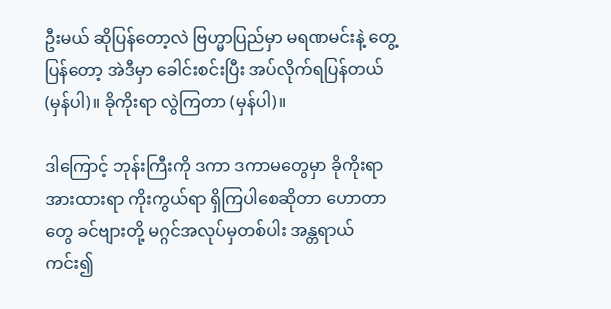ဦးမယ် ဆိုပြန်တော့လဲ ဗြဟ္မာပြည်မှာ မရဏမင်းနဲ့ တွေ့ပြန်တော့ အဲဒီမှာ ခေါင်းစင်းပြီး အပ်လိုက်ရပြန်တယ် (မှန်ပါ)။ ခိုကိုးရာ လွဲကြတာ (မှန်ပါ)။

ဒါကြောင့် ဘုန်းကြီးကို ဒကာ ဒကာမတွေမှာ ခိုကိုးရာ အားထားရာ ကိုးကွယ်ရာ ရှိကြပါစေဆိုတာ ဟောတာတွေ ခင်ဗျားတို့ မဂ္ဂင်အလုပ်မှတစ်ပါး အန္တရာယ်ကင်း၍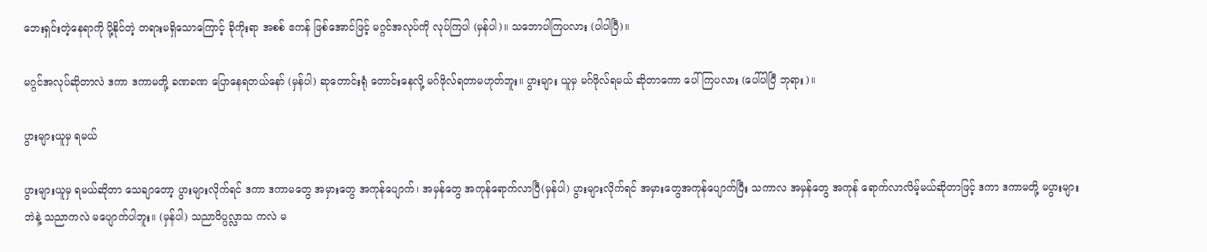ဘေးရှင်းတဲ့နေရာကို ပို့နိုင်တဲ့ တရားမရှိသောကြောင့် ခိုကိုးရာ အစစ် ဧကန် ဖြစ်အောင်ဖြင့် မဂ္ဂင်အလုပ်ကို လုပ်ကြပါ (မှန်ပါ)။ သဘောပါကြပလား (ပါပါပြီ)။

မဂ္ဂင်အလုပ်ဆိုတာလဲ ဒကာ ဒကာမတို့ ခဏခဏ ပြောနေရတယ်နော် (မှန်ပါ) ဆုတောင်းရုံ တောင်းနေလို့ မဂ်ဖိုလ်ရတာမဟုတ်ဘူး။ ပွားများ ယူမှ မဂ်ဖိုလ်ရမယ် ဆိုတာကော ပေါ်ကြပလား (ပေါ်ပါပြီ ဘုရား)။

ပွားများယူမှ ရမယ်

ပွားများယူမှ ရမယ်ဆိုတာ သေချာတော့ ပွားများလိုက်ရင် ဒကာ ဒကာမတွေ အမှားတွေ အကုန်ပျောက်၊ အမှန်တွေ အကုန်ရောက်လာပြီ(မှန်ပါ) ပွားများလိုက်ရင် အမှားတွေအကုန်ပျောက်ပြီး သကာလ အမှန်တွေ အကုန် ရောက်လာလိမ့်မယ်ဆိုတာဖြင့် ဒကာ ဒကာမတို့ မပွားများဘဲနဲ့ သညာကလဲ မပျောက်ပါဘူး။ (မှန်ပါ) သညာဝိပ္ပလ္လာသ ကလဲ မ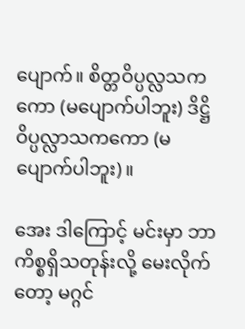ပျောက်။ စိတ္တဝိပ္ပလ္လသကကော (မပျောက်ပါဘူး) ဒိဋ္ဌိဝိပ္ပလ္လာသကကော (မပျောက်ပါဘူး)။

အေး ဒါကြောင့် မင်းမှာ ဘာကိစ္စရှိသတုန်းလို့ မေးလိုက်တော့ မဂ္ဂင်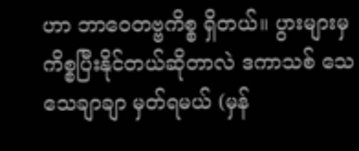ဟာ ဘာဝေတဗ္ဗကိစ္စ ရှိတယ်။ ပွားများမှ ကိစ္စပြီးနိုင်တယ်ဆိုတာလဲ ဒကာသစ် သေသေချာချာ မှတ်ရမယ် (မှန်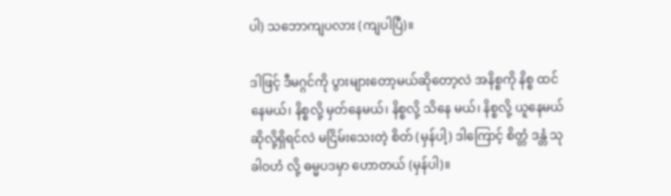ပါ) သဘောကျပလား (ကျပါပြီ)။

ဒါဖြင့် ဒီမဂ္ဂင်ကို ပွားများတော့မယ်ဆိုတော့လဲ အနိစ္စကို နိစ္စ ထင်နေမယ်၊ နိစ္စလို့ မှတ်နေမယ်၊ နိစ္စလို့ သိနေ မယ်၊ နိစ္စလို့ ယူနေမယ်ဆိုလို့ရှိရင်လဲ မငြိမ်းသေးတဲ့ စိတ် (မှန်ပါ့) ဒါကြောင့် စိတ္တံ ဒန္တံ သုခါဝဟံ လို့ ဓမ္မပဒမှာ ဟောတယ် (မှန်ပါ)။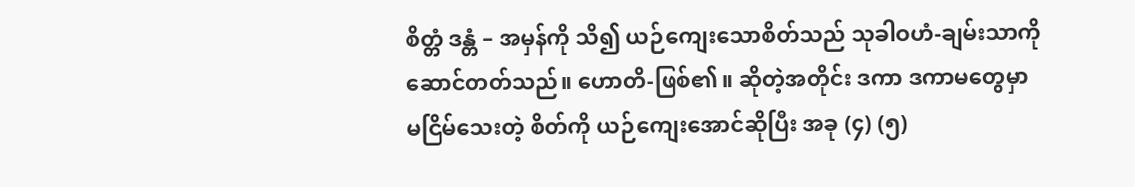စိတ္တံ ဒန္တံ – အမှန်ကို သိ၍ ယဉ်ကျေးသောစိတ်သည် သုခါဝဟံ-ချမ်းသာကို ဆောင်တတ်သည်။ ဟောတိ-ဖြစ်၏။ ဆိုတဲ့အတိုင်း ဒကာ ဒကာမတွေမှာ မငြိမ်သေးတဲ့ စိတ်ကို ယဉ်ကျေးအောင်ဆိုပြီး အခု (၄) (၅)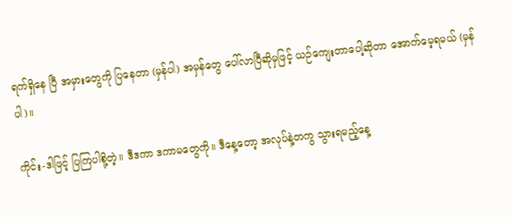ရက်ရှိနေ ပြီ အမှားတွေကို ပြနေတာ (မှန်ပါ) အမှန်တွေ ပေါ်လာပြီဆိုမှဖြင့် ယဉ်ကျေးတာပေါ့ဆိုတာ အောက်မေ့ရမယ် (မှန်ပါ)။

ကိုင်း-ဒါဖြင့် ပြကြပါစို့တဲ့။ ဒီဒကာ ဒကာမတွေကို။ ဒီနေ့တော့ အလုပ်နဲ့တကွ သွားရမည့်နေ့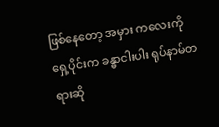ဖြစ်နေတော့ အမှား ကလေးကို ရှေ့ပိုင်းက ခန္ဓာငါးပါး ရုပ်နာမ်တရားဆို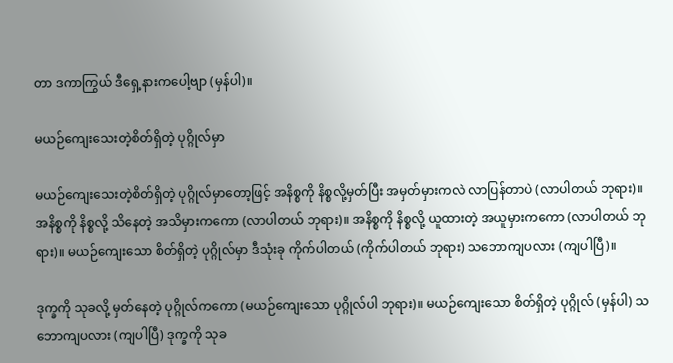တာ ဒကာကြွယ် ဒီရှေ့နားကပေါ့ဗျာ (မှန်ပါ)။

မယဉ်ကျေးသေးတဲ့စိတ်ရှိတဲ့ ပုဂ္ဂိုလ်မှာ

မယဉ်ကျေးသေးတဲ့စိတ်ရှိတဲ့ ပုဂ္ဂိုလ်မှာတော့ဖြင့် အနိစ္စကို နိစ္စလို့မှတ်ပြီး အမှတ်မှားကလဲ လာပြန်တာပဲ (လာပါတယ် ဘုရား)။ အနိစ္စကို နိစ္စလို့ သိနေတဲ့ အသိမှားကကော (လာပါတယ် ဘုရား)။ အနိစ္စကို နိစ္စလို့ ယူထားတဲ့ အယူမှားကကော (လာပါတယ် ဘုရား)။ မယဉ်ကျေးသော စိတ်ရှိတဲ့ ပုဂ္ဂိုလ်မှာ ဒီသုံးခု ကိုက်ပါတယ် (ကိုက်ပါတယ် ဘုရား) သဘောကျပလား (ကျပါပြီ)။

ဒုက္ခကို သုခလို့ မှတ်နေတဲ့ ပုဂ္ဂိုလ်ကကော (မယဉ်ကျေးသော ပုဂ္ဂိုလ်ပါ ဘုရား)။ မယဉ်ကျေးသော စိတ်ရှိတဲ့ ပုဂ္ဂိုလ် (မှန်ပါ) သဘောကျပလား (ကျပါပြီ) ဒုက္ခကို သုခ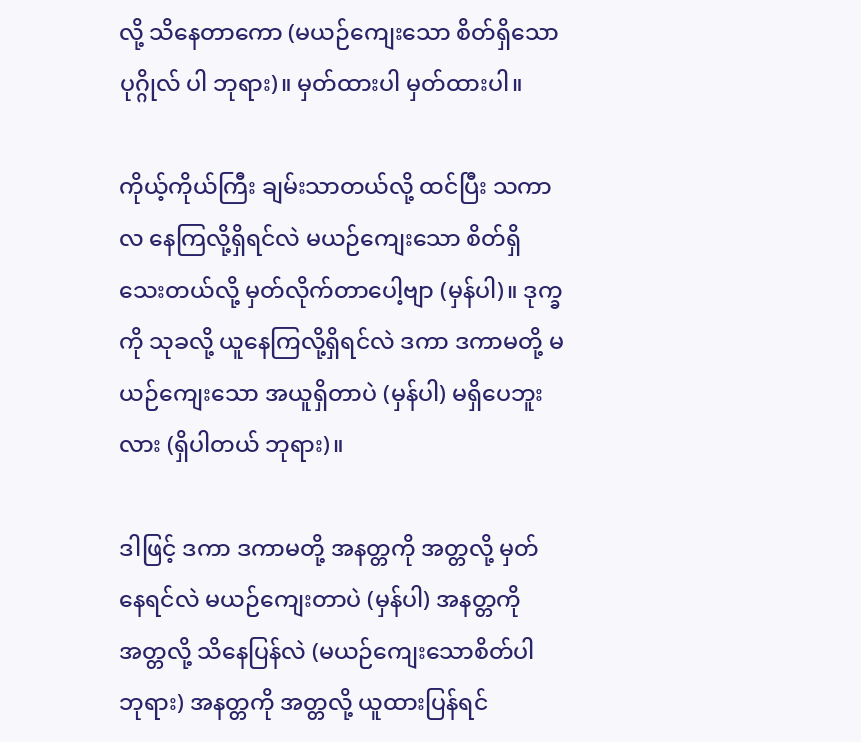လို့ သိနေတာကော (မယဉ်ကျေးသော စိတ်ရှိသော ပုဂ္ဂိုလ် ပါ ဘုရား)။ မှတ်ထားပါ မှတ်ထားပါ။

ကိုယ့်ကိုယ်ကြီး ချမ်းသာတယ်လို့ ထင်ပြီး သကာလ နေကြလို့ရှိရင်လဲ မယဉ်ကျေးသော စိတ်ရှိသေးတယ်လို့ မှတ်လိုက်တာပေါ့ဗျာ (မှန်ပါ)။ ဒုက္ခကို သုခလို့ ယူနေကြလို့ရှိရင်လဲ ဒကာ ဒကာမတို့ မယဉ်ကျေးသော အယူရှိတာပဲ (မှန်ပါ) မရှိပေဘူးလား (ရှိပါတယ် ဘုရား)။

ဒါဖြင့် ဒကာ ဒကာမတို့ အနတ္တကို အတ္တလို့ မှတ်နေရင်လဲ မယဉ်ကျေးတာပဲ (မှန်ပါ) အနတ္တကို အတ္တလို့ သိနေပြန်လဲ (မယဉ်ကျေးသောစိတ်ပါ ဘုရား) အနတ္တကို အတ္တလို့ ယူထားပြန်ရင်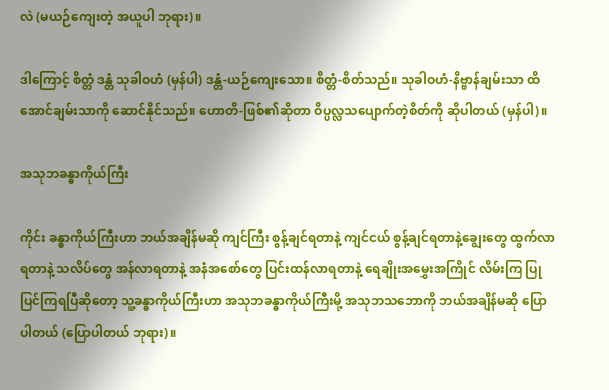လဲ (မယဉ်ကျေးတဲ့ အယူပါ ဘုရား)။

ဒါကြောင့် စိတ္တံ ဒန္တံ သုခါဝဟံ (မှန်ပါ) ဒန္တံ-ယဉ်ကျေးသော။ စိတ္တံ-စိတ်သည်။ သုခါဝဟံ-နိဗ္ဗာန်ချမ်းသာ ထိအောင်ချမ်းသာကို ဆောင်နိုင်သည်။ ဟောတိ-ဖြစ်၏ဆိုတာ ဝိပ္ပလ္လသပျောက်တဲ့စိတ်ကို ဆိုပါတယ် (မှန်ပါ)။

အသုဘခန္ဓာကိုယ်ကြီး

ကိုင်း ခန္ဓာကိုယ်ကြီးဟာ ဘယ်အချိန်မဆို ကျင်ကြီး စွန့်ချင်ရတာနဲ့ ကျင်ငယ် စွန့်ချင်ရတာနဲ့ချွေးတွေ ထွက်လာရတာနဲ့ သလိပ်တွေ အန်လာရတာနဲ့ အနံအစော်တွေ ပြင်းထန်လာရတာနဲ့ ရေချိုးအမွှေးအကြိုင် လိမ်းကြ ပြုပြင်ကြရပြီဆိုတော့ သူ့ခန္ဓာကိုယ်ကြီးဟာ အသုဘခန္ဓာကိုယ်ကြီးမို့ အသုဘသဘောကို ဘယ်အချိန်မဆို ပြောပါတယ် (ပြောပါတယ် ဘုရား)။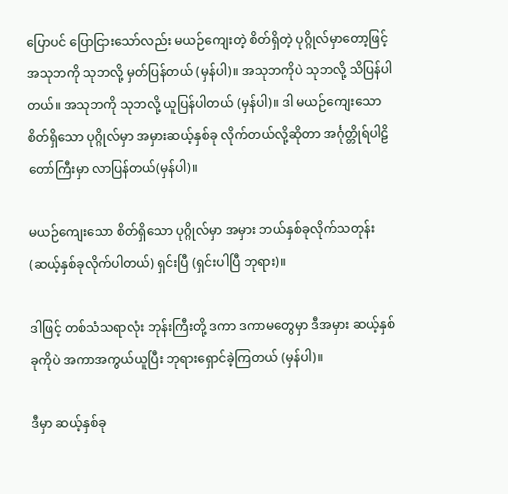ပြောပင် ပြောငြားသော်လည်း မယဉ်ကျေးတဲ့ စိတ်ရှိတဲ့ ပုဂ္ဂိုလ်မှာတော့ဖြင့် အသုဘကို သုဘလို့ မှတ်ပြန်တယ် (မှန်ပါ)။ အသုဘကိုပဲ သုဘလို့ သိပြန်ပါတယ်။ အသုဘကို သုဘလို့ ယူပြန်ပါတယ် (မှန်ပါ)။ ဒါ မယဉ်ကျေးသော စိတ်ရှိသော ပုဂ္ဂိုလ်မှာ အမှားဆယ့်နှစ်ခု လိုက်တယ်လို့ဆိုတာ အင်္ဂုတ္တိုရ်ပါဠိတော်ကြီးမှာ လာပြန်တယ်(မှန်ပါ)။

မယဉ်ကျေးသော စိတ်ရှိသော ပုဂ္ဂိုလ်မှာ အမှား ဘယ်နှစ်ခုလိုက်သတုန်း (ဆယ့်နှစ်ခုလိုက်ပါတယ်) ရှင်းပြီ (ရှင်းပါပြီ ဘုရား)။

ဒါဖြင့် တစ်သံသရာလုံး ဘုန်းကြီးတို့ ဒကာ ဒကာမတွေမှာ ဒီအမှား ဆယ့်နှစ်ခုကိုပဲ အကာအကွယ်ယူပြီး ဘုရားရှောင်ခဲ့ကြတယ် (မှန်ပါ)။

ဒီမှာ ဆယ့်နှစ်ခု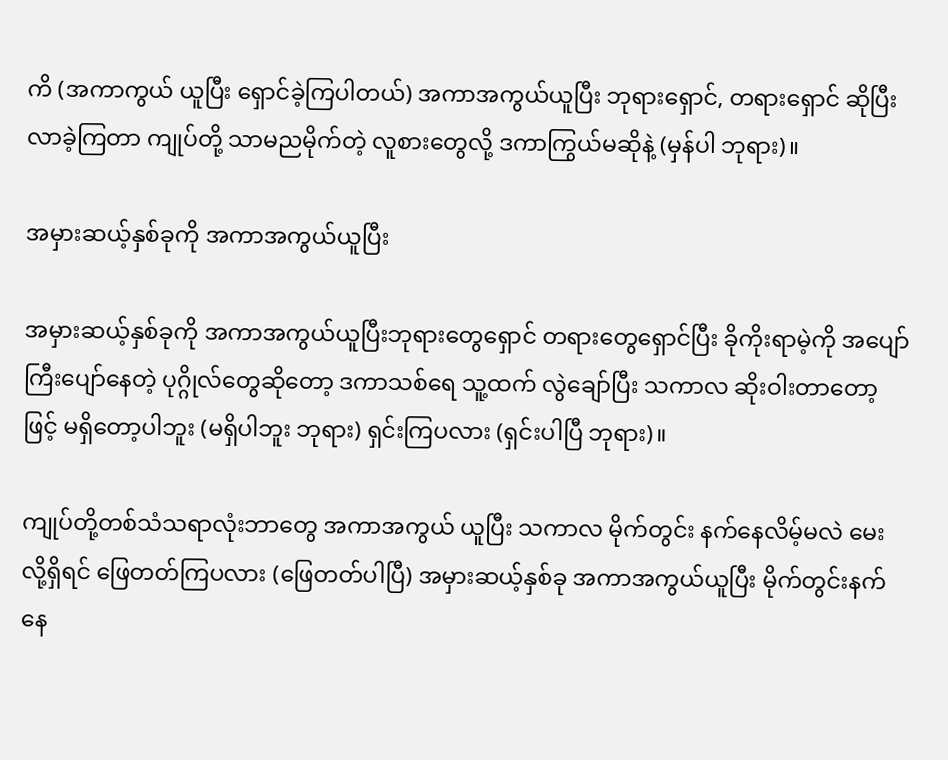ကိ (အကာကွယ် ယူပြီး ရှောင်ခဲ့ကြပါတယ်) အကာအကွယ်ယူပြီး ဘုရားရှောင်, တရားရှောင် ဆိုပြီး လာခဲ့ကြတာ ကျုပ်တို့ သာမညမိုက်တဲ့ လူစားတွေလို့ ဒကာကြွယ်မဆိုနဲ့ (မှန်ပါ ဘုရား)။

အမှားဆယ့်နှစ်ခုကို အကာအကွယ်ယူပြီး

အမှားဆယ့်နှစ်ခုကို အကာအကွယ်ယူပြီးဘုရားတွေရှောင် တရားတွေရှောင်ပြီး ခိုကိုးရာမဲ့ကို အပျော်ကြီးပျော်နေတဲ့ ပုဂ္ဂိုလ်တွေဆိုတော့ ဒကာသစ်ရေ သူ့ထက် လွဲချော်ပြီး သကာလ ဆိုးဝါးတာတော့ဖြင့် မရှိတော့ပါဘူး (မရှိပါဘူး ဘုရား) ရှင်းကြပလား (ရှင်းပါပြီ ဘုရား)။

ကျုပ်တို့တစ်သံသရာလုံးဘာတွေ အကာအကွယ် ယူပြီး သကာလ မိုက်တွင်း နက်နေလိမ့်မလဲ မေးလို့ရှိရင် ဖြေတတ်ကြပလား (ဖြေတတ်ပါပြီ) အမှားဆယ့်နှစ်ခု အကာအကွယ်ယူပြီး မိုက်တွင်းနက်နေ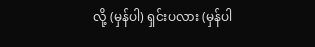လို့ (မှန်ပါ) ရှင်းပလား (မှန်ပါ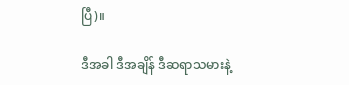ပြီ)။

ဒီအခါ ဒီအချိန် ဒီဆရာသမားနဲ့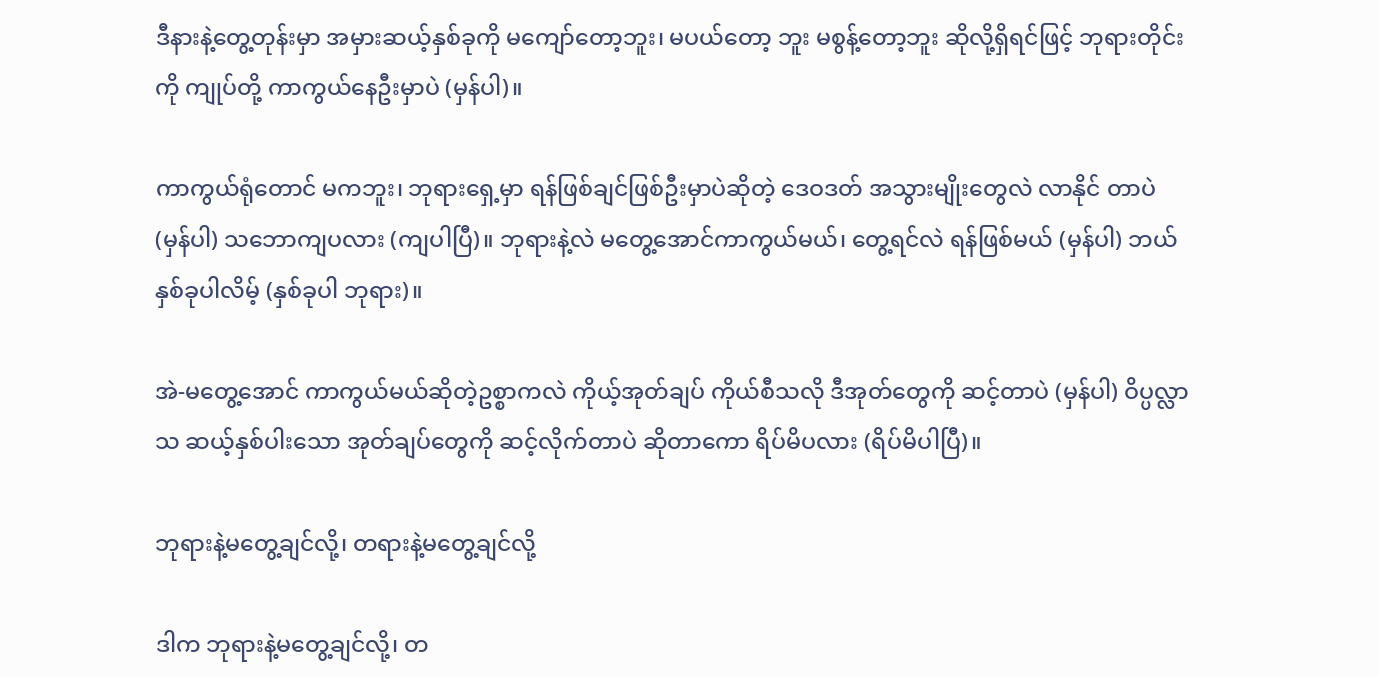ဒီနားနဲ့တွေ့တုန်းမှာ အမှားဆယ့်နှစ်ခုကို မကျော်တော့ဘူး၊ မပယ်တော့ ဘူး မစွန့်တော့ဘူး ဆိုလို့ရှိရင်ဖြင့် ဘုရားတိုင်းကို ကျုပ်တို့ ကာကွယ်နေဦးမှာပဲ (မှန်ပါ)။

ကာကွယ်ရုံတောင် မကဘူး၊ ဘုရားရှေ့မှာ ရန်ဖြစ်ချင်ဖြစ်ဦးမှာပဲဆိုတဲ့ ဒေဝဒတ် အသွားမျိုးတွေလဲ လာနိုင် တာပဲ (မှန်ပါ) သဘောကျပလား (ကျပါပြီ)။ ဘုရားနဲ့လဲ မတွေ့အောင်ကာကွယ်မယ်၊ တွေ့ရင်လဲ ရန်ဖြစ်မယ် (မှန်ပါ) ဘယ်နှစ်ခုပါလိမ့် (နှစ်ခုပါ ဘုရား)။

အဲ-မတွေ့အောင် ကာကွယ်မယ်ဆိုတဲ့ဥစ္စာကလဲ ကိုယ့်အုတ်ချပ် ကိုယ်စီသလို ဒီအုတ်တွေကို ဆင့်တာပဲ (မှန်ပါ) ဝိပ္ပလ္လာသ ဆယ့်နှစ်ပါးသော အုတ်ချပ်တွေကို ဆင့်လိုက်တာပဲ ဆိုတာကော ရိပ်မိပလား (ရိပ်မိပါပြီ)။

ဘုရားနဲ့မတွေ့ချင်လို့၊ တရားနဲ့မတွေ့ချင်လို့

ဒါက ဘုရားနဲ့မတွေ့ချင်လို့၊ တ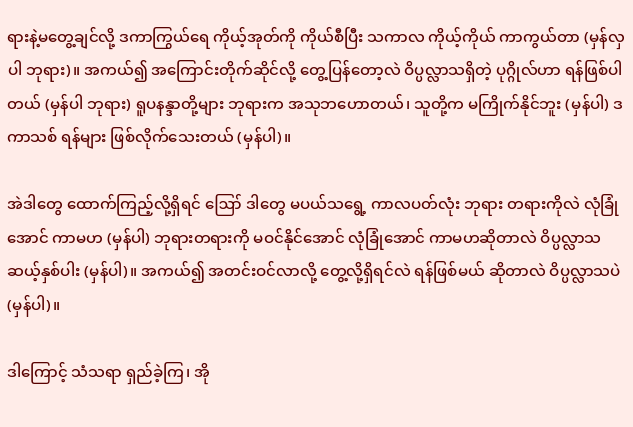ရားနဲ့မတွေ့ချင်လို့ ဒကာကြွယ်ရေ ကိုယ့်အုတ်ကို ကိုယ်စီပြီး သကာလ ကိုယ့်ကိုယ် ကာကွယ်တာ (မှန်လှပါ ဘုရား)။ အကယ်၍ အကြောင်းတိုက်ဆိုင်လို့ တွေ့ပြန်တော့လဲ ဝိပ္ပလ္လာသရှိတဲ့ ပုဂ္ဂိုလ်ဟာ ရန်ဖြစ်ပါတယ် (မှန်ပါ ဘုရား) ရူပနန္ဒာတို့များ ဘုရားက အသုဘဟောတယ်၊ သူတို့က မကြိုက်နိုင်ဘူး (မှန်ပါ) ဒကာသစ် ရန်များ ဖြစ်လိုက်သေးတယ် (မှန်ပါ)။

အဲဒါတွေ ထောက်ကြည့်လို့ရှိရင် ဪ ဒါတွေ မပယ်သရွေ့ ကာလပတ်လုံး ဘုရား တရားကိုလဲ လုံခြုံအောင် ကာမဟ (မှန်ပါ) ဘုရားတရားကို မဝင်နိုင်အောင် လုံခြုံအောင် ကာမဟဆိုတာလဲ ဝိပ္ပလ္လာသ ဆယ့်နှစ်ပါး (မှန်ပါ)။ အကယ်၍ အတင်းဝင်လာလို့ တွေ့လို့ရှိရင်လဲ ရန်ဖြစ်မယ် ဆိုတာလဲ ဝိပ္ပလ္လာသပဲ (မှန်ပါ)။

ဒါကြောင့် သံသရာ ရှည်ခဲ့ကြ၊ အို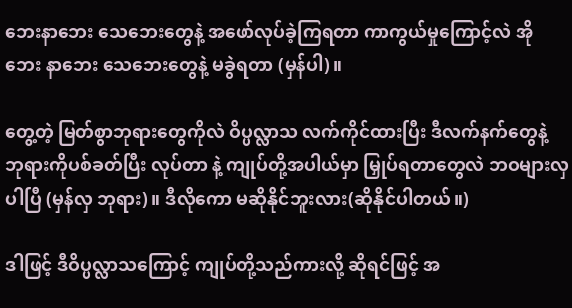ဘေးနာဘေး သေဘေးတွေနဲ့ အဖော်လုပ်ခဲ့ကြရတာ ကာကွယ်မှုကြောင့်လဲ အိုဘေး နာဘေး သေဘေးတွေနဲ့ မခွဲရတာ (မှန်ပါ)။

တွေ့တဲ့ မြတ်စွာဘုရားတွေကိုလဲ ဝိပ္ပလ္လာသ လက်ကိုင်ထားပြီး ဒီလက်နက်တွေနဲ့ ဘုရားကိုပစ်ခတ်ပြီး လုပ်တာ နဲ့ ကျုပ်တို့အပါယ်မှာ မြှုပ်ရတာတွေလဲ ဘဝများလှပါပြီ (မှန်လှ ဘုရား)။ ဒီလိုကော မဆိုနိုင်ဘူးလား(ဆိုနိုင်ပါတယ်။)

ဒါဖြင့် ဒီဝိပ္ပလ္လာသကြောင့် ကျုပ်တို့သည်ကားလို့ ဆိုရင်ဖြင့် အ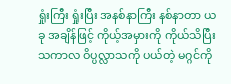ရှုံးကြီး ရှုံးပြီး အနစ်နာကြီး နစ်နာတာ ယခု အချိန်ဖြင့် ကိုယ့်အမှားကို ကိုယ်သိပြီး သကာလ ဝိပ္ပလ္လာသကို ပယ်တဲ့ မဂ္ဂင်ကို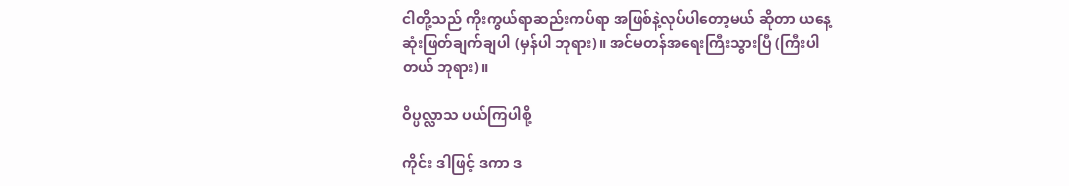ငါတို့သည် ကိုးကွယ်ရာဆည်းကပ်ရာ အဖြစ်နဲ့လုပ်ပါတော့မယ် ဆိုတာ ယနေ့ ဆုံးဖြတ်ချက်ချပါ (မှန်ပါ ဘုရား)။ အင်မတန်အရေးကြီးသွားပြီ (ကြီးပါတယ် ဘုရား)။

ဝိပ္ပလ္လာသ ပယ်ကြပါစို့

ကိုင်း ဒါဖြင့် ဒကာ ဒ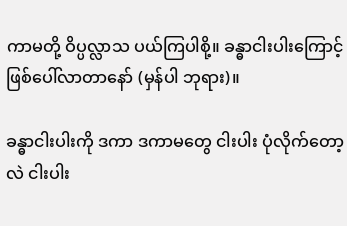ကာမတို့ ဝိပ္ပလ္လာသ ပယ်ကြပါစို့။ ခန္ဓာငါးပါးကြောင့် ဖြစ်ပေါ်လာတာနော် (မှန်ပါ ဘုရား)။

ခန္ဓာငါးပါးကို ဒကာ ဒကာမတွေ ငါးပါး ပုံလိုက်တော့လဲ ငါးပါး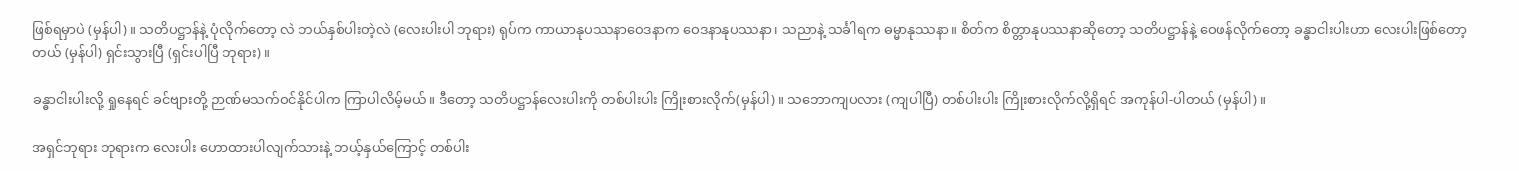ဖြစ်ရမှာပဲ (မှန်ပါ)။ သတိပဋ္ဌာန်နဲ့ ပုံလိုက်တော့ လဲ ဘယ်နှစ်ပါးတဲ့လဲ (လေးပါးပါ ဘုရား) ရုပ်က ကာယာနုပဿနာဝေဒနာက ဝေဒနာနုပဿနာ၊ သညာနဲ့ သင်္ခါရက ဓမ္မာနုဿနာ။ စိတ်က စိတ္တာနုပဿနာဆိုတော့ သတိပဋ္ဌာန်နဲ့ ဝေဖန်လိုက်တော့ ခန္ဓာငါးပါးဟာ လေးပါးဖြစ်တော့ တယ် (မှန်ပါ) ရှင်းသွားပြီ (ရှင်းပါပြီ ဘုရား)။

ခန္ဓာငါးပါးလို့ ရှုနေရင် ခင်ဗျားတို့ ဉာဏ်မသက်ဝင်နိုင်ပါက ကြာပါလိမ့်မယ်။ ဒီတော့ သတိပဋ္ဌာန်လေးပါးကို တစ်ပါးပါး ကြိုးစားလိုက်(မှန်ပါ)။ သဘောကျပလား (ကျပါပြီ) တစ်ပါးပါး ကြိုးစားလိုက်လို့ရှိရင် အကုန်ပါ-ပါတယ် (မှန်ပါ)။

အရှင်ဘုရား ဘုရားက လေးပါး ဟောထားပါလျက်သားနဲ့ ဘယ့်နှယ်ကြောင့် တစ်ပါး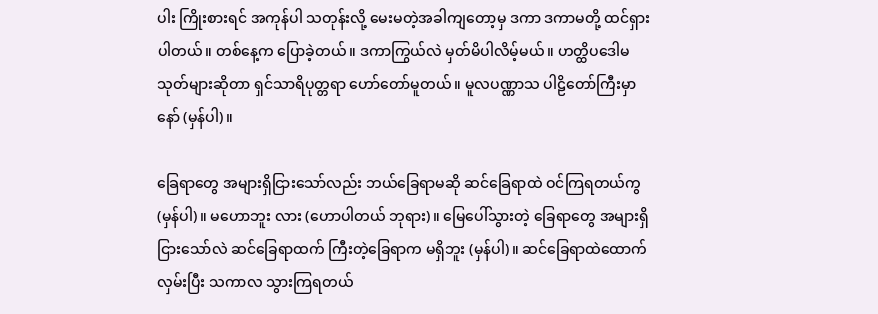ပါး ကြိုးစားရင် အကုန်ပါ သတုန်းလို့ မေးမတဲ့အခါကျတော့မှ ဒကာ ဒကာမတို့ ထင်ရှားပါတယ်။ တစ်နေ့က ပြောခဲ့တယ်။ ဒကာကြွယ်လဲ မှတ်မိပါလိမ့်မယ်။ ဟတ္ထိပဒေါမသုတ်များဆိုတာ ရှင်သာရိပုတ္တရာ ဟော်တော်မူတယ်။ မူလပဏ္ဏာသ ပါဠိတော်ကြီးမှာ နော် (မှန်ပါ)။

ခြေရာတွေ အများရှိငြားသော်လည်း ဘယ်ခြေရာမဆို ဆင်ခြေရာထဲ ဝင်ကြရတယ်ကွ (မှန်ပါ)။ မဟောဘူး လား (ဟောပါတယ် ဘုရား)။ မြေပေါ်သွားတဲ့ ခြေရာတွေ အများရှိငြားသော်လဲ ဆင်ခြေရာထက် ကြီးတဲ့ခြေရာက မရှိဘူး (မှန်ပါ)။ ဆင်ခြေရာထဲထောက်လှမ်းပြီး သကာလ သွားကြရတယ်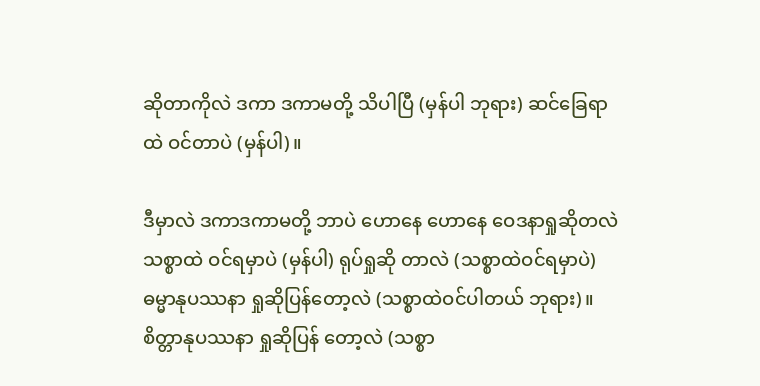ဆိုတာကိုလဲ ဒကာ ဒကာမတို့ သိပါပြီ (မှန်ပါ ဘုရား) ဆင်ခြေရာထဲ ဝင်တာပဲ (မှန်ပါ)။

ဒီမှာလဲ ဒကာဒကာမတို့ ဘာပဲ ဟောနေ ဟောနေ ဝေဒနာရှုဆိုတလဲ သစ္စာထဲ ဝင်ရမှာပဲ (မှန်ပါ) ရုပ်ရှုဆို တာလဲ (သစ္စာထဲဝင်ရမှာပဲ) ဓမ္မာနုပဿနာ ရှုဆိုပြန်တော့လဲ (သစ္စာထဲဝင်ပါတယ် ဘုရား)။ စိတ္တာနုပဿနာ ရှုဆိုပြန် တော့လဲ (သစ္စာ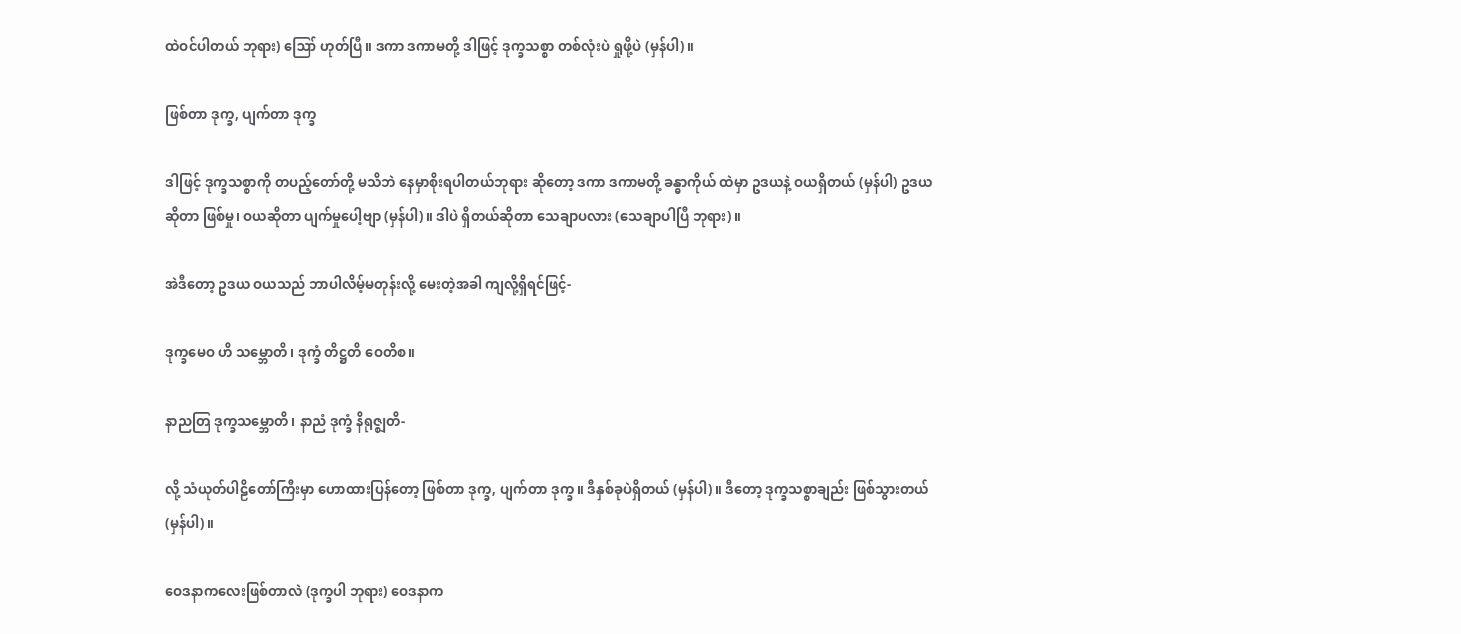ထဲဝင်ပါတယ် ဘုရား) ဪ ဟုတ်ပြီ။ ဒကာ ဒကာမတို့ ဒါဖြင့် ဒုက္ခသစ္စာ တစ်လုံးပဲ ရှုဖို့ပဲ (မှန်ပါ)။

ဖြစ်တာ ဒုက္ခ, ပျက်တာ ဒုက္ခ

ဒါဖြင့် ဒုက္ခသစ္စာကို တပည့်တော်တို့ မသိဘဲ နေမှာစိုးရပါတယ်ဘုရား ဆိုတော့ ဒကာ ဒကာမတို့ ခန္ဓာကိုယ် ထဲမှာ ဥဒယနဲ့ ဝယရှိတယ် (မှန်ပါ) ဥဒယဆိုတာ ဖြစ်မှု၊ ဝယဆိုတာ ပျက်မှုပေါ့ဗျာ (မှန်ပါ)။ ဒါပဲ ရှိတယ်ဆိုတာ သေချာပလား (သေချာပါပြီ ဘုရား)။

အဲဒီတော့ ဥဒယ ဝယသည် ဘာပါလိမ့်မတုန်းလို့ မေးတဲ့အခါ ကျလို့ရှိရင်ဖြင့်-

ဒုက္ခမေဝ ဟိ သမ္ဘောတိ၊ ဒုက္ခံ တိဋ္ဌတိ ဝေတိစ။

နာညတြ ဒုက္ခသမ္ဘောတိ၊ နာညံ ဒုက္ခံ နိရုဇ္ဈတိ-

လို့ သံယုတ်ပါဠိတော်ကြီးမှာ ဟောထားပြန်တော့ ဖြစ်တာ ဒုက္ခ, ပျက်တာ ဒုက္ခ။ ဒီနှစ်ခုပဲရှိတယ် (မှန်ပါ)။ ဒီတော့ ဒုက္ခသစ္စာချည်း ဖြစ်သွားတယ် (မှန်ပါ)။

ဝေဒနာကလေးဖြစ်တာလဲ (ဒုက္ခပါ ဘုရား) ဝေဒနာက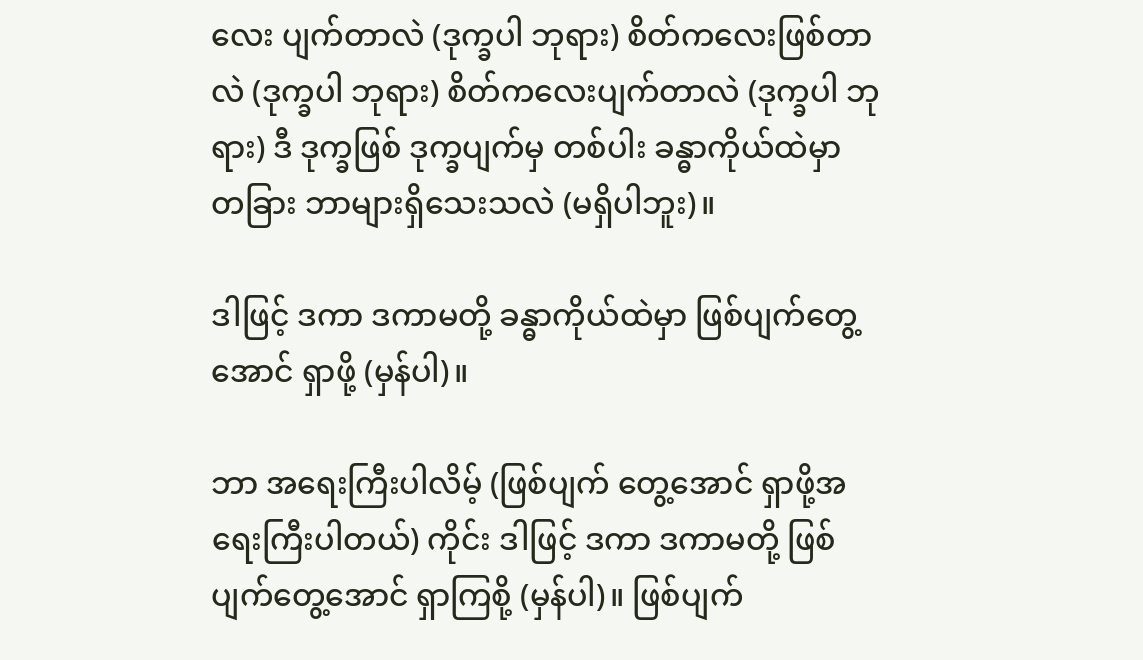လေး ပျက်တာလဲ (ဒုက္ခပါ ဘုရား) စိတ်ကလေးဖြစ်တာ လဲ (ဒုက္ခပါ ဘုရား) စိတ်ကလေးပျက်တာလဲ (ဒုက္ခပါ ဘုရား) ဒီ ဒုက္ခဖြစ် ဒုက္ခပျက်မှ တစ်ပါး ခန္ဓာကိုယ်ထဲမှာ တခြား ဘာများရှိသေးသလဲ (မရှိပါဘူး)။

ဒါဖြင့် ဒကာ ဒကာမတို့ ခန္ဓာကိုယ်ထဲမှာ ဖြစ်ပျက်တွေ့အောင် ရှာဖို့ (မှန်ပါ)။

ဘာ အရေးကြီးပါလိမ့် (ဖြစ်ပျက် တွေ့အောင် ရှာဖို့အရေးကြီးပါတယ်) ကိုင်း ဒါဖြင့် ဒကာ ဒကာမတို့ ဖြစ်ပျက်တွေ့အောင် ရှာကြစို့ (မှန်ပါ)။ ဖြစ်ပျက်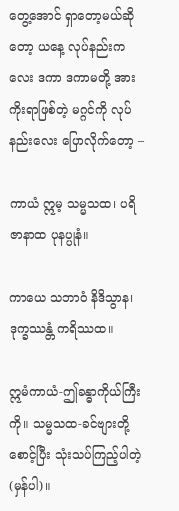တွေ့အောင် ရှာတော့မယ်ဆိုတော့ ယနေ့ လုပ်နည်းကလေး ဒကာ ဒကာမတို့ အားကိုးရာဖြစ်တဲ့ မဂ္ဂင်ကို လုပ်နည်းလေး ပြောလိုက်တော့ –

ကာယံ ဣမ့ သမ္မသထ၊ ပရိဇာနာထ ပုနပ္ပုနံ။

ကာယေ သဘာဝံ နိဒိသွာန၊ ဒုက္ခဿန္တံ ကရိဿထ။

ဣမံကာယံ-ဤခန္ဓာကိုယ်ကြီးကို။ သမ္မသထ-ခင်ဗျားတို့စောင့်ပြီး သုံးသပ်ကြည့်ပါတဲ့ (မှန်ပါ)။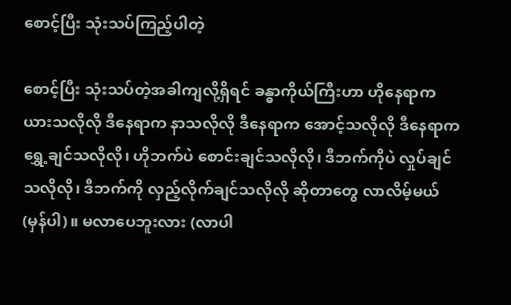စောင့်ပြီး သုံးသပ်ကြည့်ပါတဲ့

စောင့်ပြီး သုံးသပ်တဲ့အခါကျလို့ရှိရင် ခန္ဓာကိုယ်ကြီးဟာ ဟိုနေရာက ယားသလိုလို ဒီနေရာက နာသလိုလို ဒီနေရာက အောင့်သလိုလို ဒီနေရာက ရွှေ့ချင်သလိုလို၊ ဟိုဘက်ပဲ စောင်းချင်သလိုလို၊ ဒီဘက်ကိုပဲ လှုပ်ချင်သလိုလို၊ ဒီဘက်ကို လှည့်လိုက်ချင်သလိုလို ဆိုတာတွေ လာလိမ့်မယ် (မှန်ပါ)။ မလာပေဘူးလား (လာပါ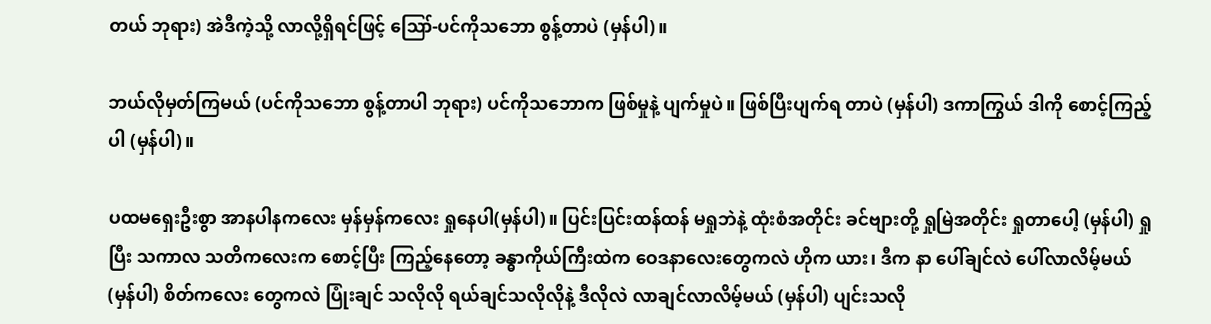တယ် ဘုရား) အဲဒီကဲ့သို့ လာလို့ရှိရင်ဖြင့် ဪ-ပင်ကိုသဘော စွန့်တာပဲ (မှန်ပါ)။

ဘယ်လိုမှတ်ကြမယ် (ပင်ကိုသဘော စွန့်တာပါ ဘုရား) ပင်ကိုသဘောက ဖြစ်မှုနဲ့ ပျက်မှုပဲ။ ဖြစ်ပြီးပျက်ရ တာပဲ (မှန်ပါ) ဒကာကြွယ် ဒါကို စောင့်ကြည့်ပါ (မှန်ပါ)။

ပထမရှေးဦးစွာ အာနပါနကလေး မှန်မှန်ကလေး ရှုနေပါ(မှန်ပါ)။ ပြင်းပြင်းထန်ထန် မရှုဘဲနဲ့ ထုံးစံအတိုင်း ခင်ဗျားတို့ ရှုမြဲအတိုင်း ရှုတာပေါ့ (မှန်ပါ) ရှုပြီး သကာလ သတိကလေးက စောင့်ပြီး ကြည့်နေတော့ ခန္ဓာကိုယ်ကြီးထဲက ဝေဒနာလေးတွေကလဲ ဟိုက ယား၊ ဒီက နာ ပေါ်ချင်လဲ ပေါ်လာလိမ့်မယ် (မှန်ပါ) စိတ်ကလေး တွေကလဲ ပြုံးချင် သလိုလို ရယ်ချင်သလိုလိုနဲ့ ဒီလိုလဲ လာချင်လာလိမ့်မယ် (မှန်ပါ) ပျင်းသလို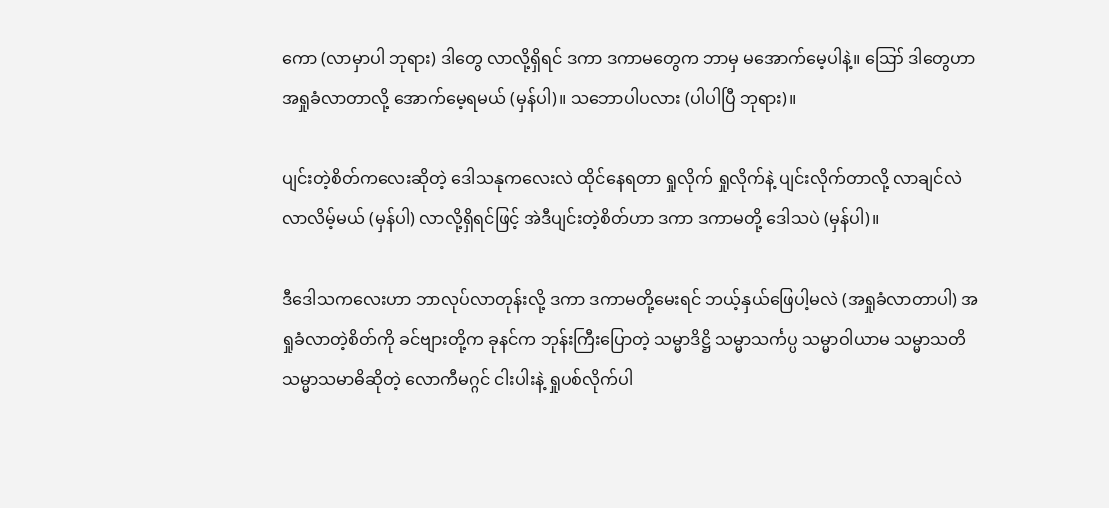ကော (လာမှာပါ ဘုရား) ဒါတွေ လာလို့ရှိရင် ဒကာ ဒကာမတွေက ဘာမှ မအောက်မေ့ပါနဲ့။ ဪ ဒါတွေဟာ အရှုခံလာတာလို့ အောက်မေ့ရမယ် (မှန်ပါ)။ သဘောပါပလား (ပါပါပြီ ဘုရား)။

ပျင်းတဲ့စိတ်ကလေးဆိုတဲ့ ဒေါသနုကလေးလဲ ထိုင်နေရတာ ရှုလိုက် ရှုလိုက်နဲ့ ပျင်းလိုက်တာလို့ လာချင်လဲ လာလိမ့်မယ် (မှန်ပါ) လာလို့ရှိရင်ဖြင့် အဲဒီပျင်းတဲ့စိတ်ဟာ ဒကာ ဒကာမတို့ ဒေါသပဲ (မှန်ပါ)။

ဒီဒေါသကလေးဟာ ဘာလုပ်လာတုန်းလို့ ဒကာ ဒကာမတို့မေးရင် ဘယ့်နှယ်ဖြေပါ့မလဲ (အရှုခံလာတာပါ) အရှုခံလာတဲ့စိတ်ကို ခင်ဗျားတို့က ခုနင်က ဘုန်းကြီးပြောတဲ့ သမ္မာဒိဋ္ဌိ သမ္မာသင်္ကပ္ပ သမ္မာဝါယာမ သမ္မာသတိ သမ္မာသမာဓိဆိုတဲ့ လောကီမဂ္ဂင် ငါးပါးနဲ့ ရှုပစ်လိုက်ပါ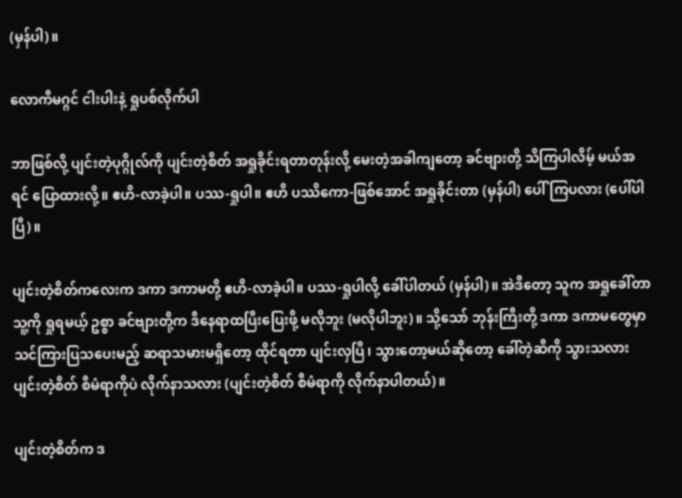(မှန်ပါ)။

လောကီမဂ္ဂင် ငါးပါးနဲ့ ရှုပစ်လိုက်ပါ

ဘာဖြစ်လို့ ပျင်းတဲ့ပုဂ္ဂိုလ်ကို ပျင်းတဲ့စိတ် အရှုခိုင်းရတာတုန်းလို့ မေးတဲ့အခါကျတော့ ခင်ဗျားတို့ သိကြပါလိမ့် မယ်အရင် ပြောထားလို့။ ဧဟိ-လာခဲ့ပါ။ ပဿ-ရှုပါ။ ဧဟိ ပဿိကော-ဖြစ်အောင် အရှုခိုင်းတာ (မှန်ပါ) ပေါ်ကြပလား (ပေါ်ပါပြီ)။

ပျင်းတဲ့စိတ်ကလေးက ဒကာ ဒကာမတို့ ဧဟိ-လာခဲ့ပါ။ ပဿ-ရှုပါလို့ ခေါ်ပါတယ် (မှန်ပါ)။ အဲဒီတော့ သူက အရှုခေါ်တာ သူ့ကို ရှုရမယ့် ဥစ္စာ ခင်ဗျားတို့က ဒီနေရာထပြီးပြေးဖို့ မလိုဘူး (မလိုပါဘူး)။ သို့သော် ဘုန်းကြီးတို့ ဒကာ ဒကာမတွေမှာ သင်ကြားပြသပေးမည့် ဆရာသမားမရှိတော့ ထိုင်ရတာ ပျင်းလှပြီ၊ သွားတော့မယ်ဆိုတော့ ခေါ်တဲ့ဆီကို သွားသလား ပျင်းတဲ့စိတ် စီမံရာကိုပဲ လိုက်နာသလား (ပျင်းတဲ့စိတ် စီမံရာကို လိုက်နာပါတယ်)။

ပျင်းတဲ့စိတ်က ဒ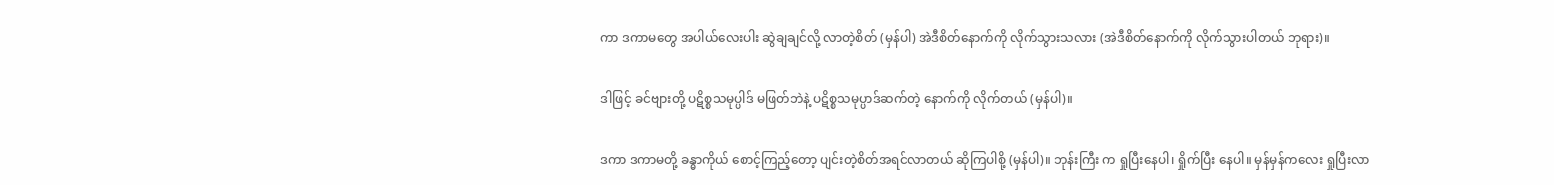ကာ ဒကာမတွေ အပါယ်လေးပါး ဆွဲချချင်လို့ လာတဲ့စိတ် (မှန်ပါ) အဲဒီစိတ်နောက်ကို လိုက်သွားသလား (အဲဒီစိတ်နောက်ကို လိုက်သွားပါတယ် ဘုရား)။

ဒါဖြင့် ခင်ဗျားတို့ ပဋိစ္စသမုပ္ပါဒ် မဖြတ်ဘဲနဲ့ ပဋိစ္စသမုပ္ပာဒ်ဆက်တဲ့ နောက်ကို လိုက်တယ် (မှန်ပါ)။

ဒကာ ဒကာမတို့ ခန္ဓာကိုယ် စောင့်ကြည့်တော့ ပျင်းတဲ့စိတ်အရင်လာတယ် ဆိုကြပါစို့ (မှန်ပါ)။ ဘုန်းကြီး က ရှုပြီးနေပါ၊ ရှိုက်ပြီး နေပါ။ မှန်မှန်ကလေး ရှုပြီးလာ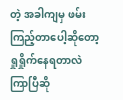တဲ့ အခါကျမှ ဖမ်းကြည့်တာပေါ့ဆိုတော့ ရှုရှိုက်နေရတာလဲ ကြာပြီဆို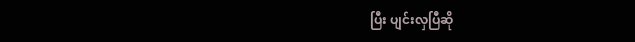ပြီး ပျင်းလှပြီဆို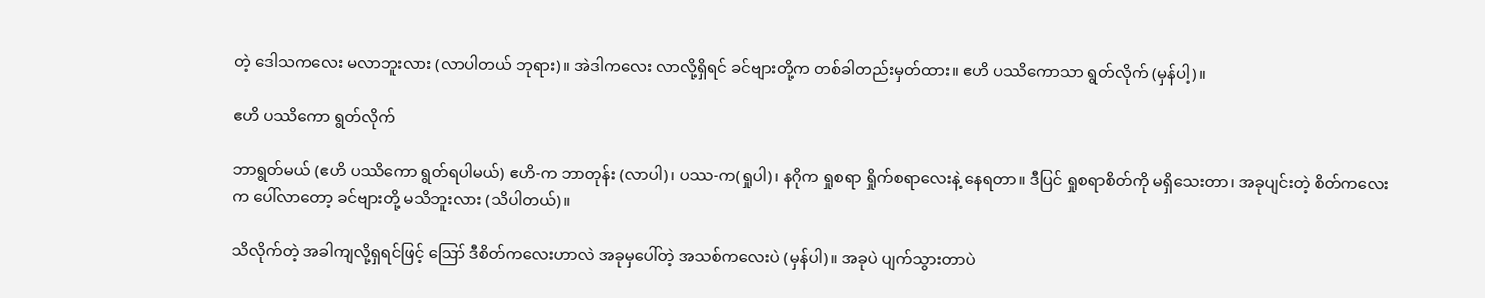တဲ့ ဒေါသကလေး မလာဘူးလား (လာပါတယ် ဘုရား)။ အဲဒါကလေး လာလို့ရှိရင် ခင်ဗျားတို့က တစ်ခါတည်းမှတ်ထား။ ဧဟိ ပဿိကောသာ ရွတ်လိုက် (မှန်ပါ့)။

ဧဟိ ပဿိကော ရွတ်လိုက်

ဘာရွတ်မယ် (ဧဟိ ပဿိကော ရွတ်ရပါမယ်) ဧဟိ-က ဘာတုန်း (လာပါ)၊ ပဿ-က(ရှုပါ)၊ နဂိုက ရှုစရာ ရှိုက်စရာလေးနဲ့ နေရတာ။ ဒီပြင် ရှုစရာစိတ်ကို မရှိသေးတာ၊ အခုပျင်းတဲ့ စိတ်ကလေးက ပေါ်လာတော့ ခင်ဗျားတို့ မသိဘူးလား (သိပါတယ်)။

သိလိုက်တဲ့ အခါကျလို့ရှရင်ဖြင့် ဪ ဒီစိတ်ကလေးဟာလဲ အခုမှပေါ်တဲ့ အသစ်ကလေးပဲ (မှန်ပါ)။ အခုပဲ ပျက်သွားတာပဲ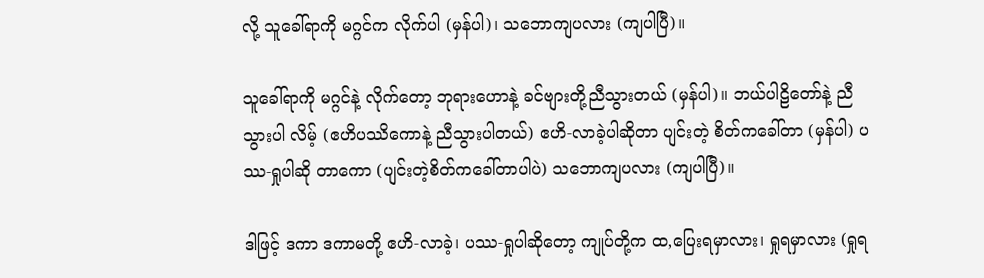လို့ သူခေါ်ရာကို မဂ္ဂင်က လိုက်ပါ (မှန်ပါ)၊ သဘောကျပလား (ကျပါပြီ)။

သူခေါ်ရာကို မဂ္ဂင်နဲ့ လိုက်တော့ ဘုရားဟောနဲ့ ခင်ဗျားတို့ညီသွားတယ် (မှန်ပါ)။ ဘယ်ပါဠိတော်နဲ့ ညီသွားပါ လိမ့် (ဧဟိပဿိကောနဲ့ ညီသွားပါတယ်) ဧဟိ-လာခဲ့ပါဆိုတာ ပျင်းတဲ့ စိတ်ကခေါ်တာ (မှန်ပါ) ပဿ-ရှုပါဆို တာကော (ပျင်းတဲ့စိတ်ကခေါ်တာပါပဲ) သဘောကျပလား (ကျပါပြီ)။

ဒါဖြင့် ဒကာ ဒကာမတို့ ဧဟိ-လာခဲ့၊ ပဿ-ရှုပါဆိုတော့ ကျုပ်တို့က ထ,ပြေးရမှာလား၊ ရှုရမှာလား (ရှုရ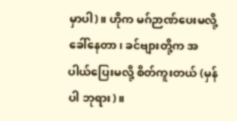မှာပါ)။ ဟိုက မဂ်ဉာဏ်ပေးမလို့ ခေါ်နေတာ၊ ခင်ဗျားတို့က အပါယ်ပြေးမလို့ စိတ်ကူးတယ် (မှန်ပါ ဘုရား)။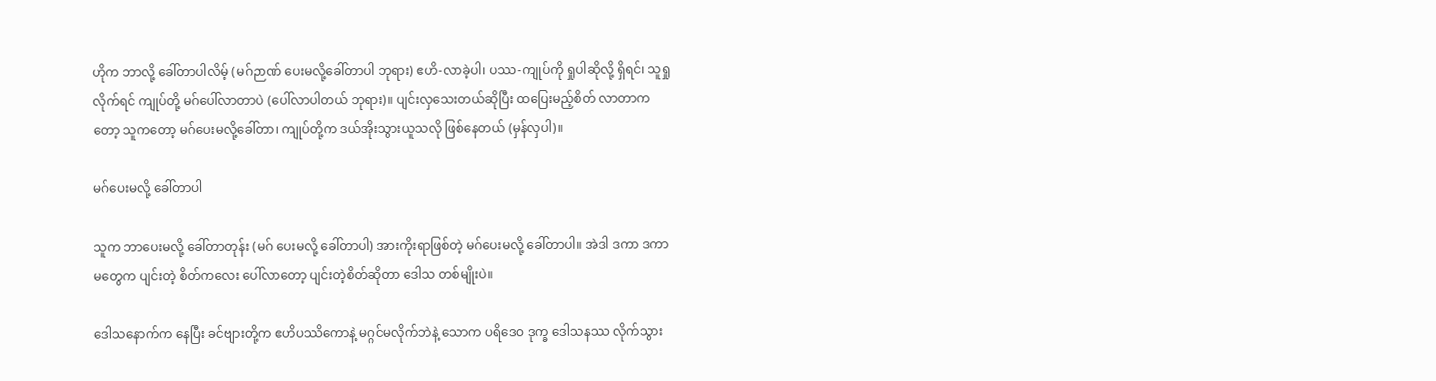ဟိုက ဘာလို့ ခေါ်တာပါလိမ့် (မဂ်ဉာဏ် ပေးမလို့ခေါ်တာပါ ဘုရား) ဧဟိ-လာခဲ့ပါ၊ ပဿ-ကျုပ်ကို ရှုပါဆိုလို့ ရှိရင်၊ သူရှုလိုက်ရင် ကျုပ်တို့ မဂ်ပေါ်လာတာပဲ (ပေါ်လာပါတယ် ဘုရား)။ ပျင်းလှသေးတယ်ဆိုပြီး ထပြေးမည့်စိတ် လာတာကတော့ သူကတော့ မဂ်ပေးမလို့ခေါ်တာ၊ ကျုပ်တို့က ဒယ်အိုးသွားယူသလို ဖြစ်နေတယ် (မှန်လှပါ)။

မဂ်ပေးမလို့ ခေါ်တာပါ

သူက ဘာပေးမလို့ ခေါ်တာတုန်း (မဂ် ပေးမလို့ ခေါ်တာပါ) အားကိုးရာဖြစ်တဲ့ မဂ်ပေးမလို့ ခေါ်တာပါ။ အဲဒါ ဒကာ ဒကာမတွေက ပျင်းတဲ့ စိတ်ကလေး ပေါ်လာတော့ ပျင်းတဲ့စိတ်ဆိုတာ ဒေါသ တစ်မျိုးပဲ။

ဒေါသနောက်က နေပြီး ခင်ဗျားတို့က ဧဟိပဿိကောနဲ့ မဂ္ဂင်မလိုက်ဘဲနဲ့ သောက ပရိဒေဝ ဒုက္ခ ဒေါသနဿ လိုက်သွား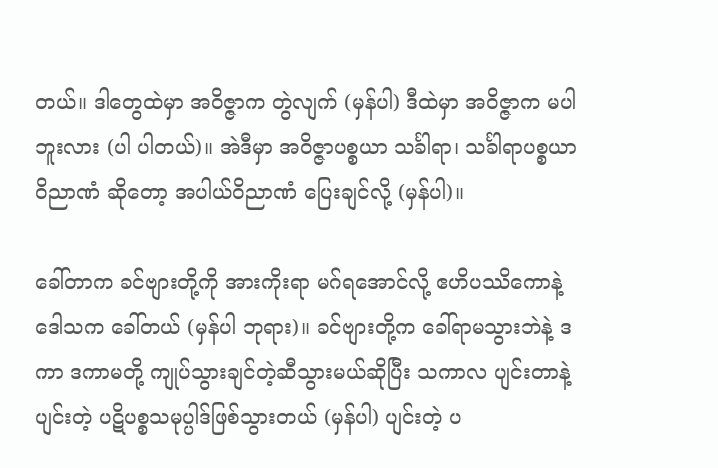တယ်။ ဒါတွေထဲမှာ အဝိဇ္ဇာက တွဲလျက် (မှန်ပါ) ဒီထဲမှာ အဝိဇ္ဇာက မပါဘူးလား (ပါ ပါတယ်)။ အဲဒီမှာ အဝိဇ္ဇာပစ္စယာ သင်္ခါရာ၊ သင်္ခါရာပစ္စယာ ဝိညာဏံ ဆိုတော့ အပါယ်ဝိညာဏံ ပြေးချင်လို့ (မှန်ပါ)။

ခေါ်တာက ခင်ဗျားတို့ကို အားကိုးရာ မဂ်ရအောင်လို့ ဧဟိပဿိကောနဲ့ ဒေါသက ခေါ်တယ် (မှန်ပါ ဘုရား)။ ခင်ဗျားတို့က ခေါ်ရာမသွားဘဲနဲ့ ဒကာ ဒကာမတို့ ကျုပ်သွားချင်တဲ့ဆီသွားမယ်ဆိုပြီး သကာလ ပျင်းတာနဲ့ ပျင်းတဲ့ ပဋိပစ္စသမုပ္ပါဒ်ဖြစ်သွားတယ် (မှန်ပါ) ပျင်းတဲ့ ပ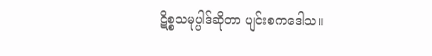ဋိစ္စသမုပ္ပါဒ်ဆိုတာ ပျင်းစကဒေါသ။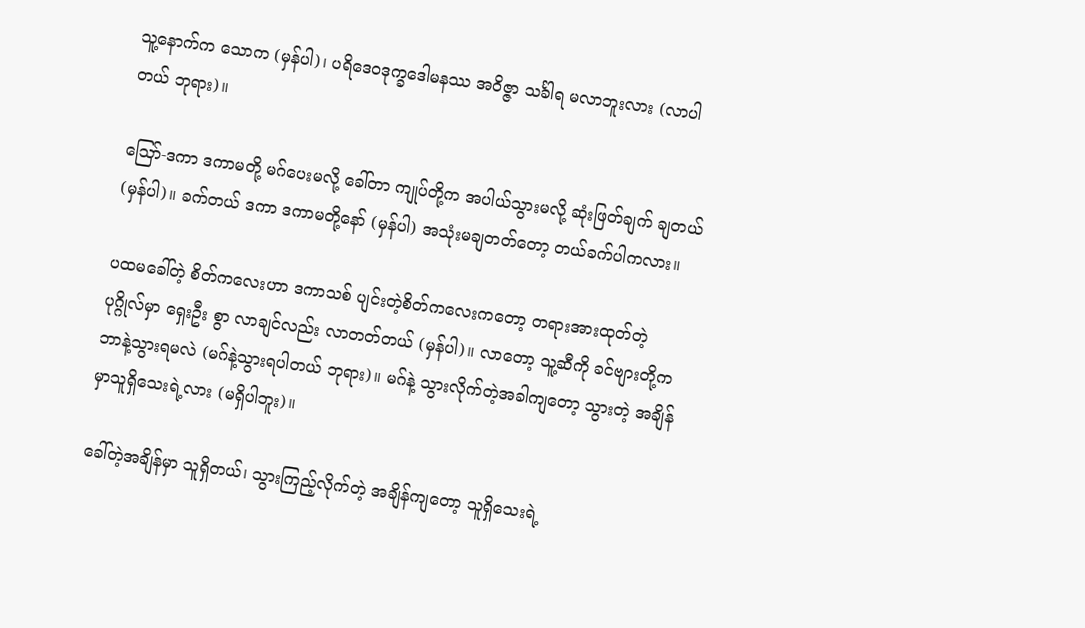သူ့နောက်က သောက (မှန်ပါ)၊ ပရိဒေဝဒုက္ခဒေါမနဿ အဝိဇ္ဇာ သင်္ခါရ မလာဘူးလား (လာပါတယ် ဘုရား)။

ဪ-ဒကာ ဒကာမတို့ မဂ်ပေးမလို့ ခေါ်တာ ကျုပ်တို့က အပါယ်သွားမလို့ ဆုံးဖြတ်ချက် ချတယ် (မှန်ပါ)။ ခက်တယ် ဒကာ ဒကာမတို့နော် (မှန်ပါ) အသုံးမချတတ်တော့ တယ်ခက်ပါကလား။

ပထမခေါ်တဲ့ စိတ်ကလေးဟာ ဒကာသစ် ပျင်းတဲ့စိတ်ကလေးကတော့ တရားအားထုတ်တဲ့ ပုဂ္ဂိုလ်မှာ ရှေးဦး စွာ လာချင်လည်း လာတတ်တယ် (မှန်ပါ)။ လာတော့ သူ့ဆီကို ခင်ဗျားတို့က ဘာနဲ့သွားရမလဲ (မဂ်နဲ့သွားရပါတယ် ဘုရား)။ မဂ်နဲ့ သွားလိုက်တဲ့အခါကျတော့ သွားတဲ့ အချိန်မှာသူရှိသေးရဲ့လား (မရှိပါဘူး)။

ခေါ်တဲ့အချိန်မှာ သူရှိတယ်၊ သွားကြည့်လိုက်တဲ့ အချိန်ကျတော့ သူရှိသေးရဲ့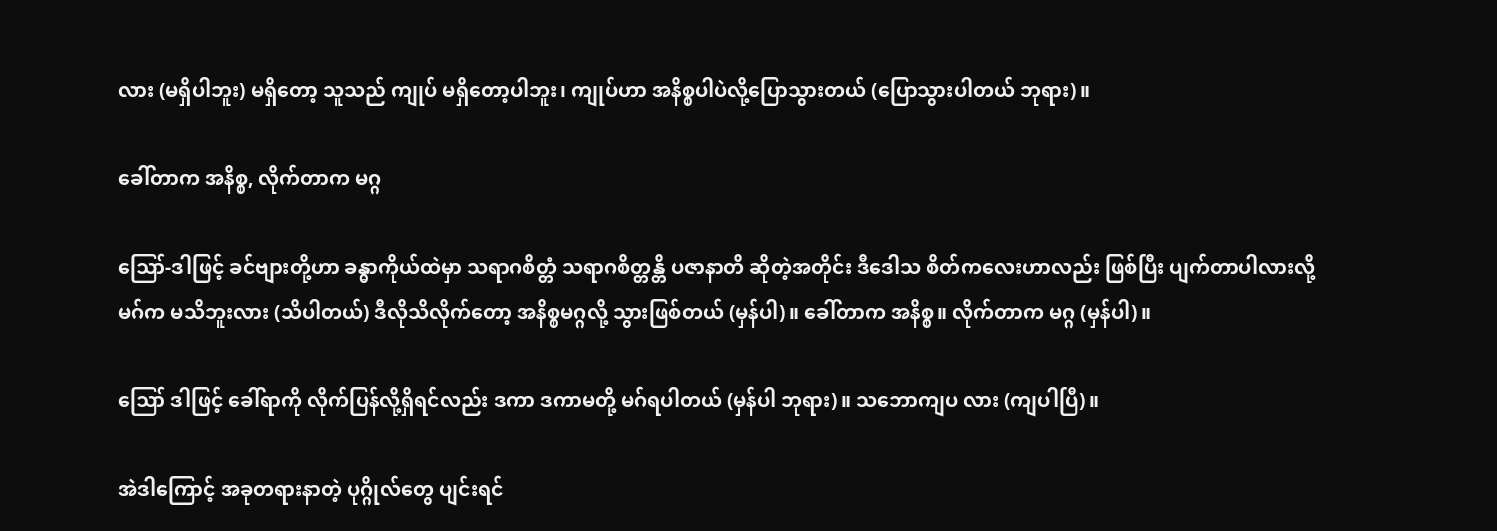လား (မရှိပါဘူး) မရှိတော့ သူသည် ကျုပ် မရှိတော့ပါဘူး၊ ကျုပ်ဟာ အနိစ္စပါပဲလို့ပြောသွားတယ် (ပြောသွားပါတယ် ဘုရား)။

ခေါ်တာက အနိစ္စ, လိုက်တာက မဂ္ဂ

ဪ-ဒါဖြင့် ခင်ဗျားတို့ဟာ ခန္ဓာကိုယ်ထဲမှာ သရာဂစိတ္တံ သရာဂစိတ္တန္တိ ပဇာနာတိ ဆိုတဲ့အတိုင်း ဒီဒေါသ စိတ်ကလေးဟာလည်း ဖြစ်ပြီး ပျက်တာပါလားလို့ မဂ်က မသိဘူးလား (သိပါတယ်) ဒီလိုသိလိုက်တော့ အနိစ္စမဂ္ဂလို့ သွားဖြစ်တယ် (မှန်ပါ)။ ခေါ်တာက အနိစ္စ။ လိုက်တာက မဂ္ဂ (မှန်ပါ)။

ဪ ဒါဖြင့် ခေါ်ရာကို လိုက်ပြန်လို့ရှိရင်လည်း ဒကာ ဒကာမတို့ မဂ်ရပါတယ် (မှန်ပါ ဘုရား)။ သဘောကျပ လား (ကျပါပြီ)။

အဲဒါကြောင့် အခုတရားနာတဲ့ ပုဂ္ဂိုလ်တွေ ပျင်းရင်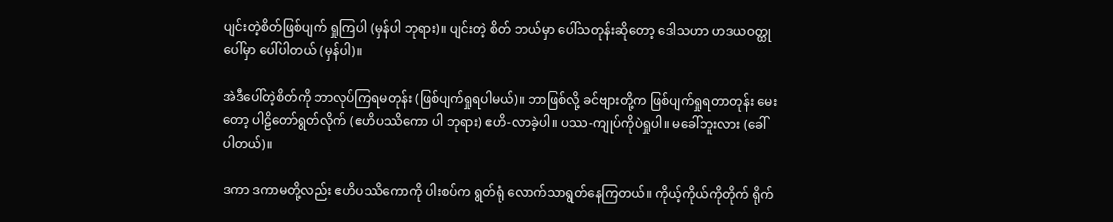ပျင်းတဲ့စိတ်ဖြစ်ပျက် ရှုကြပါ (မှန်ပါ ဘုရား)။ ပျင်းတဲ့ စိတ် ဘယ်မှာ ပေါ်သတုန်းဆိုတော့ ဒေါသဟာ ဟဒယဝတ္ထုပေါ်မှာ ပေါ်ပါတယ် (မှန်ပါ)။

အဲဒီပေါ်တဲ့စိတ်ကို ဘာလုပ်ကြရမတုန်း (ဖြစ်ပျက်ရှုရပါမယ်)။ ဘာဖြစ်လို့ ခင်ဗျားတို့က ဖြစ်ပျက်ရှုရတာတုန်း မေးတော့ ပါဠိတော်ရွတ်လိုက် (ဧဟိပဿိကော ပါ ဘုရား) ဧဟိ-လာခဲ့ပါ။ ပဿ-ကျုပ်ကိုပဲရှုပါ။ မခေါ်ဘူးလား (ခေါ်ပါတယ်)။

ဒကာ ဒကာမတို့လည်း ဧဟိပဿိကောကို ပါးစပ်က ရွတ်ရုံ လောက်သာရွတ်နေကြတယ်။ ကိုယ့်ကိုယ်ကိုတိုက် ရိုက်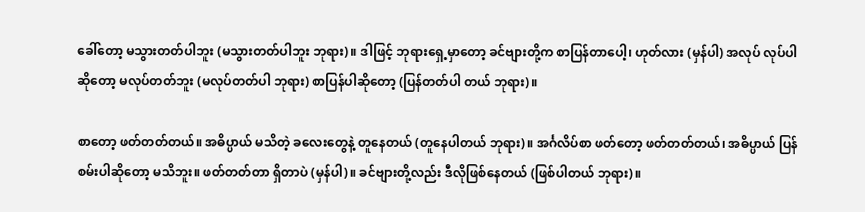ခေါ်တော့ မသွားတတ်ပါဘူး (မသွားတတ်ပါဘူး ဘုရား)။ ဒါဖြင့် ဘုရားရှေ့မှာတော့ ခင်ဗျားတို့က စာပြန်တာပေါ့၊ ဟုတ်လား (မှန်ပါ) အလုပ် လုပ်ပါဆိုတော့ မလုပ်တတ်ဘူး (မလုပ်တတ်ပါ ဘုရား) စာပြန်ပါဆိုတော့ (ပြန်တတ်ပါ တယ် ဘုရား)။

စာတော့ ဖတ်တတ်တယ်။ အဓိပ္ပာယ် မသိတဲ့ ခလေးတွေနဲ့ တူနေတယ် (တူနေပါတယ် ဘုရား)။ အင်္ဂလိပ်စာ ဖတ်တော့ ဖတ်တတ်တယ်၊ အဓိပ္ပာယ် ပြန်စမ်းပါဆိုတော့ မသိဘူး။ ဖတ်တတ်တာ ရှိတာပဲ (မှန်ပါ)။ ခင်ဗျားတို့လည်း ဒီလိုဖြစ်နေတယ် (ဖြစ်ပါတယ် ဘုရား)။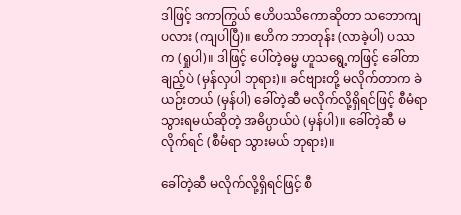ဒါဖြင့် ဒကာကြွယ် ဧဟိပဿိကောဆိုတာ သဘောကျပလား (ကျပါပြီ)။ ဧဟိက ဘာတုန်း (လာခဲ့ပါ) ပဿက (ရှုပါ)။ ဒါဖြင့် ပေါ်တဲ့ဓမ္မ ဟူသရွေ့ကဖြင့် ခေါ်တာချည့်ပဲ (မှန်လှပါ ဘုရား)။ ခင်ဗျားတို့ မလိုက်တာက ခဲယဉ်းတယ် (မှန်ပါ) ခေါ်တဲ့ဆီ မလိုက်လို့ရှိရင်ဖြင့် စီမံရာသွားရမယ်ဆိုတဲ့ အဓိပ္ပာယ်ပဲ (မှန်ပါ)။ ခေါ်တဲ့ဆီ မလိုက်ရင် (စီမံရာ သွားမယ် ဘုရား)။

ခေါ်တဲ့ဆီ မလိုက်လို့ရှိရင်ဖြင့် စီ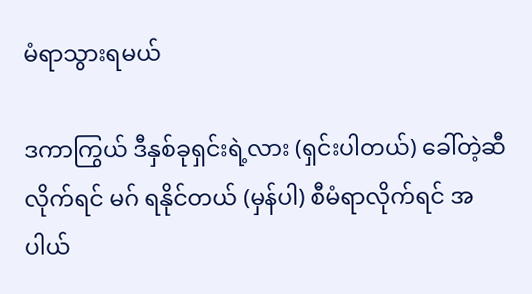မံရာသွားရမယ်

ဒကာကြွယ် ဒီနှစ်ခုရှင်းရဲ့လား (ရှင်းပါတယ်) ခေါ်တဲ့ဆီလိုက်ရင် မဂ် ရနိုင်တယ် (မှန်ပါ) စီမံရာလိုက်ရင် အပါယ်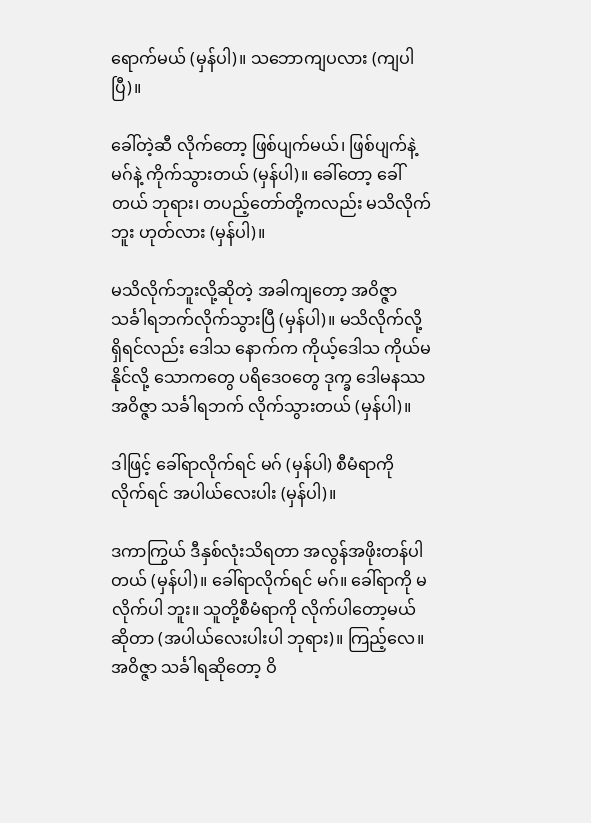ရောက်မယ် (မှန်ပါ)။ သဘောကျပလား (ကျပါပြီ)။

ခေါ်တဲ့ဆီ လိုက်တော့ ဖြစ်ပျက်မယ်၊ ဖြစ်ပျက်နဲ့ မဂ်နဲ့ ကိုက်သွားတယ် (မှန်ပါ)။ ခေါ်တော့ ခေါ်တယ် ဘုရား၊ တပည့်တော်တို့ကလည်း မသိလိုက်ဘူး ဟုတ်လား (မှန်ပါ)။

မသိလိုက်ဘူးလို့ဆိုတဲ့ အခါကျတော့ အဝိဇ္ဇာသင်္ခါရဘက်လိုက်သွားပြီ (မှန်ပါ)။ မသိလိုက်လို့ရှိရင်လည်း ဒေါသ နောက်က ကိုယ့်ဒေါသ ကိုယ်မနိုင်လို့ သောကတွေ ပရိဒေဝတွေ ဒုက္ခ ဒေါမနဿ အဝိဇ္ဇာ သင်္ခါရဘက် လိုက်သွားတယ် (မှန်ပါ)။

ဒါဖြင့် ခေါ်ရာလိုက်ရင် မဂ် (မှန်ပါ) စီမံရာကို လိုက်ရင် အပါယ်လေးပါး (မှန်ပါ)။

ဒကာကြွယ် ဒီနှစ်လုံးသိရတာ အလွန်အဖိုးတန်ပါတယ် (မှန်ပါ)။ ခေါ်ရာလိုက်ရင် မဂ်။ ခေါ်ရာကို မလိုက်ပါ ဘူး။ သူတို့စီမံရာကို လိုက်ပါတော့မယ်ဆိုတာ (အပါယ်လေးပါးပါ ဘုရား)။ ကြည့်လေ။ အဝိဇ္ဇာ သင်္ခါရဆိုတော့ ဝိ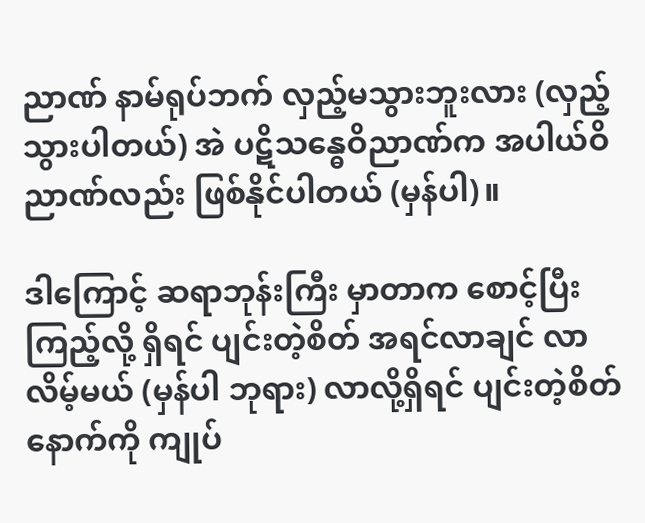ညာဏ် နာမ်ရုပ်ဘက် လှည့်မသွားဘူးလား (လှည့်သွားပါတယ်) အဲ ပဋိသန္ဓေဝိညာဏ်က အပါယ်ဝိညာဏ်လည်း ဖြစ်နိုင်ပါတယ် (မှန်ပါ)။

ဒါကြောင့် ဆရာဘုန်းကြီး မှာတာက စောင့်ပြီးကြည့်လို့ ရှိရင် ပျင်းတဲ့စိတ် အရင်လာချင် လာလိမ့်မယ် (မှန်ပါ ဘုရား) လာလို့ရှိရင် ပျင်းတဲ့စိတ် နောက်ကို ကျုပ်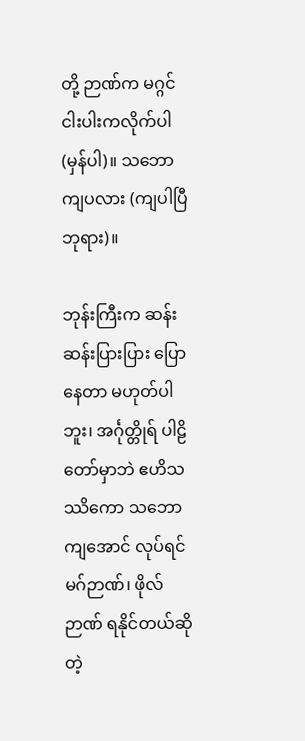တို့ ဉာဏ်က မဂ္ဂင် ငါးပါးကလိုက်ပါ (မှန်ပါ)။ သဘောကျပလား (ကျပါပြီ ဘုရား)။

ဘုန်းကြီးက ဆန်းဆန်းပြားပြား ပြောနေတာ မဟုတ်ပါဘူး၊ အင်္ဂုတ္တိုရ် ပါဠိတော်မှာဘဲ ဧဟိသဿိကော သဘော ကျအောင် လုပ်ရင် မဂ်ဉာဏ်၊ ဖိုလ်ဉာဏ် ရနိုင်တယ်ဆိုတဲ့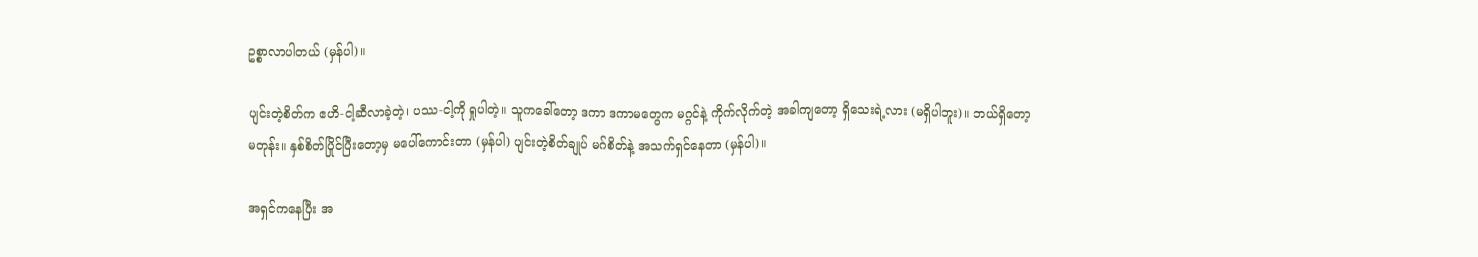ဥစ္စာလာပါတယ် (မှန်ပါ)။

ပျင်းတဲ့စိတ်က ဧဟိ-ငါ့ဆီလာခဲ့တဲ့၊ ပဿ-ငါ့ကို ရှုပါတဲ့။ သူကခေါ်တော့ ဒကာ ဒကာမတွေက မဂ္ဂင်နဲ့ ကိုက်လိုက်တဲ့ အခါကျတော့ ရှိသေးရဲ့လား (မရှိပါဘူး)။ ဘယ်ရှိတော့မတုန်း။ နှစ်စိတ်ပြိုင်ပြီးတော့မှ မပေါ်ကောင်းတာ (မှန်ပါ) ပျင်းတဲ့စိတ်ချုပ် မဂ်စိတ်နဲ့ အသက်ရှင်နေတာ (မှန်ပါ)။

အရှင်ကနေပြီး အ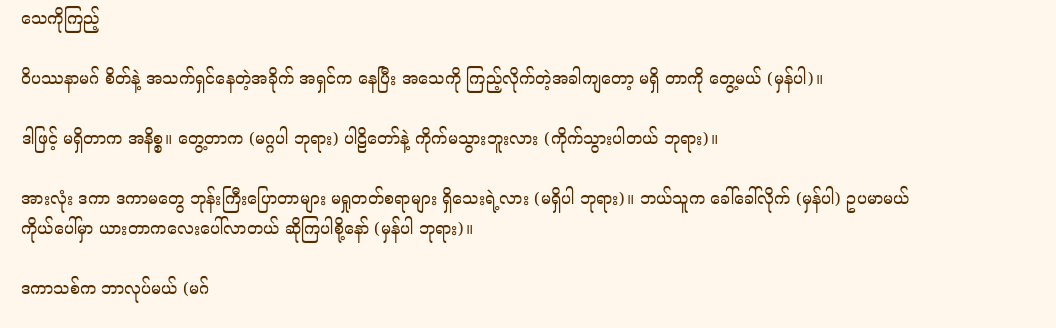သေကိုကြည့်

ဝိပဿနာမဂ် စိတ်နဲ့ အသက်ရှင်နေတဲ့အခိုက် အရှင်က နေပြီး အသေကို ကြည့်လိုက်တဲ့အခါကျတော့ မရှိ တာကို တွေ့မယ် (မှန်ပါ)။

ဒါဖြင့် မရှိတာက အနိစ္စ။ တွေ့တာက (မဂ္ဂပါ ဘုရား) ပါဠိတော်နဲ့ ကိုက်မသွားဘူးလား (ကိုက်သွားပါတယ် ဘုရား)။

အားလုံး ဒကာ ဒကာမတွေ ဘုန်းကြီးပြောတာများ မရှုတတ်စရာများ ရှိသေးရဲ့လား (မရှိပါ ဘုရား)။ ဘယ်သူက ခေါ်ခေါ်လိုက် (မှန်ပါ) ဥပမာမယ် ကိုယ်ပေါ်မှာ ယားတာကလေးပေါ်လာတယ် ဆိုကြပါစို့နော် (မှန်ပါ ဘုရား)။

ဒကာသစ်က ဘာလုပ်မယ် (မဂ်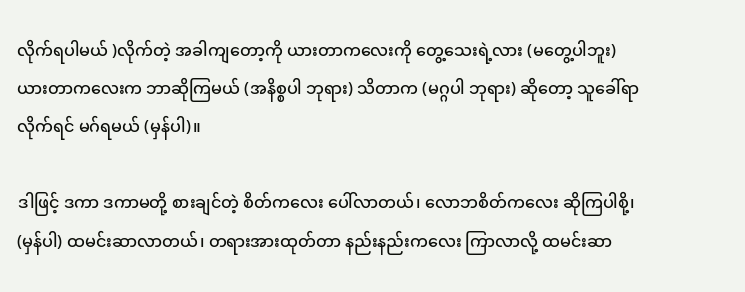လိုက်ရပါမယ် )လိုက်တဲ့ အခါကျတော့ကို ယားတာကလေးကို တွေ့သေးရဲ့လား (မတွေ့ပါဘူး) ယားတာကလေးက ဘာဆိုကြမယ် (အနိစ္စပါ ဘုရား) သိတာက (မဂ္ဂပါ ဘုရား) ဆိုတော့ သူခေါ်ရာ လိုက်ရင် မဂ်ရမယ် (မှန်ပါ)။

ဒါဖြင့် ဒကာ ဒကာမတို့ စားချင်တဲ့ စိတ်ကလေး ပေါ်လာတယ်၊ လောဘစိတ်ကလေး ဆိုကြပါစို့၊ (မှန်ပါ) ထမင်းဆာလာတယ်၊ တရားအားထုတ်တာ နည်းနည်းကလေး ကြာလာလို့ ထမင်းဆာ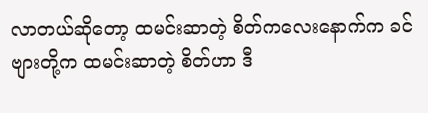လာတယ်ဆိုတော့ ထမင်းဆာတဲ့ စိတ်ကလေးနောက်က ခင်ဗျားတို့က ထမင်းဆာတဲ့ စိတ်ဟာ ဒီ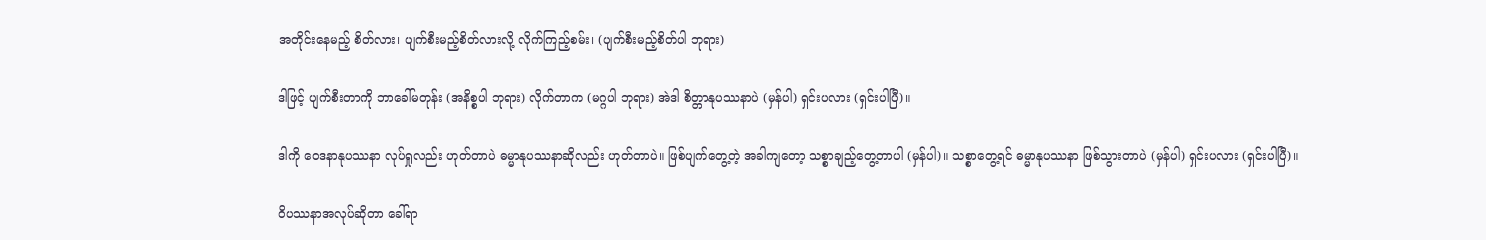အတိုင်းနေမည့် စိတ်လား၊ ပျက်စီးမည့်စိတ်လားလို့ လိုက်ကြည့်စမ်း၊ (ပျက်စီးမည့်စိတ်ပါ ဘုရား)

ဒါဖြင့် ပျက်စီးတာကို ဘာခေါ်မတုန်း (အနိစ္စပါ ဘုရား) လိုက်တာက (မဂ္ဂပါ ဘုရား) အဲဒါ စိတ္တာနုပဿနာပဲ (မှန်ပါ) ရှင်းပလား (ရှင်းပါပြီ)။

ဒါကို ဝေဒနာနုပဿနာ လုပ်ရှုလည်း ဟုတ်တာပဲ ဓမ္မာနုပဿနာဆိုလည်း ဟုတ်တာပဲ။ ဖြစ်ပျက်တွေ့တဲ့ အခါကျတော့ သစ္စာချည့်တွေ့တာပါ (မှန်ပါ)။ သစ္စာတွေ့ရင် ဓမ္မာနုပဿနာ ဖြစ်သွားတာပဲ (မှန်ပါ) ရှင်းပလား (ရှင်းပါပြီ)။

ဝိပဿနာအလုပ်ဆိုတာ ခေါ်ရာ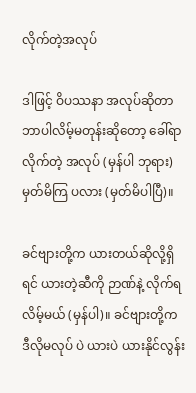လိုက်တဲ့အလုပ်

ဒါဖြင့် ဝိပဿနာ အလုပ်ဆိုတာ ဘာပါလိမ့်မတုန်းဆိုတော့ ခေါ်ရာလိုက်တဲ့ အလုပ် (မှန်ပါ ဘုရား) မှတ်မိကြ ပလား (မှတ်မိပါပြီ)။

ခင်ဗျားတို့က ယားတယ်ဆိုလို့ရှိရင် ယားတဲ့ဆီကို ဉာဏ်နဲ့ လိုက်ရလိမ့်မယ် (မှန်ပါ)။ ခင်ဗျားတို့က ဒီလိုမလုပ် ပဲ ယားပဲ ယားနိုင်လွန်း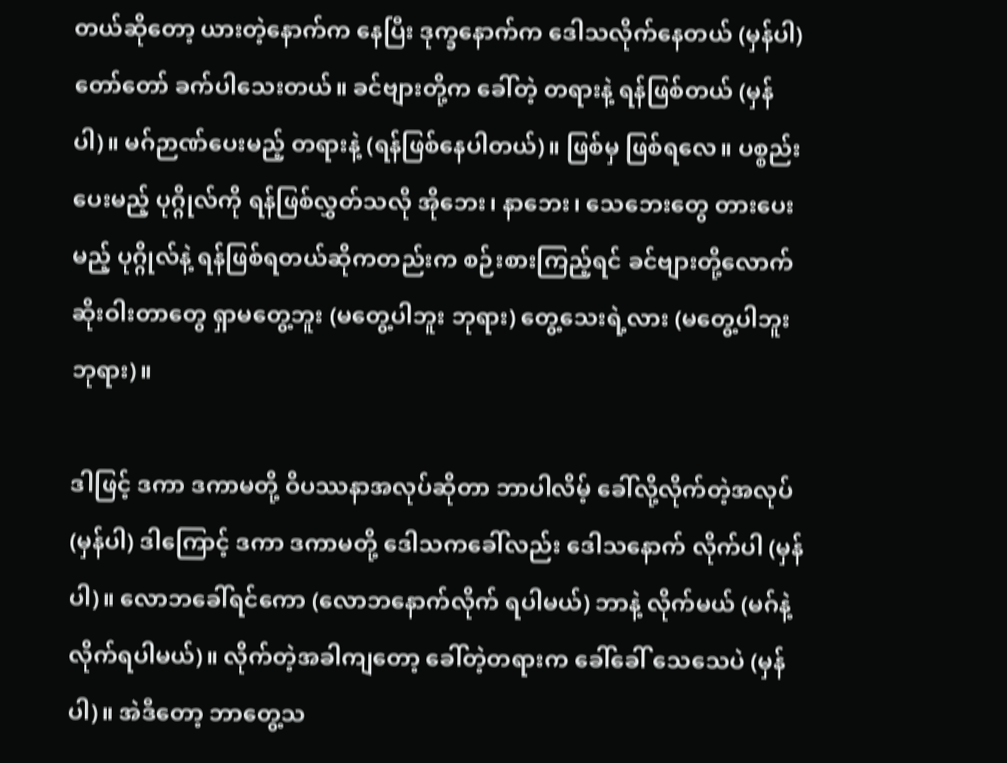တယ်ဆိုတော့ ယားတဲ့နောက်က နေပြီး ဒုက္ခနောက်က ဒေါသလိုက်နေတယ် (မှန်ပါ) တော်တော် ခက်ပါသေးတယ်။ ခင်ဗျားတို့က ခေါ်တဲ့ တရားနဲ့ ရန်ဖြစ်တယ် (မှန်ပါ)။ မဂ်ဉာဏ်ပေးမည့် တရားနဲ့ (ရန်ဖြစ်နေပါတယ်)။ ဖြစ်မှ ဖြစ်ရလေ။ ပစ္စည်းပေးမည့် ပုဂ္ဂိုလ်ကို ရန်ဖြစ်လွှတ်သလို အိုဘေး၊ နာဘေး၊ သေဘေးတွေ တားပေးမည့် ပုဂ္ဂိုလ်နဲ့ ရန်ဖြစ်ရတယ်ဆိုကတည်းက စဉ်းစားကြည့်ရင် ခင်ဗျားတို့လောက် ဆိုးဝါးတာတွေ ရှာမတွေ့ဘူး (မတွေ့ပါဘူး ဘုရား) တွေ့သေးရဲ့လား (မတွေ့ပါဘူး ဘုရား)။

ဒါဖြင့် ဒကာ ဒကာမတို့ ဝိပဿနာအလုပ်ဆိုတာ ဘာပါလိမ့် ခေါ်လို့လိုက်တဲ့အလုပ် (မှန်ပါ) ဒါကြောင့် ဒကာ ဒကာမတို့ ဒေါသကခေါ်လည်း ဒေါသနောက် လိုက်ပါ (မှန်ပါ)။ လောဘခေါ်ရင်ကော (လောဘနောက်လိုက် ရပါမယ်) ဘာနဲ့ လိုက်မယ် (မဂ်နဲ့ လိုက်ရပါမယ်)။ လိုက်တဲ့အခါကျတော့ ခေါ်တဲ့တရားက ခေါ်ခေါ် သေသေပဲ (မှန်ပါ)။ အဲဒီတော့ ဘာတွေ့သ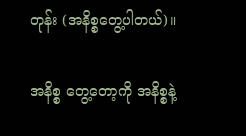တုန်း (အနိစ္စတွေ့ပါတယ်)။

အနိစ္စ တွေ့တော့ကို အနိစ္စနဲ့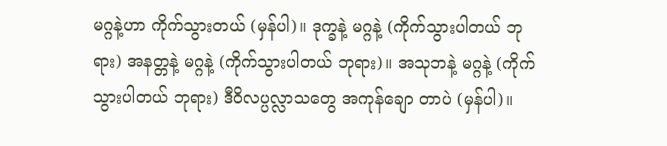မဂ္ဂနဲ့ဟာ ကိုက်သွားတယ် (မှန်ပါ)။ ဒုက္ခနဲ့ မဂ္ဂနဲ့ (ကိုက်သွားပါတယ် ဘုရား) အနတ္တနဲ့ မဂ္ဂနဲ့ (ကိုက်သွားပါတယ် ဘုရား)။ အသုဘနဲ့ မဂ္ဂနဲ့ (ကိုက်သွားပါတယ် ဘုရား) ဒီဝိလပ္ပလ္လာသတွေ အကုန်ချော တာပဲ (မှန်ပါ)။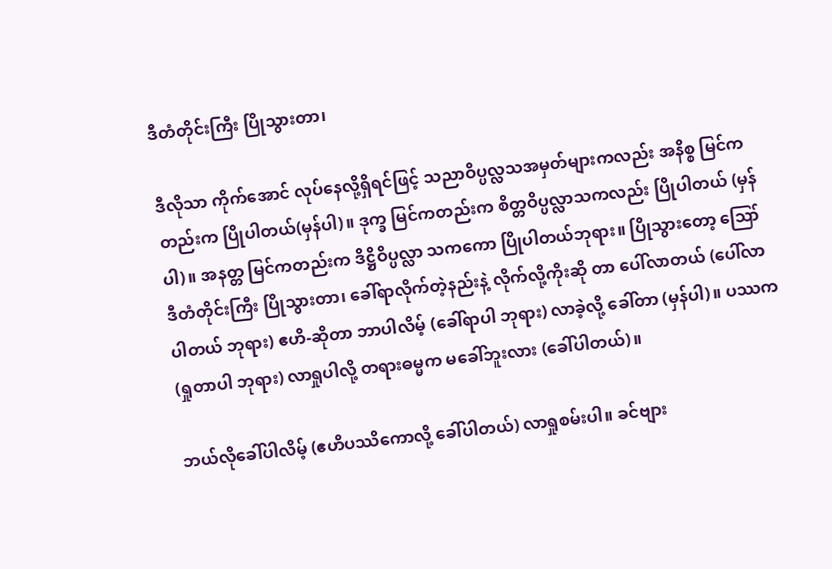ဒီတံတိုင်းကြီး ပြိုသွားတာ၊

ဒီလိုသာ ကိုက်အောင် လုပ်နေလို့ရှိရင်ဖြင့် သညာဝိပ္ပလ္လသအမှတ်များကလည်း အနိစ္စ မြင်ကတည်းက ပြိုပါတယ်(မှန်ပါ)။ ဒုက္ခ မြင်ကတည်းက စိတ္တဝိပ္ပလ္လာသကလည်း ပြိုပါတယ် (မှန်ပါ)။ အနတ္တ မြင်ကတည်းက ဒိဋ္ဌိဝိပ္ပလ္လာ သကကော ပြိုပါတယ်ဘုရား။ ပြိုသွားတော့ ဪ ဒီတံတိုင်းကြီး ပြိုသွားတာ၊ ခေါ်ရာလိုက်တဲ့နည်းနဲ့ လိုက်လို့ကိုးဆို တာ ပေါ်လာတယ် (ပေါ်လာပါတယ် ဘုရား) ဧဟိ-ဆိုတာ ဘာပါလိမ့် (ခေါ်ရာပါ ဘုရား) လာခဲ့လို့ ခေါ်တာ (မှန်ပါ)။ ပဿက (ရှုတာပါ ဘုရား) လာရှုပါလို့ တရားဓမ္မက မခေါ်ဘူးလား (ခေါ်ပါတယ်)။

ဘယ်လိုခေါ်ပါလိမ့် (ဧဟိပဿိကောလို့ ခေါ်ပါတယ်) လာရှုစမ်းပါ။ ခင်ဗျား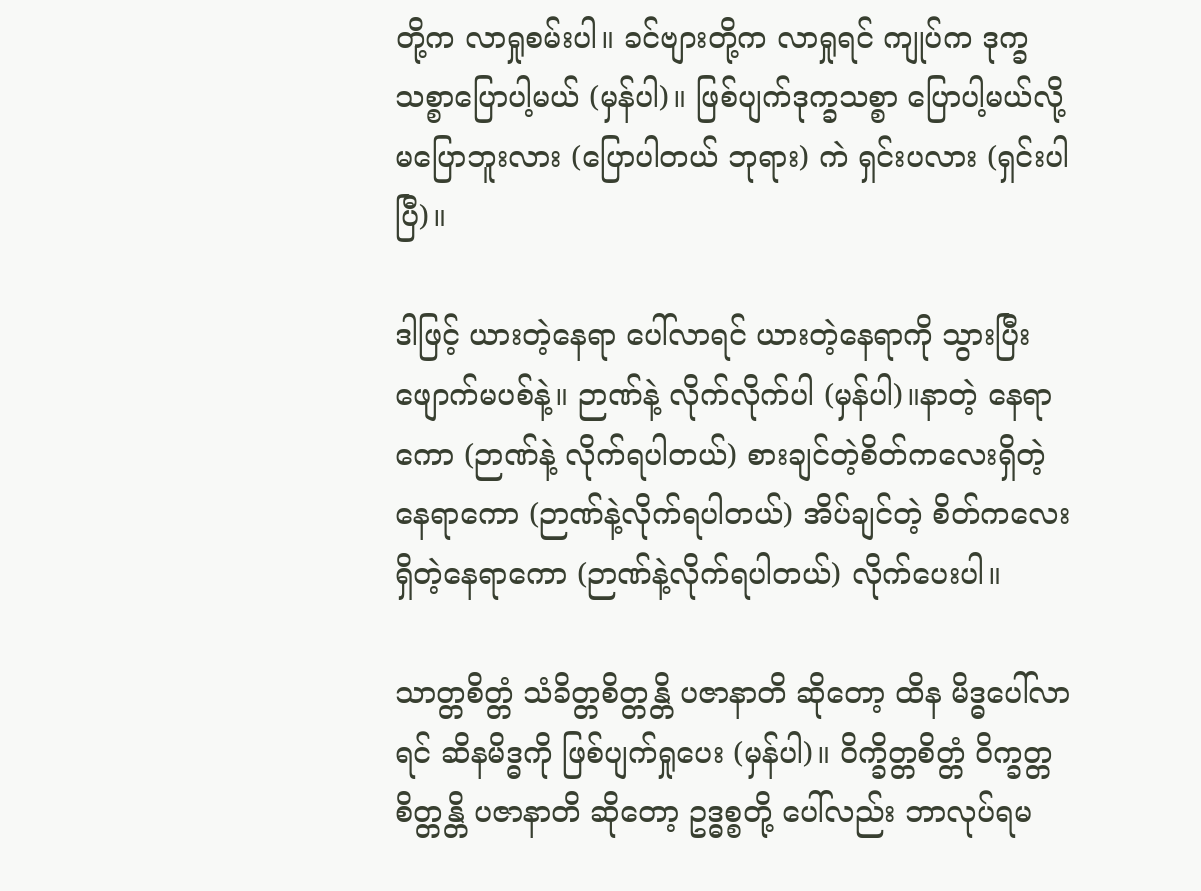တို့က လာရှုစမ်းပါ။ ခင်ဗျားတို့က လာရှုရင် ကျုပ်က ဒုက္ခသစ္စာပြောပါ့မယ် (မှန်ပါ)။ ဖြစ်ပျက်ဒုက္ခသစ္စာ ပြောပါ့မယ်လို့ မပြောဘူးလား (ပြောပါတယ် ဘုရား) ကဲ ရှင်းပလား (ရှင်းပါပြီ)။

ဒါဖြင့် ယားတဲ့နေရာ ပေါ်လာရင် ယားတဲ့နေရာကို သွားပြီး ဖျောက်မပစ်နဲ့။ ဉာဏ်နဲ့ လိုက်လိုက်ပါ (မှန်ပါ)။နာတဲ့ နေရာကော (ဉာဏ်နဲ့ လိုက်ရပါတယ်) စားချင်တဲ့စိတ်ကလေးရှိတဲ့နေရာကော (ဉာဏ်နဲ့လိုက်ရပါတယ်) အိပ်ချင်တဲ့ စိတ်ကလေး ရှိတဲ့နေရာကော (ဉာဏ်နဲ့လိုက်ရပါတယ်) လိုက်ပေးပါ။

သာတ္တစိတ္တံ သံခိတ္တစိတ္တန္တိ ပဇာနာတိ ဆိုတော့ ထိန မိဒ္ဓပေါ်လာရင် ဆိနမိဒ္ဓကို ဖြစ်ပျက်ရှုပေး (မှန်ပါ)။ ဝိက္ခိတ္တစိတ္တံ ဝိက္ခတ္တစိတ္တန္တိ ပဇာနာတိ ဆိုတော့ ဥဒ္ဓစ္စတို့ ပေါ်လည်း ဘာလုပ်ရမ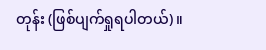တုန်း (ဖြစ်ပျက်ရှုရပါတယ်)။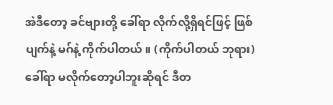အဲဒီတော့ ခင်ဗျားတို့ ခေါ်ရာ လိုက်လို့ရှိရင်ဖြင့် ဖြစ်ပျက်နဲ့ မဂ်နဲ့ ကိုက်ပါတယ်။ (ကိုက်ပါတယ် ဘုရား) ခေါ်ရာ မလိုက်တော့ပါဘူးဆိုရင် ဒီတ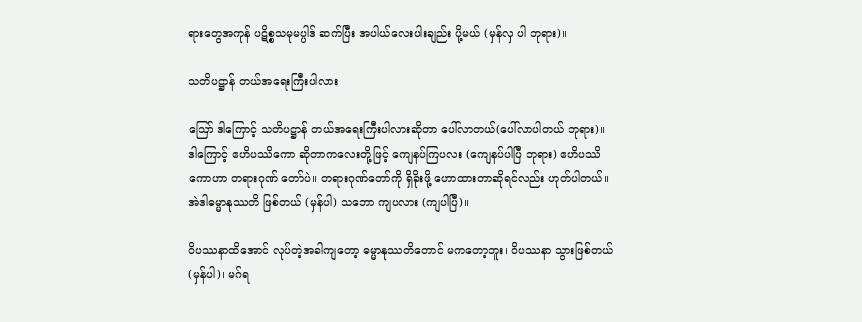ရားတွေအကုန် ပဋိစ္စသမုမပ္ပါဒ် ဆက်ပြီး အပါယ်လေးပါးချည်း ပို့မယ် (မှန်လှ ပါ ဘုရား)။

သတိပဋ္ဌာန် တယ်အရေးကြီးပါလား

ဪ ဒါကြောင့် သတိပဋ္ဌာန် တယ်အရေးကြီးပါလားဆိုတာ ပေါ်လာတယ်(ပေါ်လာပါတယ် ဘုရား)။ ဒါကြောင့် ဧဟိပဿိကော ဆိုတာကလေးတို့ဖြင့် ကျေနပ်ကြပလး (ကျေနပ်ပါပြီ ဘုရား) ဧဟိပဿိကောဟာ တရားဂုဏ် တော်ပဲ။ တရားဂုဏ်တော်ကို ရှိခိုးဖို့ ဟောထားတာဆိုရင်လည်း ဟုတ်ပါတယ်။ အဲဒါဓမ္မာနုဿတိ ဖြစ်တယ် (မှန်ပါ) သဘော ကျပလား (ကျပါပြီ)။

ဝိပဿနာထိအောင် လုပ်တဲ့အခါကျတော့ ဓမ္မာနုဿတိတောင် မကတော့ဘူး၊ ဝိပဿနာ သွားဖြစ်တယ် (မှန်ပါ)၊ မဂ်ရ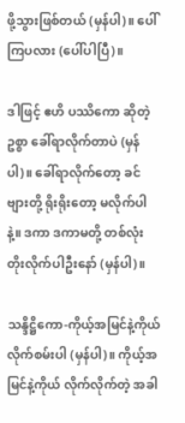ဖို့သွားဖြစ်တယ် (မှန်ပါ)။ ပေါ်ကြပလား (ပေါ်ပါပြီ)။

ဒါဖြင့် ဧဟိ ပဿိကော ဆိုတဲ့ဥစ္စာ ခေါ်ရာလိုက်တာပဲ (မှန်ပါ)။ ခေါ်ရာလိုက်တော့ ခင်ဗျားတို့ ရိုးရိုးတော့ မလိုက်ပါနဲ့။ ဒကာ ဒကာမတို့ တစ်လုံးတိုးလိုက်ပါဦးနော် (မှန်ပါ)။

သန္ဒိဋ္ဌိကော-ကိုယ့်အမြင်နဲ့ကိုယ် လိုက်စမ်းပါ (မှန်ပါ)။ ကိုယ့်အမြင်နဲ့ကိုယ် လိုက်လိုက်တဲ့ အခါ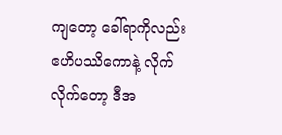ကျတော့ ခေါ်ရာကိုလည်း ဧဟိပဿိကောနဲ့ လိုက်လိုက်တော့ ဒီအ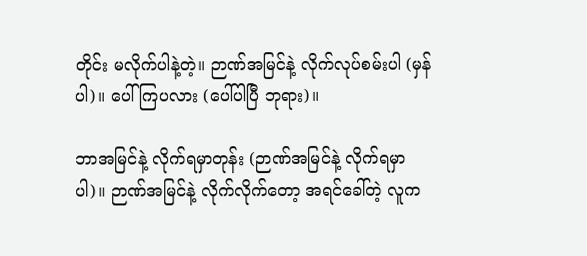တိုင်း မလိုက်ပါနဲ့တဲ့။ ဉာဏ်အမြင်နဲ့ လိုက်လုပ်စမ်းပါ (မှန်ပါ)။ ပေါ်ကြပလား (ပေါ်ပါပြီ ဘုရား)။

ဘာအမြင်နဲ့ လိုက်ရမှာတုန်း (ဉာဏ်အမြင်နဲ့ လိုက်ရမှာပါ)။ ဉာဏ်အမြင်နဲ့ လိုက်လိုက်တော့ အရင်ခေါ်တဲ့ လူက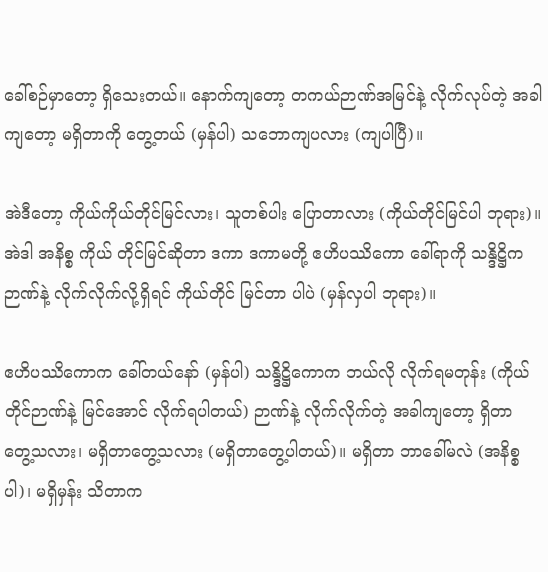ခေါ်စဉ်မှာတော့ ရှိသေးတယ်။ နောက်ကျတော့ တကယ်ဉာဏ်အမြင်နဲ့ လိုက်လုပ်တဲ့ အခါကျတော့ မရှိတာကို တွေ့တယ် (မှန်ပါ) သဘောကျပလား (ကျပါပြီ)။

အဲဒီတော့ ကိုယ်ကိုယ်တိုင်မြင်လား၊ သူတစ်ပါး ပြောတာလား (ကိုယ်တိုင်မြင်ပါ ဘုရား)။ အဲဒါ အနိစ္စ ကိုယ် တိုင်မြင်ဆိုတာ ဒကာ ဒကာမတို့ ဧဟိပဿိကော ခေါ်ရာကို သန္ဒိဋ္ဌိကဉာဏ်နဲ့ လိုက်လိုက်လို့ရှိရင် ကိုယ်တိုင် မြင်တာ ပါပဲ (မှန်လှပါ ဘုရား)။

ဧဟိပဿိကောက ခေါ်တယ်နော် (မှန်ပါ) သန္ဒိဋ္ဌိကောက ဘယ်လို လိုက်ရမတုန်း (ကိုယ်တိုင်ဉာဏ်နဲ့ မြင်အောင် လိုက်ရပါတယ်) ဉာဏ်နဲ့ လိုက်လိုက်တဲ့ အခါကျတော့ ရှိတာ တွေ့သလား၊ မရှိတာတွေ့သလား (မရှိတာတွေ့ပါတယ်)။ မရှိတာ ဘာခေါ်မလဲ (အနိစ္စပါ)၊ မရှိမှန်း သိတာက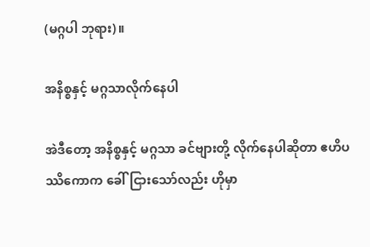(မဂ္ဂပါ ဘုရား)။

အနိစ္စနှင့် မဂ္ဂသာလိုက်နေပါ

အဲဒီတော့ အနိစ္စနှင့် မဂ္ဂသာ ခင်ဗျားတို့ လိုက်နေပါဆိုတာ ဧဟိပဿိကောက ခေါ်ငြားသော်လည်း ဟိုမှာ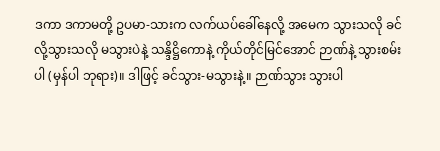ဒကာ ဒကာမတို့ ဥပမာ-သားက လက်ယပ်ခေါ်နေလို့ အမေက သွားသလို ခင်လို့သွားသလို မသွားပဲနဲ့ သန္ဒိဋ္ဌိကောနဲ့ ကိုယ်တိုင်မြင်အောင် ဉာဏ်နဲ့ သွားစမ်းပါ (မှန်ပါ ဘုရား)။ ဒါဖြင့် ခင်သွား-မသွားနဲ့။ ဉာဏ်သွား သွားပါ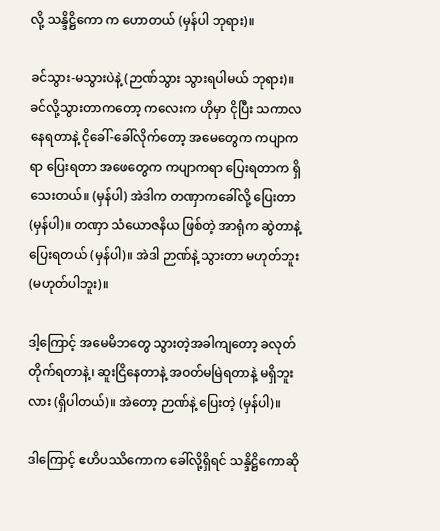လို့ သန္ဒိဋ္ဌိကော က ဟောတယ် (မှန်ပါ ဘုရား)။

ခင်သွား-မသွားပဲနဲ့ (ဉာဏ်သွား သွားရပါမယ် ဘုရား)။ ခင်လို့သွားတာကတော့ ကလေးက ဟိုမှာ ငိုပြီး သကာလ နေရတာနဲ့ ငိုခေါ်-ခေါ်လိုက်တော့ အမေတွေက ကပျာကရာ ပြေးရတာ အဖေတွေက ကပျာကရာ ပြေးရတာက ရှိသေးတယ်။ (မှန်ပါ) အဲဒါက တဏှာကခေါ်လို့ ပြေးတာ (မှန်ပါ)။ တဏှာ သံယောဇနိယ ဖြစ်တဲ့ အာရုံက ဆွဲတာနဲ့ ပြေးရတယ် (မှန်ပါ)။ အဲဒါ ဉာဏ်နဲ့ သွားတာ မဟုတ်ဘူး (မဟုတ်ပါဘူး)။

ဒါ့ကြောင့် အမေမိဘတွေ သွားတဲ့အခါကျတော့ ခလုတ်တိုက်ရတာနဲ့၊ ဆူးငြိနေတာနဲ့ အဝတ်မမြဲရတာနဲ့ မရှိဘူးလား (ရှိပါတယ်)။ အဲတော့ ဉာဏ်နဲ့ ပြေးတဲ့ (မှန်ပါ)။

ဒါကြောင့် ဧဟိပဿိကောက ခေါ်လို့ရှိရင် သန္ဒိဋ္ဌိကောဆို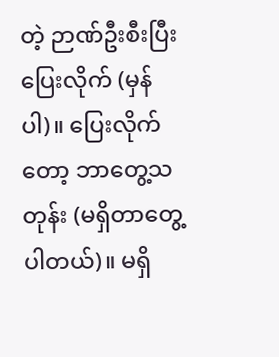တဲ့ ဉာဏ်ဦးစီးပြီး ပြေးလိုက် (မှန်ပါ)။ ပြေးလိုက်တော့ ဘာတွေ့သတုန်း (မရှိတာတွေ့ပါတယ်)။ မရှိ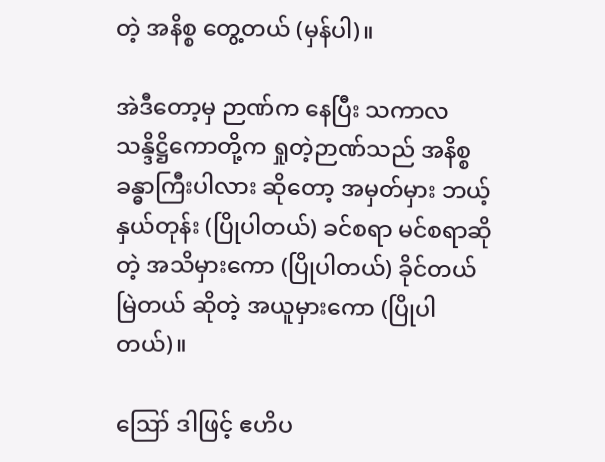တဲ့ အနိစ္စ တွေ့တယ် (မှန်ပါ)။

အဲဒီတော့မှ ဉာဏ်က နေပြီး သကာလ သန္ဒိဋ္ဌိကောတို့က ရှုတဲ့ဉာဏ်သည် အနိစ္စခန္ဓာကြီးပါလား ဆိုတော့ အမှတ်မှား ဘယ့်နှယ်တုန်း (ပြိုပါတယ်) ခင်စရာ မင်စရာဆိုတဲ့ အသိမှားကော (ပြိုပါတယ်) ခိုင်တယ် မြဲတယ် ဆိုတဲ့ အယူမှားကော (ပြိုပါတယ်)။

ဪ ဒါဖြင့် ဧဟိပ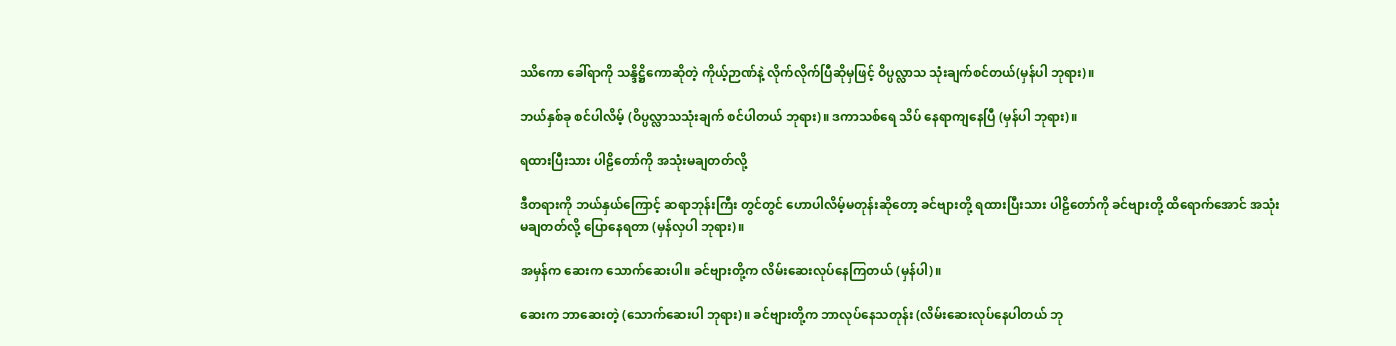ဿိကော ခေါ်ရာကို သန္ဒိဋ္ဌိကောဆိုတဲ့ ကိုယ့်ဉာဏ်နဲ့ လိုက်လိုက်ပြီဆိုမှဖြင့် ဝိပ္ပလ္လာသ သုံးချက်စင်တယ်(မှန်ပါ ဘုရား)။

ဘယ်နှစ်ခု စင်ပါလိမ့် (ဝိပ္ပလ္လာသသုံးချက် စင်ပါတယ် ဘုရား)။ ဒကာသစ်ရေ သိပ် နေရာကျနေပြီ (မှန်ပါ ဘုရား)။

ရထားပြီးသား ပါဠိတော်ကို အသုံးမချတတ်လို့

ဒီတရားကို ဘယ်နှယ်ကြောင့် ဆရာဘုန်းကြီး တွင်တွင် ဟောပါလိမ့်မတုန်းဆိုတော့ ခင်ဗျားတို့ ရထားပြီးသား ပါဠိတော်ကို ခင်ဗျားတို့ ထိရောက်အောင် အသုံးမချတတ်လို့ ပြောနေရတာ (မှန်လှပါ ဘုရား)။

အမှန်က ဆေးက သောက်ဆေးပါ။ ခင်ဗျားတို့က လိမ်းဆေးလုပ်နေကြတယ် (မှန်ပါ)။

ဆေးက ဘာဆေးတဲ့ (သောက်ဆေးပါ ဘုရား)။ ခင်ဗျားတို့က ဘာလုပ်နေသတုန်း (လိမ်းဆေးလုပ်နေပါတယ် ဘု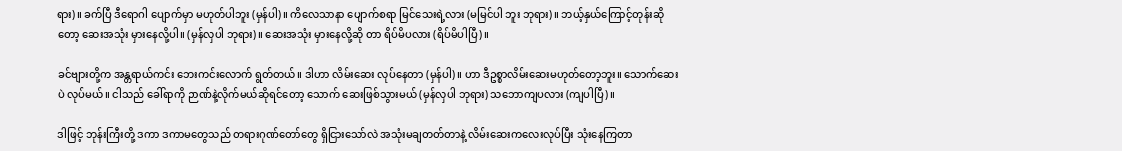ရား)။ ခက်ပြီ ဒီရောဂါ ပျောက်မှာ မဟုတ်ပါဘူး (မှန်ပါ)။ ကိလေသာနာ ပျောက်စရာ မြင်သေးရဲ့လား (မမြင်ပါ ဘူး ဘုရား)။ ဘယ့်နှယ်ကြောင့်တုန်းဆိုတော့ ဆေးအသုံး မှားနေလို့ပါ။ (မှန်လှပါ ဘုရား)။ ဆေးအသုံး မှားနေလို့ဆို တာ ရိပ်မိပလား (ရိပ်မိပါပြီ)။

ခင်ဗျားတို့က အန္တရာယ်ကင်း ဘေးကင်းလောက် ရွတ်တယ်။ ဒါဟာ လိမ်းဆေး လုပ်နေတာ (မှန်ပါ)။ ဟာ ဒီဥစ္စာလိမ်းဆေးမဟုတ်တော့ဘူး။ သောက်ဆေးပဲ လုပ်မယ်။ ငါသည် ခေါ်ရာကို ဉာဏ်နဲ့လိုက်မယ်ဆိုရင်တော့ သောက် ဆေးဖြစ်သွားမယ် (မှန်လှပါ ဘုရား) သဘောကျပလား (ကျပါပြီ)။

ဒါဖြင့် ဘုန်းကြီးတို့ ဒကာ ဒကာမတွေသည် တရားဂုဏ်တော်တွေ ရှိငြားသော်လဲ အသုံးမချတတ်တာနဲ့ လိမ်းဆေးကလေးလုပ်ပြီး သုံးနေကြတာ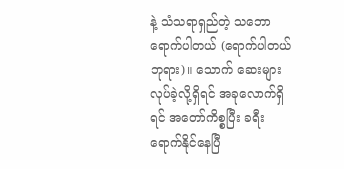နဲ့ သံသရာရှည်တဲ့ သဘောရောက်ပါတယ် (ရောက်ပါတယ် ဘုရား)။ သောက် ဆေးများလုပ်ခဲ့လို့ရှိရင် အခုလောက်ရှိရင် အတော်ကိစ္စပြီး ခရီးရောက်နိုင်နေပြီ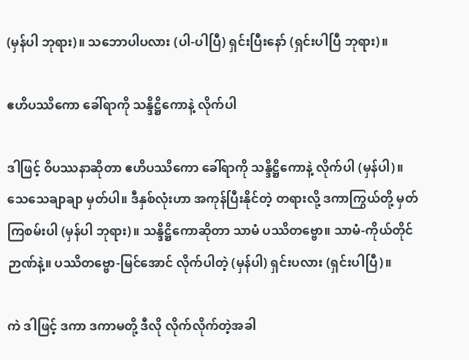(မှန်ပါ ဘုရား)။ သဘောပါပလား (ပါ-ပါပြီ) ရှင်းပြီးနော် (ရှင်းပါပြီ ဘုရား)။

ဧဟိပဿိကော ခေါ်ရာကို သန္ဒိဋ္ဌိကောနဲ့ လိုက်ပါ

ဒါဖြင့် ဝိပဿနာဆိုတာ ဧဟိပဿိကော ခေါ်ရာကို သန္ဒိဋ္ဌိကောနဲ့ လိုက်ပါ (မှန်ပါ)။ သေသေချာချာ မှတ်ပါ။ ဒီနှစ်လုံးဟာ အကုန်ပြီးနိုင်တဲ့ တရားလို့ ဒကာကြွယ်တို့ မှတ်ကြစမ်းပါ (မှန်ပါ ဘုရား)။ သန္ဒိဋ္ဌိကောဆိုတာ သာမံ ပဿိတဗ္ဗော။ သာမံ-ကိုယ်တိုင်ဉာဏ်နဲ့။ ပဿိတဗ္ဗော-မြင်အောင် လိုက်ပါတဲ့ (မှန်ပါ) ရှင်းပလား (ရှင်းပါပြီ)။

ကဲ ဒါဖြင့် ဒကာ ဒကာမတို့ ဒီလို လိုက်လိုက်တဲ့အခါ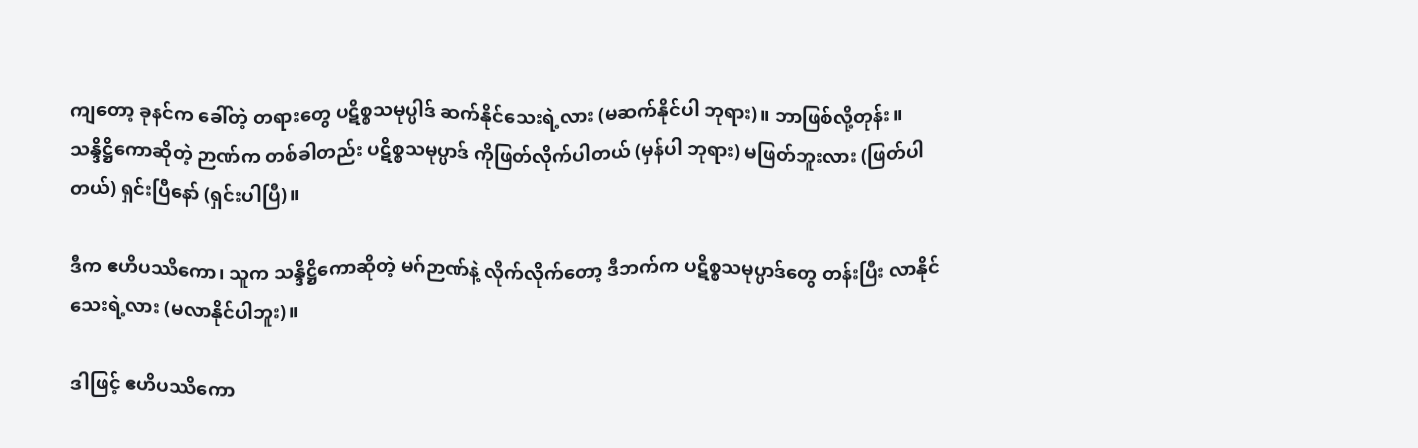ကျတော့ ခုနင်က ခေါ်တဲ့ တရားတွေ ပဋိစ္စသမုပ္ပါဒ် ဆက်နိုင်သေးရဲ့လား (မဆက်နိုင်ပါ ဘုရား)။ ဘာဖြစ်လို့တုန်း။ သန္ဒိဋ္ဌိကောဆိုတဲ့ ဉာဏ်က တစ်ခါတည်း ပဋိစ္စသမုပ္ပာဒ် ကိုဖြတ်လိုက်ပါတယ် (မှန်ပါ ဘုရား) မဖြတ်ဘူးလား (ဖြတ်ပါတယ်) ရှင်းပြီနော် (ရှင်းပါပြီ)။

ဒီက ဧဟိပဿိကော၊ သူက သန္ဒိဋ္ဌိကောဆိုတဲ့ မဂ်ဉာဏ်နဲ့ လိုက်လိုက်တော့ ဒီဘက်က ပဋိစ္စသမုပ္ပာဒ်တွေ တန်းပြီး လာနိုင်သေးရဲ့လား (မလာနိုင်ပါဘူး)။

ဒါဖြင့် ဧဟိပဿိကော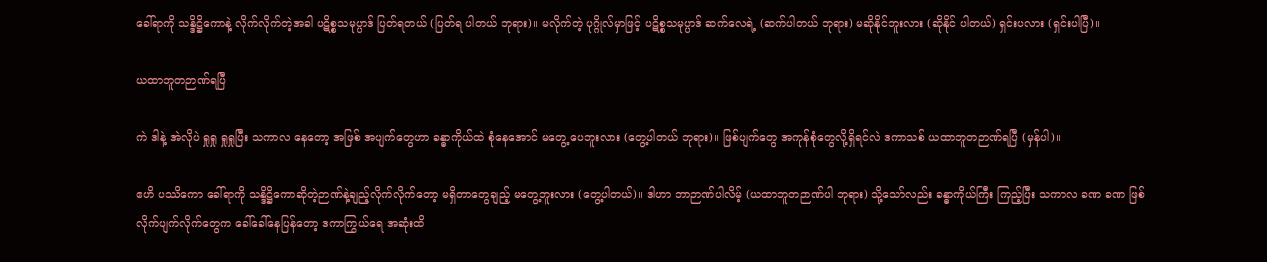ခေါ်ရာကို သန္ဒိဋ္ဌိကောနဲ့ လိုက်လိုက်တဲ့အခါ ပဋိစ္စသမုပ္ပာဒ် ပြတ်ရတယ် (ပြတ်ရ ပါတယ် ဘုရား)။ မလိုက်တဲ့ ပုဂ္ဂိုလ်မှာဖြင့် ပဋိစ္စသမုပ္ပာဒ် ဆက်လေရဲ့ (ဆက်ပါတယ် ဘုရား) မဆိုနိုင်ဘူးလား (ဆိုနိုင် ပါတယ်) ရှင်းပလား (ရှင်းပါပြီ)။

ယထာဘူတဉာဏ်ရပြီ

ကဲ ဒါနဲ့ အဲလိုပဲ ရှုရှု ရှုရှုပြီး သကာလ နေတော့ အဖြစ် အပျက်တွေဟာ ခန္ဓာကိုယ်ထဲ စုံနေအောင် မတွေ့ ပေဘူးလား (တွေ့ပါတယ် ဘုရား)။ ဖြစ်ပျက်တွေ အကုန်စုံတွေလို့ရှိရင်လဲ ဒကာသစ် ယထာဘူတဉာဏ်ရပြီ (မှန်ပါ)။

ဧဟိ ပဿိကော ခေါ်ရာကို သန္ဒိဋ္ဌိကောဆိုတဲ့ဉာဏ်နဲ့ချည့်လိုက်လိုက်တော့ မရှိတာတွေချည့် မတွေ့ဘူးလား (တွေ့ပါတယ်)။ ဒါဟာ ဘာဉာဏ်ပါလိမ့် (ယထာဘူတဉာဏ်ပါ ဘုရား) သို့သော်လည်း ခန္ဓာကိုယ်ကြီး ကြည့်ပြီး သကာလ ခဏ ခဏ ဖြစ်လိုက်ပျက်လိုက်တွေက ခေါ်ခေါ်နေပြန်တော့ ဒကာကြွယ်ရေ အဆုံးထိ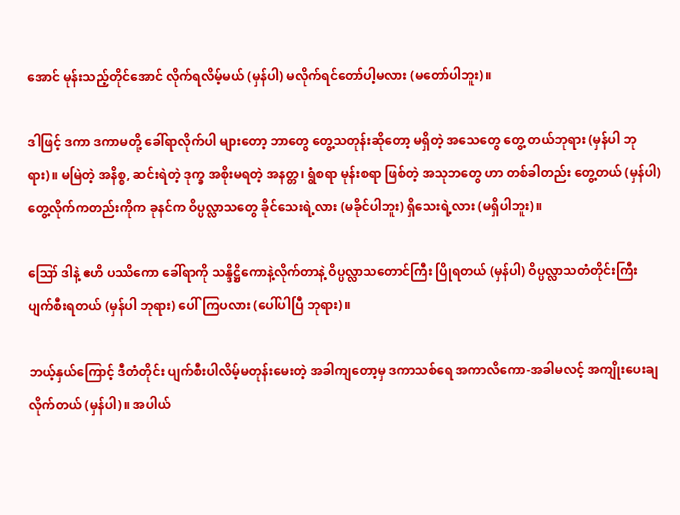အောင် မုန်းသည့်တိုင်အောင် လိုက်ရလိမ့်မယ် (မှန်ပါ) မလိုက်ရင်တော်ပါ့မလား (မတော်ပါဘူး)။

ဒါဖြင့် ဒကာ ဒကာမတို့ ခေါ်ရာလိုက်ပါ များတော့ ဘာတွေ တွေ့သတုန်းဆိုတော့ မရှိတဲ့ အသေတွေ တွေ့ တယ်ဘုရား (မှန်ပါ ဘုရား)။ မမြဲတဲ့ အနိစ္စ, ဆင်းရဲတဲ့ ဒုက္ခ အစိုးမရတဲ့ အနတ္တ၊ ရွံစရာ မုန်းစရာ ဖြစ်တဲ့ အသုဘတွေ ဟာ တစ်ခါတည်း တွေ့တယ် (မှန်ပါ) တွေ့လိုက်ကတည်းကိုက ခုနင်က ဝိပ္ပလ္လာသတွေ ခိုင်သေးရဲ့လား (မခိုင်ပါဘူး) ရှိသေးရဲ့လား (မရှိပါဘူး)။

ဪ ဒါနဲ့ ဧဟိ ပဿိကော ခေါ်ရာကို သန္ဒိဋ္ဌိကောနဲ့လိုက်တာနဲ့ ဝိပ္ပလ္လာသတောင်ကြီး ပြိုရတယ် (မှန်ပါ) ဝိပ္ပလ္လာသတံတိုင်းကြီး ပျက်စီးရတယ် (မှန်ပါ ဘုရား) ပေါ်ကြပလား (ပေါ်ပါပြီ ဘုရား)။

ဘယ့်နှယ်ကြောင့် ဒီတံတိုင်း ပျက်စီးပါလိမ့်မတုန်းမေးတဲ့ အခါကျတော့မှ ဒကာသစ်ရေ အကာလိကော-အခါမလင့် အကျိုးပေးချလိုက်တယ် (မှန်ပါ)။ အပါယ်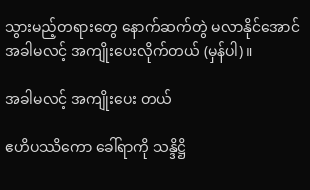သွားမည့်တရားတွေ နောက်ဆက်တွဲ မလာနိုင်အောင် အခါမလင့် အကျိုးပေးလိုက်တယ် (မှန်ပါ)။

အခါမလင့် အကျိုးပေး တယ်

ဧဟိပဿိကော ခေါ်ရာကို သန္ဒိဋ္ဌိ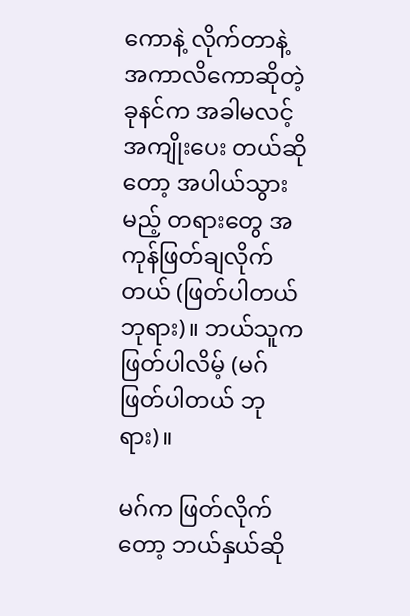ကောနဲ့ လိုက်တာနဲ့ အကာလိကောဆိုတဲ့ ခုနင်က အခါမလင့် အကျိုးပေး တယ်ဆိုတော့ အပါယ်သွားမည့် တရားတွေ အကုန်ဖြတ်ချလိုက်တယ် (ဖြတ်ပါတယ် ဘုရား)။ ဘယ်သူက ဖြတ်ပါလိမ့် (မဂ်ဖြတ်ပါတယ် ဘုရား)။

မဂ်က ဖြတ်လိုက်တော့ ဘယ်နှယ်ဆို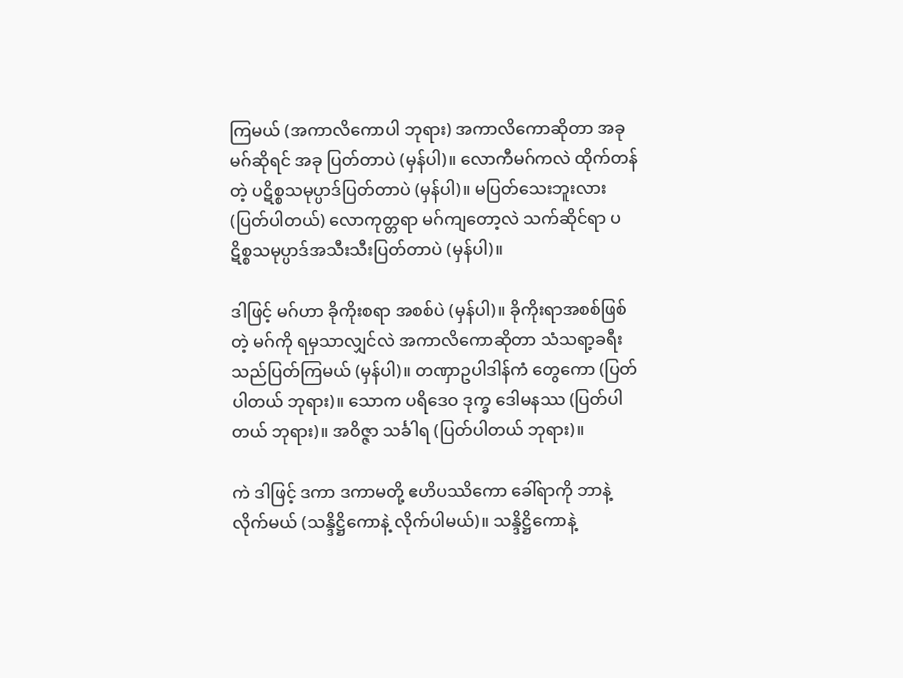ကြမယ် (အကာလိကောပါ ဘုရား) အကာလိကောဆိုတာ အခုမဂ်ဆိုရင် အခု ပြတ်တာပဲ (မှန်ပါ)။ လောကီမဂ်ကလဲ ထိုက်တန်တဲ့ ပဋိစ္စသမုပ္ပာဒ်ပြတ်တာပဲ (မှန်ပါ)။ မပြတ်သေးဘူးလား (ပြတ်ပါတယ်) လောကုတ္တရာ မဂ်ကျတော့လဲ သက်ဆိုင်ရာ ပဋိစ္စသမုပ္ပာဒ်အသီးသီးပြတ်တာပဲ (မှန်ပါ)။

ဒါဖြင့် မဂ်ဟာ ခိုကိုးစရာ အစစ်ပဲ (မှန်ပါ)။ ခိုကိုးရာအစစ်ဖြစ်တဲ့ မဂ်ကို ရမှသာလျှင်လဲ အကာလိကောဆိုတာ သံသရာ့ခရီးသည်ပြတ်ကြမယ် (မှန်ပါ)။ တဏှာဥပါဒါန်ကံ တွေကော (ပြတ်ပါတယ် ဘုရား)။ သောက ပရိဒေဝ ဒုက္ခ ဒေါမနဿ (ပြတ်ပါတယ် ဘုရား)။ အဝိဇ္ဇာ သင်္ခါရ (ပြတ်ပါတယ် ဘုရား)။

ကဲ ဒါဖြင့် ဒကာ ဒကာမတို့ ဧဟိပဿိကော ခေါ်ရာကို ဘာနဲ့လိုက်မယ် (သန္ဒိဋ္ဌိကောနဲ့ လိုက်ပါမယ်)။ သန္ဒိဋ္ဌိကောနဲ့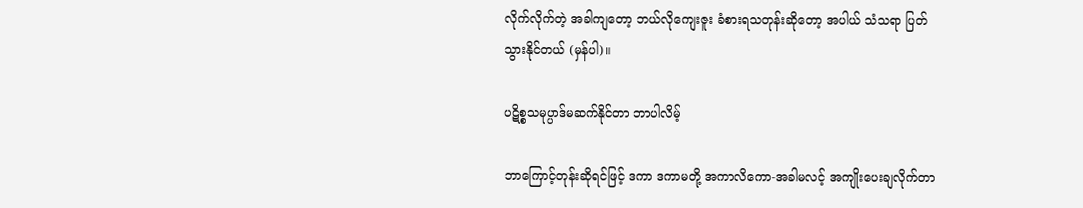လိုက်လိုက်တဲ့ အခါကျတော့ ဘယ်လိုကျေးဇူး ခံစားရသတုန်းဆိုတော့ အပါယ် သံသရာ ပြတ်သွားနိုင်တယ် (မှန်ပါ)။

ပဋိစ္စသမုပ္ပာဒ်မဆက်နိုင်တာ ဘာပါလိမ့်

ဘာကြောင့်တုန်းဆိုရင်ဖြင့် ဒကာ ဒကာမတို့ အကာလိကော-အခါမလင့် အကျိုးပေးချလိုက်တာ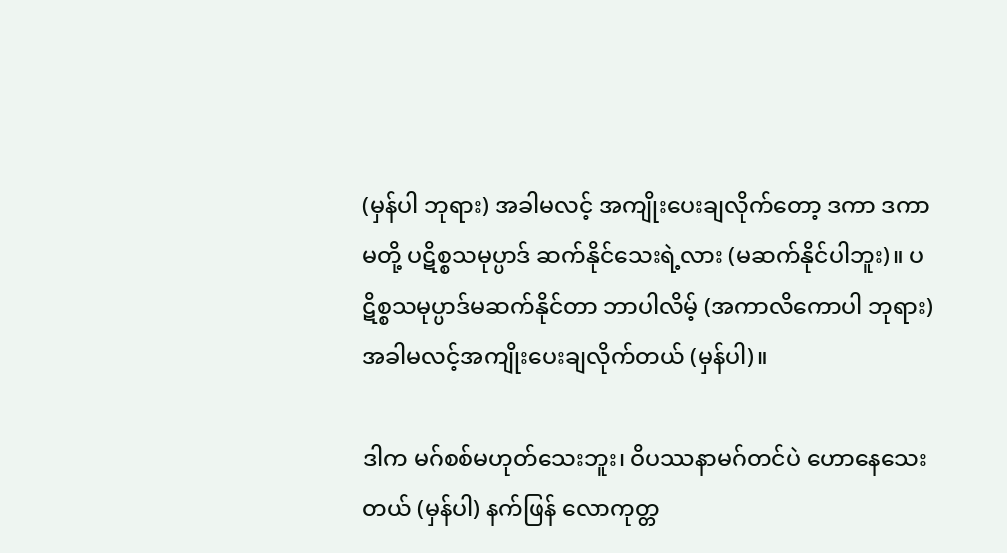(မှန်ပါ ဘုရား) အခါမလင့် အကျိုးပေးချလိုက်တော့ ဒကာ ဒကာမတို့ ပဋိစ္စသမုပ္ပာဒ် ဆက်နိုင်သေးရဲ့လား (မဆက်နိုင်ပါဘူး)။ ပဋိစ္စသမုပ္ပာဒ်မဆက်နိုင်တာ ဘာပါလိမ့် (အကာလိကောပါ ဘုရား) အခါမလင့်အကျိုးပေးချလိုက်တယ် (မှန်ပါ)။

ဒါက မဂ်စစ်မဟုတ်သေးဘူး၊ ဝိပဿနာမဂ်တင်ပဲ ဟောနေသေးတယ် (မှန်ပါ) နက်ဖြန် လောကုတ္တ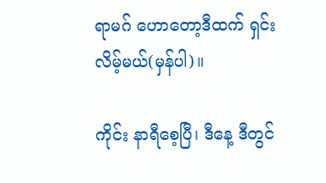ရာမဂ် ဟောတော့ဒီထက် ရှင်းလိမ့်မယ်(မှန်ပါ)။

ကိုင်း နာရီစေ့ပြီ၊ ဒီနေ့ ဒီတွင်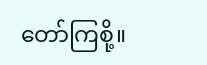တော်ကြစို့။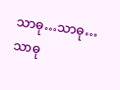သာဓု…သာဓု…သာဓု